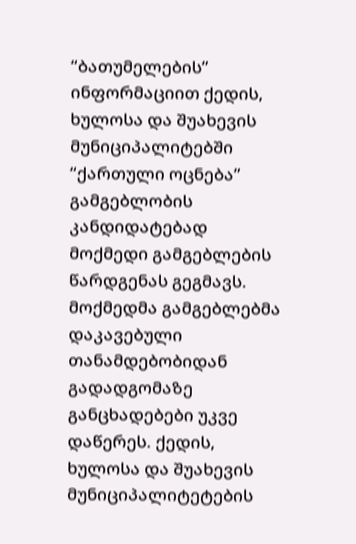“ბათუმელების” ინფორმაციით ქედის, ხულოსა და შუახევის მუნიციპალიტებში “ქართული ოცნება” გამგებლობის კანდიდატებად მოქმედი გამგებლების წარდგენას გეგმავს.
მოქმედმა გამგებლებმა დაკავებული თანამდებობიდან გადადგომაზე განცხადებები უკვე დაწერეს. ქედის, ხულოსა და შუახევის მუნიციპალიტეტების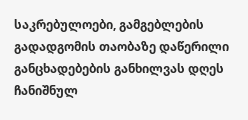საკრებულოები, გამგებლების გადადგომის თაობაზე დაწერილი განცხადებების განხილვას დღეს ჩანიშნულ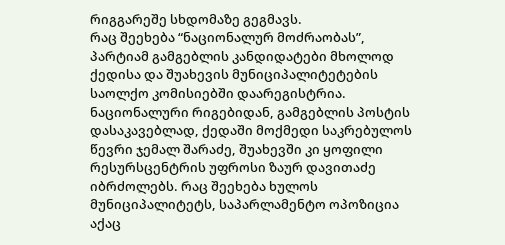რიგგარეშე სხდომაზე გეგმავს.
რაც შეეხება “ნაციონალურ მოძრაობას”, პარტიამ გამგებლის კანდიდატები მხოლოდ ქედისა და შუახევის მუნიციპალიტეტების საოლქო კომისიებში დაარეგისტრია.
ნაციონალური რიგებიდან, გამგებლის პოსტის დასაკავებლად, ქედაში მოქმედი საკრებულოს წევრი ჯემალ შარაძე, შუახევში კი ყოფილი რესურსცენტრის უფროსი ზაურ დავითაძე იბრძოლებს. რაც შეეხება ხულოს მუნიციპალიტეტს, საპარლამენტო ოპოზიცია აქაც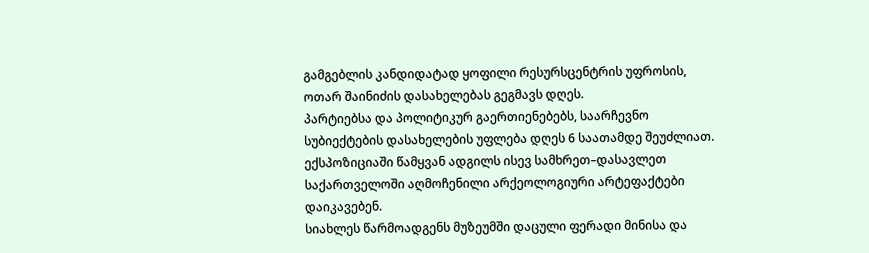გამგებლის კანდიდატად ყოფილი რესურსცენტრის უფროსის, ოთარ შაინიძის დასახელებას გეგმავს დღეს.
პარტიებსა და პოლიტიკურ გაერთიენებებს, საარჩევნო სუბიექტების დასახელების უფლება დღეს 6 საათამდე შეუძლიათ.
ექსპოზიციაში წამყვან ადგილს ისევ სამხრეთ–დასავლეთ საქართველოში აღმოჩენილი არქეოლოგიური არტეფაქტები დაიკავებენ.
სიახლეს წარმოადგენს მუზეუმში დაცული ფერადი მინისა და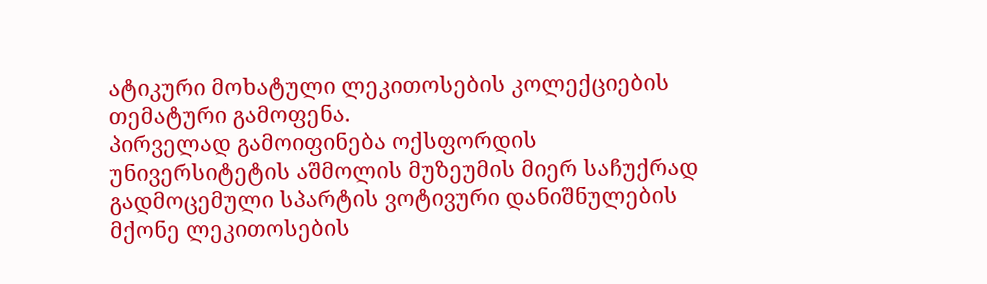ატიკური მოხატული ლეკითოსების კოლექციების თემატური გამოფენა.
პირველად გამოიფინება ოქსფორდის უნივერსიტეტის აშმოლის მუზეუმის მიერ საჩუქრად გადმოცემული სპარტის ვოტივური დანიშნულების მქონე ლეკითოსების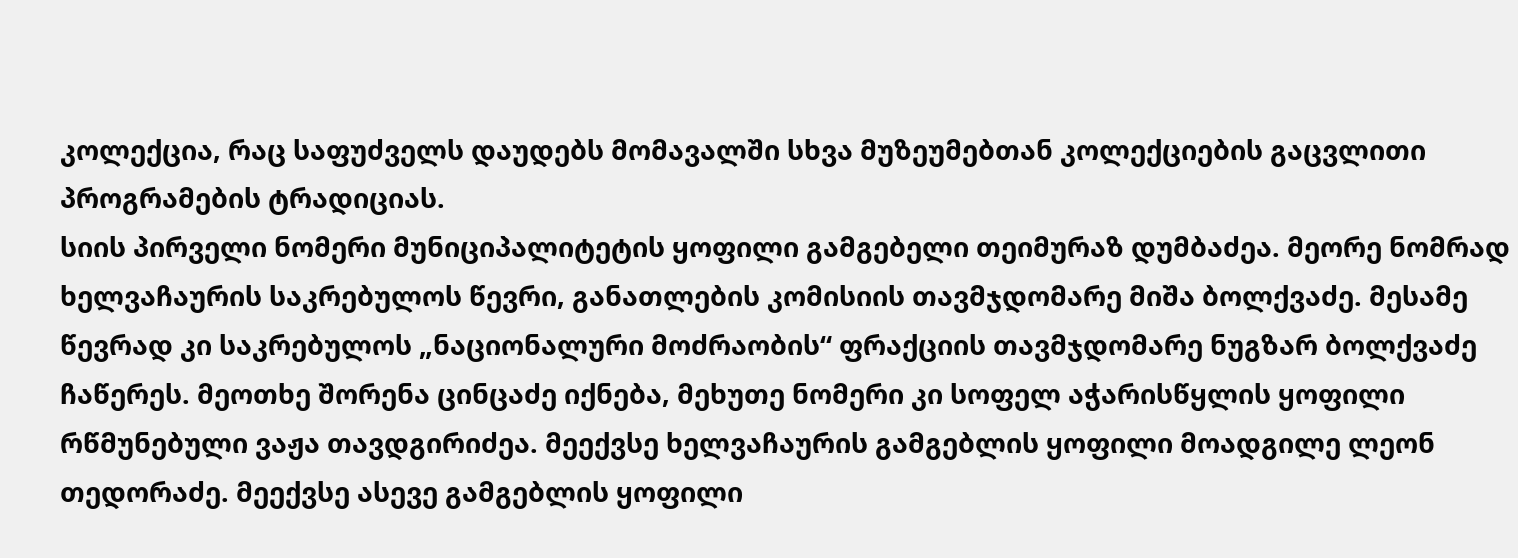კოლექცია, რაც საფუძველს დაუდებს მომავალში სხვა მუზეუმებთან კოლექციების გაცვლითი პროგრამების ტრადიციას.
სიის პირველი ნომერი მუნიციპალიტეტის ყოფილი გამგებელი თეიმურაზ დუმბაძეა. მეორე ნომრად ხელვაჩაურის საკრებულოს წევრი, განათლების კომისიის თავმჯდომარე მიშა ბოლქვაძე. მესამე წევრად კი საკრებულოს „ნაციონალური მოძრაობის“ ფრაქციის თავმჯდომარე ნუგზარ ბოლქვაძე ჩაწერეს. მეოთხე შორენა ცინცაძე იქნება, მეხუთე ნომერი კი სოფელ აჭარისწყლის ყოფილი რწმუნებული ვაჟა თავდგირიძეა. მეექვსე ხელვაჩაურის გამგებლის ყოფილი მოადგილე ლეონ თედორაძე. მეექვსე ასევე გამგებლის ყოფილი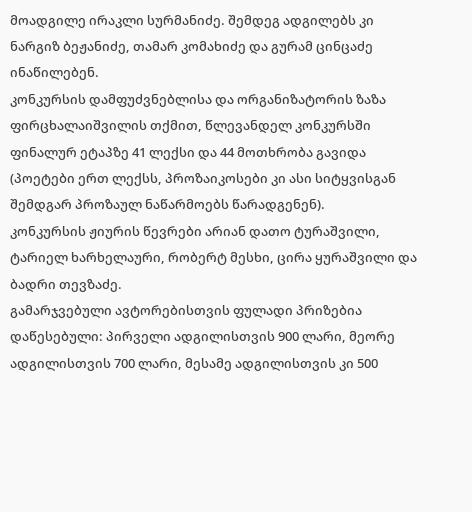მოადგილე ირაკლი სურმანიძე. შემდეგ ადგილებს კი ნარგიზ ბეჟანიძე, თამარ კომახიძე და გურამ ცინცაძე ინაწილებენ.
კონკურსის დამფუძვნებლისა და ორგანიზატორის ზაზა ფირცხალაიშვილის თქმით, წლევანდელ კონკურსში ფინალურ ეტაპზე 41 ლექსი და 44 მოთხრობა გავიდა (პოეტები ერთ ლექსს, პროზაიკოსები კი ასი სიტყვისგან შემდგარ პროზაულ ნაწარმოებს წარადგენენ).
კონკურსის ჟიურის წევრები არიან დათო ტურაშვილი, ტარიელ ხარხელაური, რობერტ მესხი, ცირა ყურაშვილი და ბადრი თევზაძე.
გამარჯვებული ავტორებისთვის ფულადი პრიზებია დაწესებული: პირველი ადგილისთვის 900 ლარი, მეორე ადგილისთვის 700 ლარი, მესამე ადგილისთვის კი 500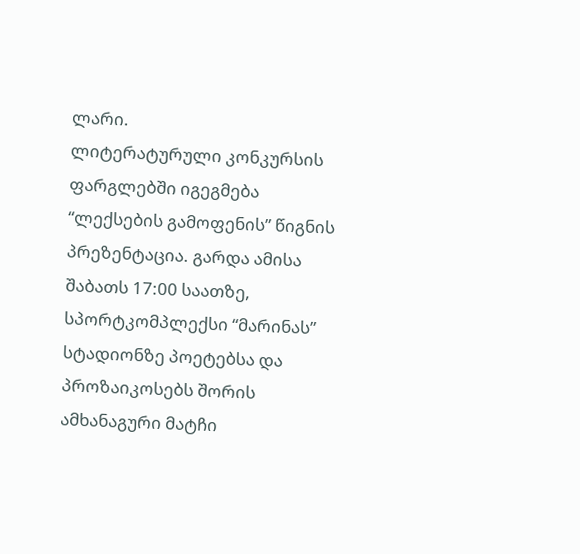ლარი.
ლიტერატურული კონკურსის ფარგლებში იგეგმება “ლექსების გამოფენის” წიგნის პრეზენტაცია. გარდა ამისა შაბათს 17:00 საათზე, სპორტკომპლექსი “მარინას” სტადიონზე პოეტებსა და პროზაიკოსებს შორის ამხანაგური მატჩი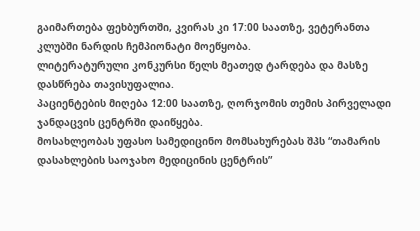გაიმართება ფეხბურთში, კვირას კი 17:00 საათზე, ვეტერანთა კლუბში ნარდის ჩემპიონატი მოეწყობა.
ლიტერატურული კონკურსი წელს მეათედ ტარდება და მასზე დასწრება თავისუფალია.
პაციენტების მიღება 12:00 საათზე, ღორჯომის თემის პირველადი ჯანდაცვის ცენტრში დაიწყება.
მოსახლეობას უფასო სამედიცინო მომსახურებას შპს “თამარის დასახლების საოჯახო მედიცინის ცენტრის”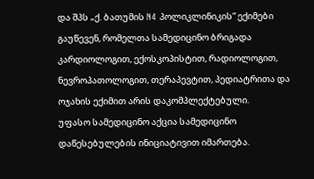და შპს „ქ. ბათუმის N4 პოლიკლინიკის“ ექიმები გაუწევენ, რომელთა სამედიცინო ბრიგადა კარდიოლოგით, ექოსკოპისტით, რადიოლოგით, ნევროპათოლოგით, თერაპევტით, პედიატრითა და ოჯახის ექიმით არის დაკომპლექტებული.
უფასო სამედიცინო აქცია სამედიცინო დაწესებულების ინიციატივით იმართება.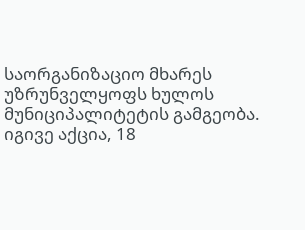საორგანიზაციო მხარეს უზრუნველყოფს ხულოს მუნიციპალიტეტის გამგეობა.
იგივე აქცია, 18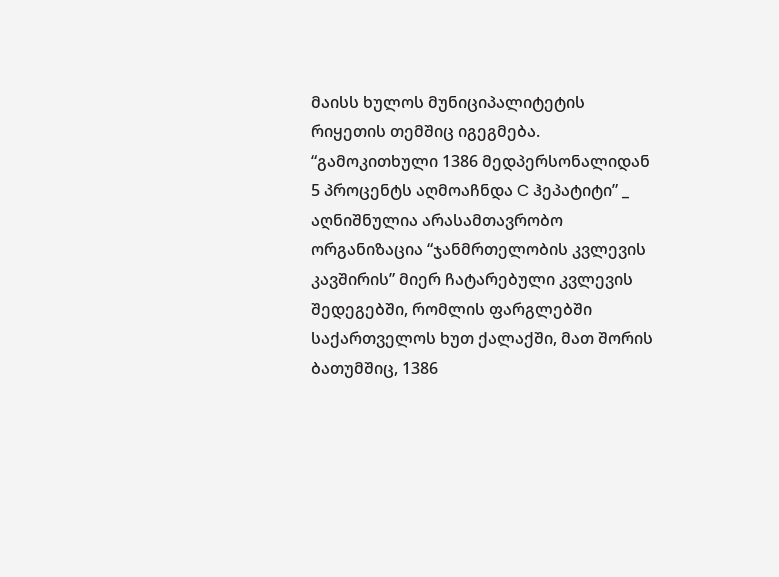მაისს ხულოს მუნიციპალიტეტის რიყეთის თემშიც იგეგმება.
“გამოკითხული 1386 მედპერსონალიდან 5 პროცენტს აღმოაჩნდა C ჰეპატიტი” _ აღნიშნულია არასამთავრობო ორგანიზაცია “ჯანმრთელობის კვლევის კავშირის” მიერ ჩატარებული კვლევის შედეგებში, რომლის ფარგლებში საქართველოს ხუთ ქალაქში, მათ შორის ბათუმშიც, 1386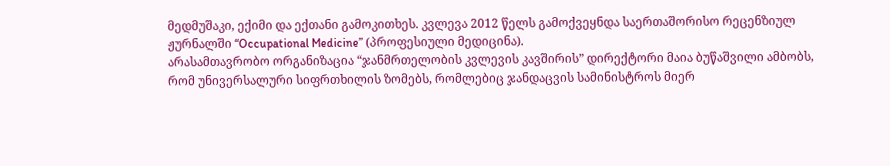მედმუშაკი, ექიმი და ექთანი გამოკითხეს. კვლევა 2012 წელს გამოქვეყნდა საერთაშორისო რეცენზიულ ჟურნალში “Occupational Medicine” (პროფესიული მედიცინა).
არასამთავრობო ორგანიზაცია “ჯანმრთელობის კვლევის კავშირის” დირექტორი მაია ბუწაშვილი ამბობს, რომ უნივერსალური სიფრთხილის ზომებს, რომლებიც ჯანდაცვის სამინისტროს მიერ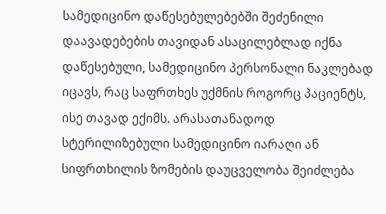სამედიცინო დაწესებულებებში შეძენილი დაავადებების თავიდან ასაცილებლად იქნა დაწესებული, სამედიცინო პერსონალი ნაკლებად იცავს, რაც საფრთხეს უქმნის როგორც პაციენტს, ისე თავად ექიმს. არასათანადოდ სტერილიზებული სამედიცინო იარაღი ან სიფრთხილის ზომების დაუცველობა შეიძლება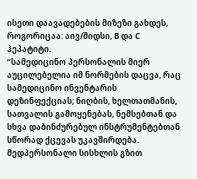ისეთი დაავადებების მიზეზი გახდეს, როგორიცაა: აივ/შიდსი, B და C ჰეპატიტი.
“სამედიცინო პერსონალის მიერ აუცილებელია იმ ნორმების დაცვა, რაც სამედიცინო ინვენტარის დეზინფექციას; ნიღბის, ხელთათმანის, სათვალის გამოყენებას, ნემსებთან და სხვა დაბინძურებულ ინსტრუმენტებთან სწორად ქცევას უკავშირდება. მედპერსონალი სისხლის გზით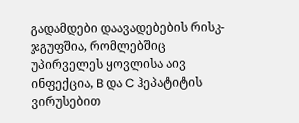გადამდები დაავადებების რისკ-ჯგუფშია, რომლებშიც უპირველეს ყოვლისა აივ ინფექცია, B და C ჰეპატიტის ვირუსებით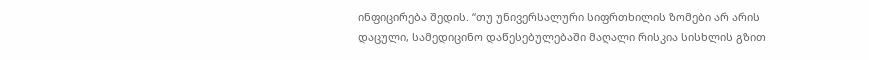ინფიცირება შედის. “თუ უნივერსალური სიფრთხილის ზომები არ არის დაცული, სამედიცინო დაწესებულებაში მაღალი რისკია სისხლის გზით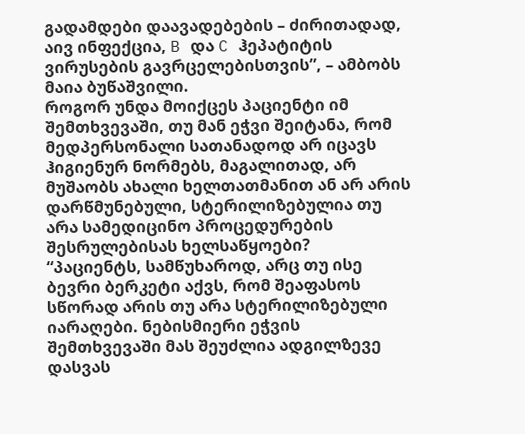გადამდები დაავადებების – ძირითადად, აივ ინფექცია, B და C ჰეპატიტის ვირუსების გავრცელებისთვის”, – ამბობს მაია ბუწაშვილი.
როგორ უნდა მოიქცეს პაციენტი იმ შემთხვევაში, თუ მან ეჭვი შეიტანა, რომ მედპერსონალი სათანადოდ არ იცავს ჰიგიენურ ნორმებს, მაგალითად, არ მუშაობს ახალი ხელთათმანით ან არ არის დარწმუნებული, სტერილიზებულია თუ არა სამედიცინო პროცედურების შესრულებისას ხელსაწყოები?
“პაციენტს, სამწუხაროდ, არც თუ ისე ბევრი ბერკეტი აქვს, რომ შეაფასოს სწორად არის თუ არა სტერილიზებული იარაღები. ნებისმიერი ეჭვის შემთხვევაში მას შეუძლია ადგილზევე დასვას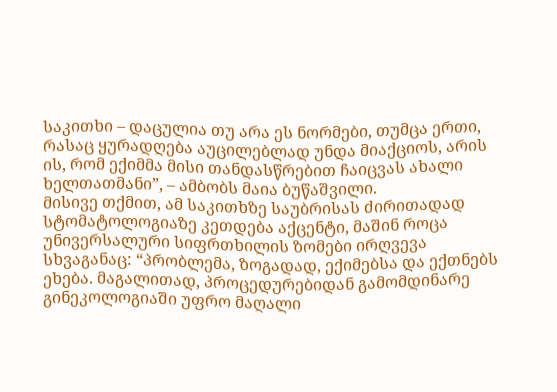საკითხი – დაცულია თუ არა ეს ნორმები, თუმცა ერთი, რასაც ყურადღება აუცილებლად უნდა მიაქციოს, არის ის, რომ ექიმმა მისი თანდასწრებით ჩაიცვას ახალი ხელთათმანი”, – ამბობს მაია ბუწაშვილი.
მისივე თქმით, ამ საკითხზე საუბრისას ძირითადად სტომატოლოგიაზე კეთდება აქცენტი, მაშინ როცა უნივერსალური სიფრთხილის ზომები ირღვევა სხვაგანაც: “პრობლემა, ზოგადად, ექიმებსა და ექთნებს ეხება. მაგალითად, პროცედურებიდან გამომდინარე გინეკოლოგიაში უფრო მაღალი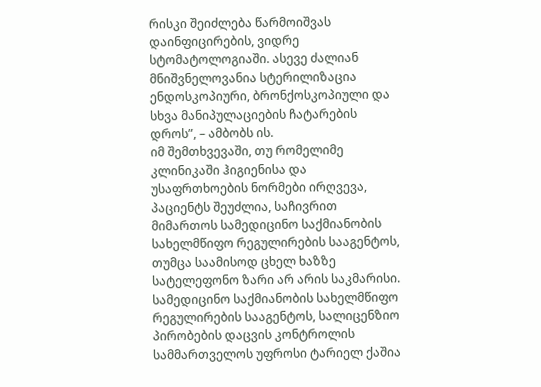რისკი შეიძლება წარმოიშვას დაინფიცირების, ვიდრე სტომატოლოგიაში. ასევე ძალიან მნიშვნელოვანია სტერილიზაცია ენდოსკოპიური, ბრონქოსკოპიული და სხვა მანიპულაციების ჩატარების დროს”, – ამბობს ის.
იმ შემთხვევაში, თუ რომელიმე კლინიკაში ჰიგიენისა და უსაფრთხოების ნორმები ირღვევა, პაციენტს შეუძლია, საჩივრით მიმართოს სამედიცინო საქმიანობის სახელმწიფო რეგულირების სააგენტოს, თუმცა საამისოდ ცხელ ხაზზე სატელეფონო ზარი არ არის საკმარისი. სამედიცინო საქმიანობის სახელმწიფო რეგულირების სააგენტოს, სალიცენზიო პირობების დაცვის კონტროლის სამმართველოს უფროსი ტარიელ ქაშია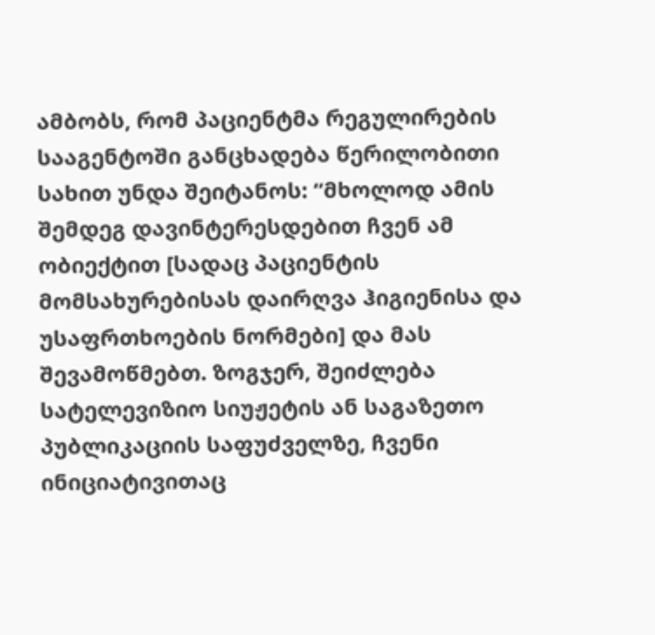ამბობს, რომ პაციენტმა რეგულირების სააგენტოში განცხადება წერილობითი სახით უნდა შეიტანოს: “მხოლოდ ამის შემდეგ დავინტერესდებით ჩვენ ამ ობიექტით [სადაც პაციენტის მომსახურებისას დაირღვა ჰიგიენისა და უსაფრთხოების ნორმები] და მას შევამოწმებთ. ზოგჯერ, შეიძლება სატელევიზიო სიუჟეტის ან საგაზეთო პუბლიკაციის საფუძველზე, ჩვენი ინიციატივითაც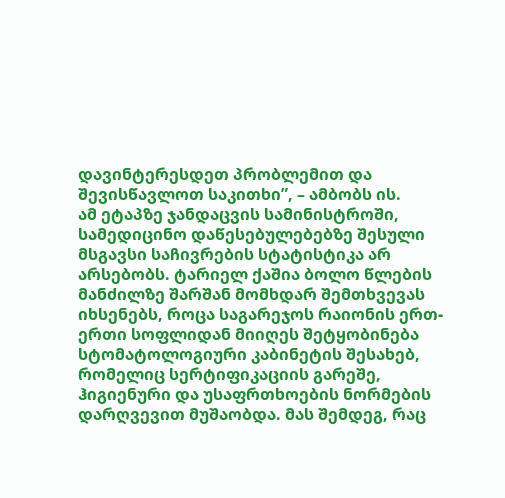დავინტერესდეთ პრობლემით და შევისწავლოთ საკითხი”, – ამბობს ის.
ამ ეტაპზე ჯანდაცვის სამინისტროში, სამედიცინო დაწესებულებებზე შესული მსგავსი საჩივრების სტატისტიკა არ არსებობს. ტარიელ ქაშია ბოლო წლების მანძილზე შარშან მომხდარ შემთხვევას იხსენებს, როცა საგარეჯოს რაიონის ერთ-ერთი სოფლიდან მიიღეს შეტყობინება სტომატოლოგიური კაბინეტის შესახებ, რომელიც სერტიფიკაციის გარეშე, ჰიგიენური და უსაფრთხოების ნორმების დარღვევით მუშაობდა. მას შემდეგ, რაც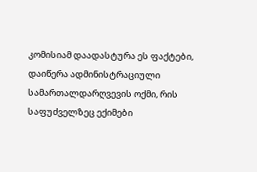კომისიამ დაადასტურა ეს ფაქტები, დაიწერა ადმინისტრაციული სამართალდარღვევის ოქმი, რის საფუძველზეც ექიმები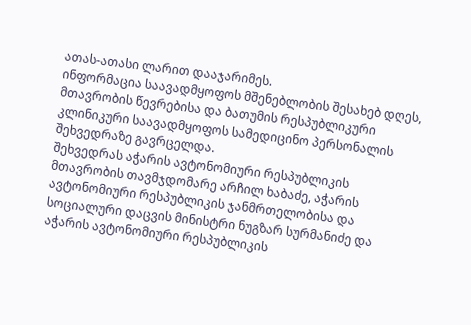ათას-ათასი ლარით დააჯარიმეს.
ინფორმაცია საავადმყოფოს მშენებლობის შესახებ დღეს, მთავრობის წევრებისა და ბათუმის რესპუბლიკური კლინიკური საავადმყოფოს სამედიცინო პერსონალის შეხვედრაზე გავრცელდა.
შეხვედრას აჭარის ავტონომიური რესპუბლიკის მთავრობის თავმჯდომარე არჩილ ხაბაძე, აჭარის ავტონომიური რესპუბლიკის ჯანმრთელობისა და სოციალური დაცვის მინისტრი ნუგზარ სურმანიძე და აჭარის ავტონომიური რესპუბლიკის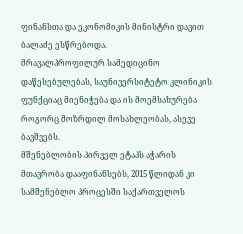ფინანსთა და ეკონომიკის მინისტრი დავით ბალაძე ესწრებოდა.
მრავალპროფილურ სამედიცინო დაწესებულებას, საუნივერსიტეტო კლინიკის ფუნქციაც მიენიჭება და ის მოემსახურება როგორც მოზრდილ მოსახლეობას, ასევე ბავშვებს.
მშენებლობის პირველ ეტაპს აჭარის მთავრობა დააფინანსებს, 2015 წლიდან კი სამშენებლო პროცესში საქართველოს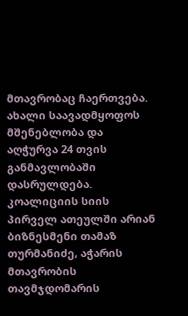მთავრობაც ჩაერთვება.
ახალი საავადმყოფოს მშენებლობა და აღჭურვა 24 თვის განმავლობაში დასრულდება.
კოალიციის სიის პირველ ათეულში არიან ბიზნესმენი თამაზ თურმანიძე, აჭარის მთავრობის თავმჯდომარის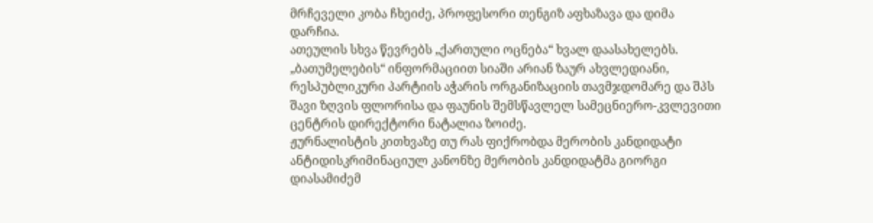მრჩეველი კობა ჩხეიძე, პროფესორი თენგიზ აფხაზავა და დიმა დარჩია.
ათეულის სხვა წევრებს „ქართული ოცნება“ ხვალ დაასახელებს.
„ბათუმელების“ ინფორმაციით სიაში არიან ზაურ ახვლედიანი, რესპუბლიკური პარტიის აჭარის ორგანიზაციის თავმჯდომარე და შპს შავი ზღვის ფლორისა და ფაუნის შემსწავლელ სამეცნიერო-კვლევითი ცენტრის დირექტორი ნატალია ზოიძე.
ჟურნალისტის კითხვაზე თუ რას ფიქრობდა მერობის კანდიდატი ანტიდისკრიმინაციულ კანონზე მერობის კანდიდატმა გიორგი დიასამიძემ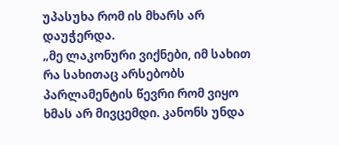უპასუხა რომ ის მხარს არ დაუჭერდა.
„მე ლაკონური ვიქნები, იმ სახით რა სახითაც არსებობს პარლამენტის წევრი რომ ვიყო ხმას არ მივცემდი. კანონს უნდა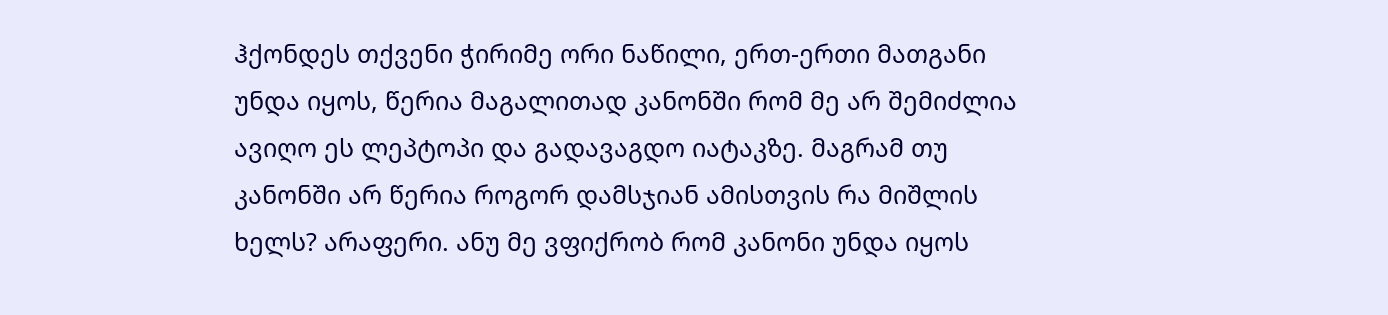ჰქონდეს თქვენი ჭირიმე ორი ნაწილი, ერთ-ერთი მათგანი უნდა იყოს, წერია მაგალითად კანონში რომ მე არ შემიძლია ავიღო ეს ლეპტოპი და გადავაგდო იატაკზე. მაგრამ თუ კანონში არ წერია როგორ დამსჯიან ამისთვის რა მიშლის ხელს? არაფერი. ანუ მე ვფიქრობ რომ კანონი უნდა იყოს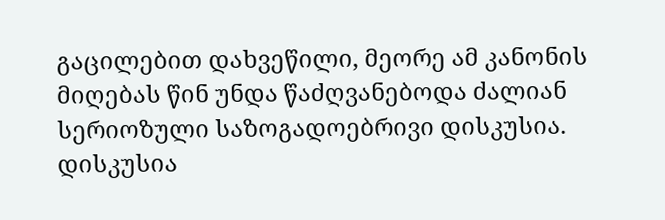გაცილებით დახვეწილი, მეორე ამ კანონის მიღებას წინ უნდა წაძღვანებოდა ძალიან სერიოზული საზოგადოებრივი დისკუსია. დისკუსია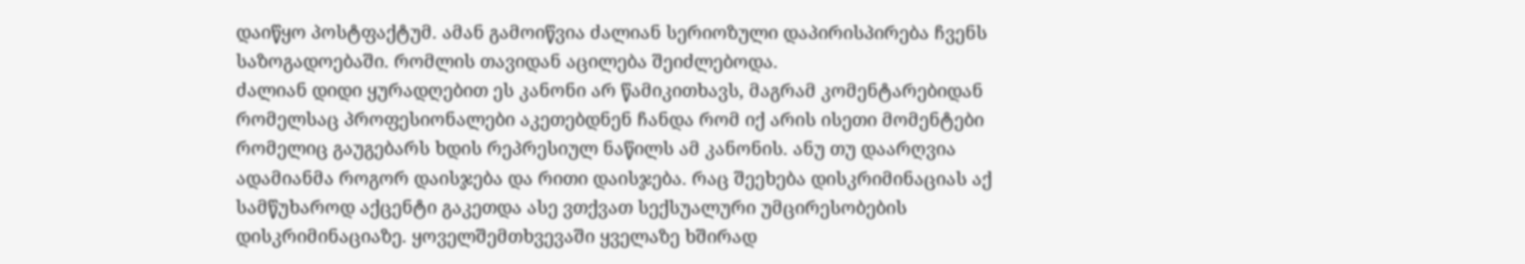დაიწყო პოსტფაქტუმ. ამან გამოიწვია ძალიან სერიოზული დაპირისპირება ჩვენს საზოგადოებაში. რომლის თავიდან აცილება შეიძლებოდა.
ძალიან დიდი ყურადღებით ეს კანონი არ წამიკითხავს, მაგრამ კომენტარებიდან რომელსაც პროფესიონალები აკეთებდნენ ჩანდა რომ იქ არის ისეთი მომენტები რომელიც გაუგებარს ხდის რეპრესიულ ნაწილს ამ კანონის. ანუ თუ დაარღვია ადამიანმა როგორ დაისჯება და რითი დაისჯება. რაც შეეხება დისკრიმინაციას აქ სამწუხაროდ აქცენტი გაკეთდა ასე ვთქვათ სექსუალური უმცირესობების დისკრიმინაციაზე. ყოველშემთხვევაში ყველაზე ხშირად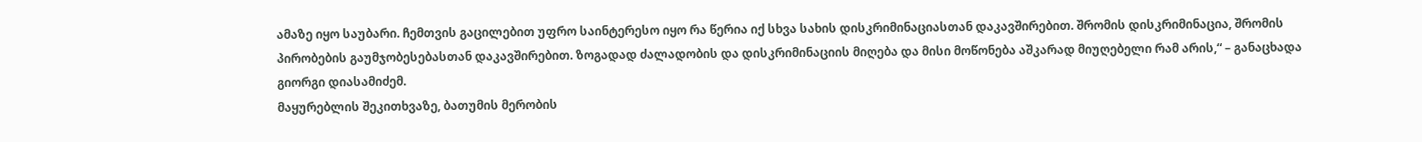ამაზე იყო საუბარი. ჩემთვის გაცილებით უფრო საინტერესო იყო რა წერია იქ სხვა სახის დისკრიმინაციასთან დაკავშირებით. შრომის დისკრიმინაცია, შრომის პირობების გაუმჯობესებასთან დაკავშირებით. ზოგადად ძალადობის და დისკრიმინაციის მიღება და მისი მოწონება აშკარად მიუღებელი რამ არის,“ – განაცხადა გიორგი დიასამიძემ.
მაყურებლის შეკითხვაზე, ბათუმის მერობის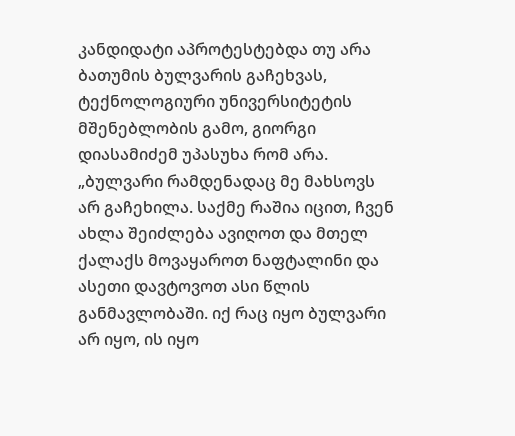კანდიდატი აპროტესტებდა თუ არა ბათუმის ბულვარის გაჩეხვას, ტექნოლოგიური უნივერსიტეტის მშენებლობის გამო, გიორგი დიასამიძემ უპასუხა რომ არა.
„ბულვარი რამდენადაც მე მახსოვს არ გაჩეხილა. საქმე რაშია იცით, ჩვენ ახლა შეიძლება ავიღოთ და მთელ ქალაქს მოვაყაროთ ნაფტალინი და ასეთი დავტოვოთ ასი წლის განმავლობაში. იქ რაც იყო ბულვარი არ იყო, ის იყო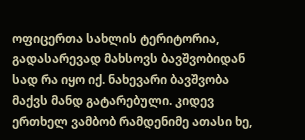ოფიცერთა სახლის ტერიტორია, გადასარევად მახსოვს ბავშვობიდან სად რა იყო იქ. ნახევარი ბავშვობა მაქვს მანდ გატარებული. კიდევ ერთხელ ვამბობ რამდენიმე ათასი ხე,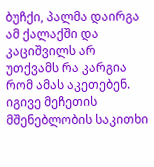ბუჩქი, პალმა დაირგა ამ ქალაქში და კაციშვილს არ უთქვამს რა კარგია რომ ამას აკეთებენ. იგივე მეჩეთის მშენებლობის საკითხი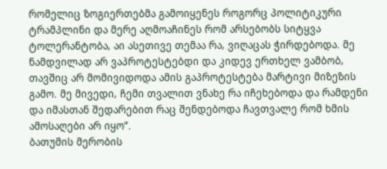რომელიც ზოგიერთებმა გამოიყენეს როგორც პოლიტიკური ტრამპლინი და მერე აღმოაჩინეს რომ არსებობს სიტყვა ტოლერანტობა, აი ასეთივე თემაა რა, ვიღაცას ჭირდებოდა. მე ნამდვილად არ ვაპროტესტებდი და კიდევ ერთხელ ვამბობ, თავშიც არ მომივიდოდა ამის გაპროტესტება მარტივი მიზეზის გამო. მე მივედი, ჩემი თვალით ვნახე რა იჩეხებოდა და რამდენი და იმასთან შედარებით რაც შენდებოდა ჩავთვალე რომ ხმის ამოსაღები არ იყო“.
ბათუმის მერობის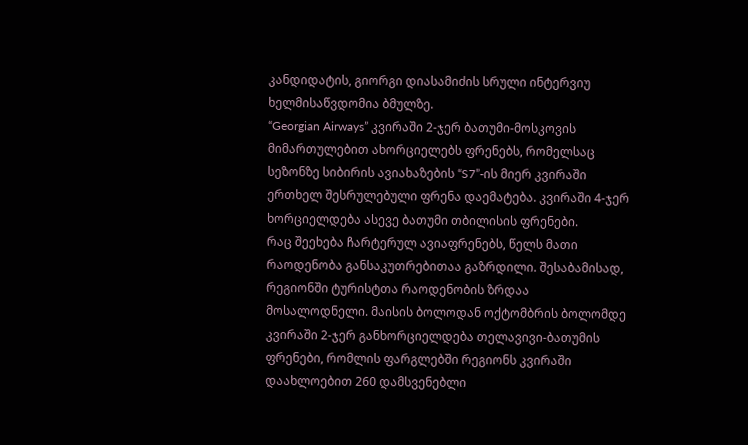კანდიდატის, გიორგი დიასამიძის სრული ინტერვიუ ხელმისაწვდომია ბმულზე.
“Georgian Airways” კვირაში 2-ჯერ ბათუმი-მოსკოვის მიმართულებით ახორციელებს ფრენებს, რომელსაც სეზონზე სიბირის ავიახაზების “S7”-ის მიერ კვირაში ერთხელ შესრულებული ფრენა დაემატება. კვირაში 4-ჯერ ხორციელდება ასევე ბათუმი თბილისის ფრენები.
რაც შეეხება ჩარტერულ ავიაფრენებს, წელს მათი რაოდენობა განსაკუთრებითაა გაზრდილი. შესაბამისად, რეგიონში ტურისტთა რაოდენობის ზრდაა მოსალოდნელი. მაისის ბოლოდან ოქტომბრის ბოლომდე კვირაში 2-ჯერ განხორციელდება თელავივი-ბათუმის ფრენები, რომლის ფარგლებში რეგიონს კვირაში დაახლოებით 260 დამსვენებლი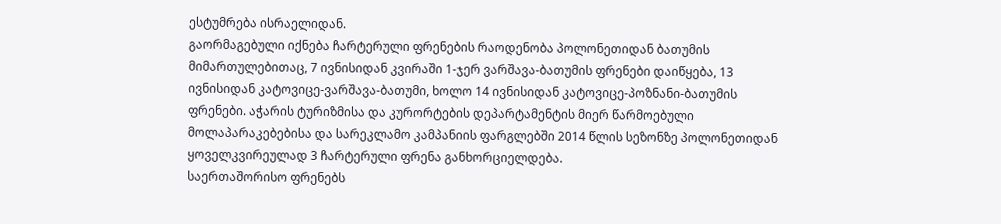ესტუმრება ისრაელიდან.
გაორმაგებული იქნება ჩარტერული ფრენების რაოდენობა პოლონეთიდან ბათუმის მიმართულებითაც, 7 ივნისიდან კვირაში 1-ჯერ ვარშავა-ბათუმის ფრენები დაიწყება, 13 ივნისიდან კატოვიცე-ვარშავა-ბათუმი, ხოლო 14 ივნისიდან კატოვიცე-პოზნანი-ბათუმის ფრენები. აჭარის ტურიზმისა და კურორტების დეპარტამენტის მიერ წარმოებული მოლაპარაკებებისა და სარეკლამო კამპანიის ფარგლებში 2014 წლის სეზონზე პოლონეთიდან ყოველკვირეულად 3 ჩარტერული ფრენა განხორციელდება.
საერთაშორისო ფრენებს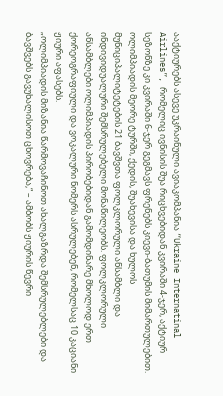ააქტიურებს ასევე უკრაინული ავიაკომპანია “Ukraine Internatinal Airlines”, რომელიც ივნისის შუა რიცხვებიდან კვირაში 4-ჯერ, აქტიურ სეზონზე კი კვირაში 6-ჯერ გეგმავს ფრენებს კიევი-ბათუმის მიმართულებით.
ოლიმპიადის მეორე ტურში, ქედის, შუახევისა და ხულოს მუნიციპალიტეტების 21 ბავშვთა ფოლკლორული ანსამბლი და ინდივიდუალური შემსრულებელი მონაწილეობს. ფოლკლორული ანსამბლები ოლიმპიადის პირობებიდან გამომდინარე მხოლოდ ერთ ქორეოგრაფიული და ვოკალური ნომერს ასრულებენ, რომელსაც 10 კაციანი ჟიური აფასებს.
„ოლიმპიადის მიზანია წარმოვაჩინოთ ახალგაზრდა შემსრულებლები და ბავშვებს გავუხალისოთ ცხოვრება,“ – ამბობს ჟიურის წევრი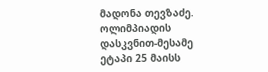მადონა თევზაძე.
ოლიმპიადის დასკვნით-მესამე ეტაპი 25 მაისს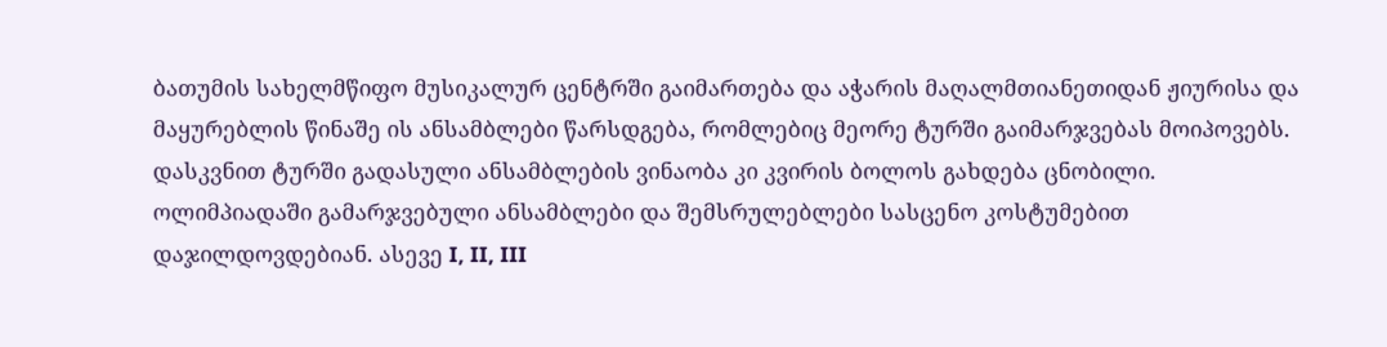ბათუმის სახელმწიფო მუსიკალურ ცენტრში გაიმართება და აჭარის მაღალმთიანეთიდან ჟიურისა და მაყურებლის წინაშე ის ანსამბლები წარსდგება, რომლებიც მეორე ტურში გაიმარჯვებას მოიპოვებს.
დასკვნით ტურში გადასული ანსამბლების ვინაობა კი კვირის ბოლოს გახდება ცნობილი.
ოლიმპიადაში გამარჯვებული ანსამბლები და შემსრულებლები სასცენო კოსტუმებით დაჯილდოვდებიან. ასევე I, II, III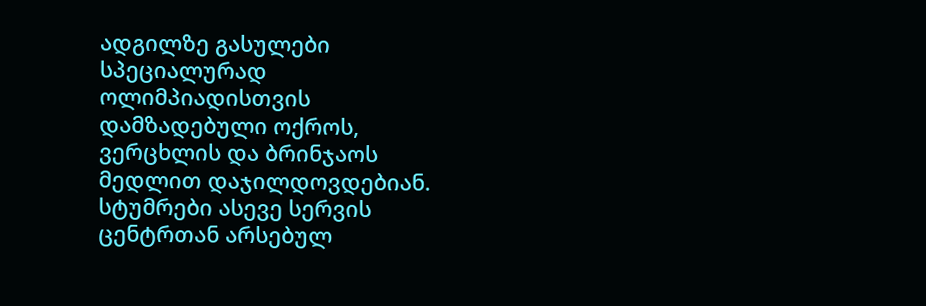ადგილზე გასულები სპეციალურად ოლიმპიადისთვის დამზადებული ოქროს, ვერცხლის და ბრინჯაოს მედლით დაჯილდოვდებიან.
სტუმრები ასევე სერვის ცენტრთან არსებულ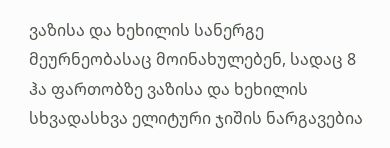ვაზისა და ხეხილის სანერგე მეურნეობასაც მოინახულებენ, სადაც 8 ჰა ფართობზე ვაზისა და ხეხილის სხვადასხვა ელიტური ჯიშის ნარგავებია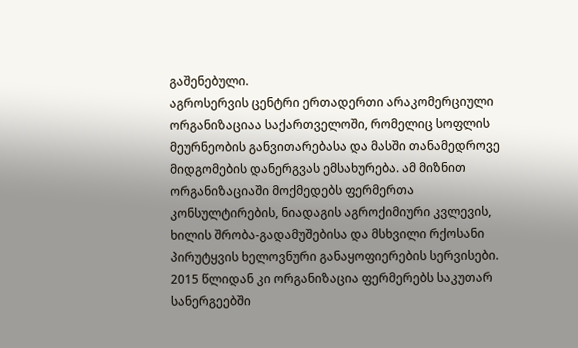გაშენებული.
აგროსერვის ცენტრი ერთადერთი არაკომერციული ორგანიზაციაა საქართველოში, რომელიც სოფლის მეურნეობის განვითარებასა და მასში თანამედროვე მიდგომების დანერგვას ემსახურება. ამ მიზნით ორგანიზაციაში მოქმედებს ფერმერთა კონსულტირების, ნიადაგის აგროქიმიური კვლევის, ხილის შრობა-გადამუშებისა და მსხვილი რქოსანი პირუტყვის ხელოვნური განაყოფიერების სერვისები. 2015 წლიდან კი ორგანიზაცია ფერმერებს საკუთარ სანერგეებში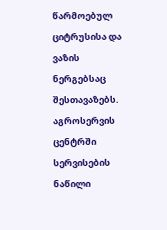წარმოებულ ციტრუსისა და ვაზის ნერგებსაც შესთავაზებს.
აგროსერვის ცენტრში სერვისების ნაწილი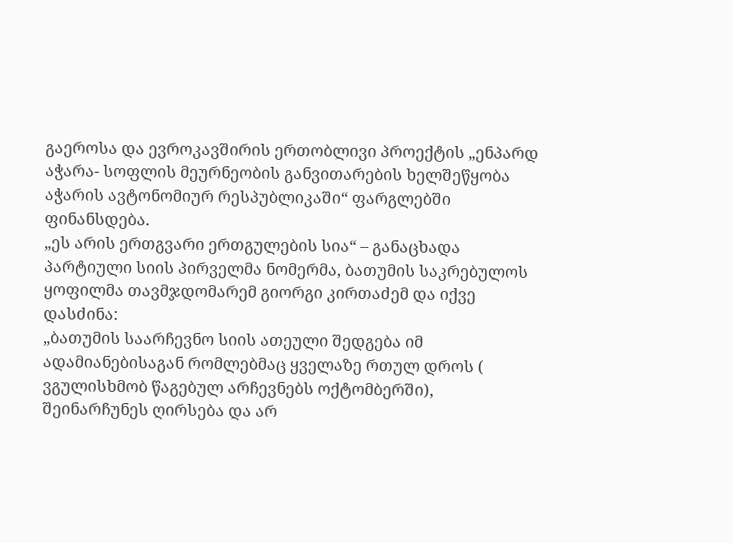გაეროსა და ევროკავშირის ერთობლივი პროექტის „ენპარდ აჭარა- სოფლის მეურნეობის განვითარების ხელშეწყობა აჭარის ავტონომიურ რესპუბლიკაში“ ფარგლებში ფინანსდება.
„ეს არის ერთგვარი ერთგულების სია“ – განაცხადა პარტიული სიის პირველმა ნომერმა, ბათუმის საკრებულოს ყოფილმა თავმჯდომარემ გიორგი კირთაძემ და იქვე დასძინა:
„ბათუმის საარჩევნო სიის ათეული შედგება იმ ადამიანებისაგან რომლებმაც ყველაზე რთულ დროს ( ვგულისხმობ წაგებულ არჩევნებს ოქტომბერში), შეინარჩუნეს ღირსება და არ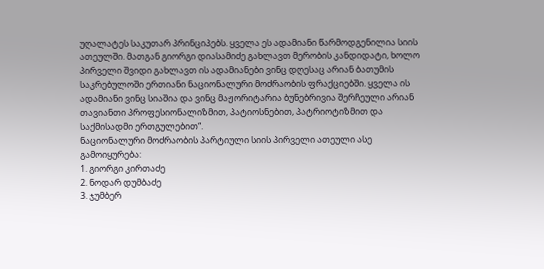უღალატეს საკუთარ პრინციპებს. ყველა ეს ადამიანი წარმოდგენილია სიის ათეულში. მათგან გიორგი დიასამიძე გახლავთ მერობის კანდიდატი, ხოლო პირველი შვიდი გახლავთ ის ადამიანები ვინც დღესაც არიან ბათუმის საკრებულოში ერთიანი ნაციონალური მოძრაობის ფრაქციებში. ყველა ის ადამიანი ვინც სიაშია და ვინც მაჟორიტარია ბუნებრივია შერჩეული არიან თავიანთი პროფესიონალიზმით, პატიოსნებით, პატრიოტიზმით და საქმისადმი ერთგულებით“.
ნაციონალური მოძრაობის პარტიული სიის პირველი ათეული ასე გამოიყურება:
1. გიორგი კირთაძე
2. ნოდარ დუმბაძე
3. ჯუმბერ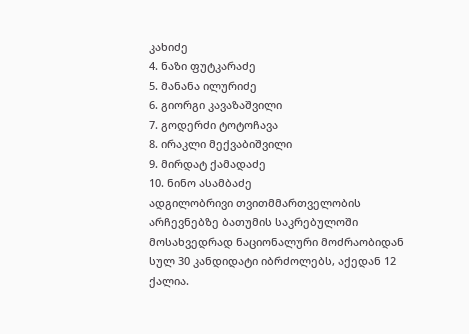კახიძე
4. ნაზი ფუტკარაძე
5. მანანა ილურიძე
6. გიორგი კავაზაშვილი
7. გოდერძი ტოტოჩავა
8. ირაკლი მექვაბიშვილი
9. მირდატ ქამადაძე
10. ნინო ასამბაძე
ადგილობრივი თვითმმართველობის არჩევნებზე ბათუმის საკრებულოში მოსახვედრად ნაციონალური მოძრაობიდან სულ 30 კანდიდატი იბრძოლებს, აქედან 12 ქალია.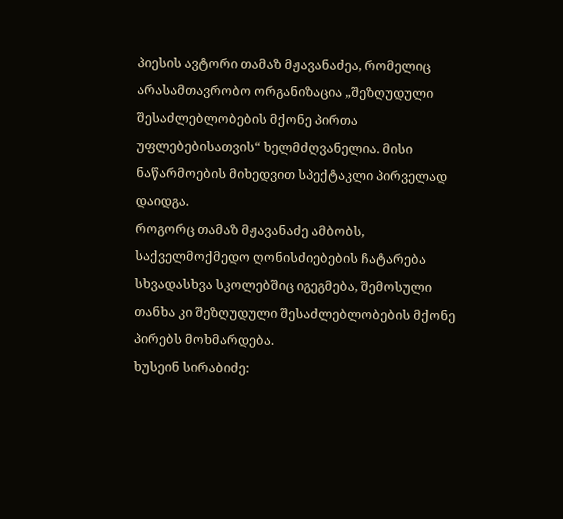პიესის ავტორი თამაზ მჟავანაძეა, რომელიც არასამთავრობო ორგანიზაცია „შეზღუდული შესაძლებლობების მქონე პირთა უფლებებისათვის“ ხელმძღვანელია. მისი ნაწარმოების მიხედვით სპექტაკლი პირველად დაიდგა.
როგორც თამაზ მჟავანაძე ამბობს, საქველმოქმედო ღონისძიებების ჩატარება სხვადასხვა სკოლებშიც იგეგმება, შემოსული თანხა კი შეზღუდული შესაძლებლობების მქონე პირებს მოხმარდება.
ხუსეინ სირაბიძე: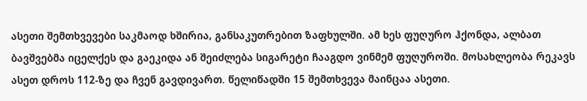ასეთი შემთხვევები საკმაოდ ხშირია, განსაკუთრებით ზაფხულში. ამ ხეს ფუღურო ჰქონდა, ალბათ ბავშვებმა იცელქეს და გაეკიდა ან შეიძლება სიგარეტი ჩააგდო ვინმემ ფუღუროში. მოსახლეობა რეკავს ასეთ დროს 112-ზე და ჩვენ გავდივართ. წელიწადში 15 შემთხვევა მაინცაა ასეთი.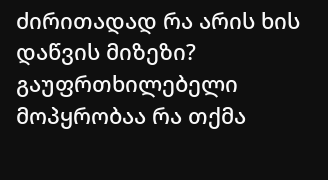ძირითადად რა არის ხის დაწვის მიზეზი?
გაუფრთხილებელი მოპყრობაა რა თქმა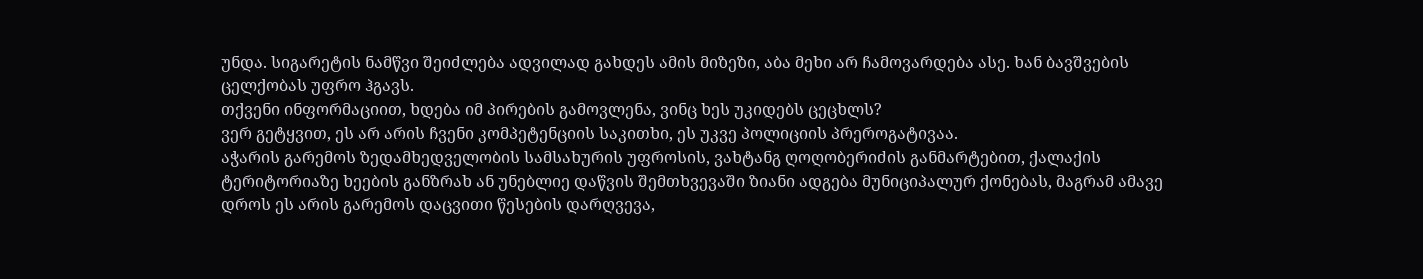უნდა. სიგარეტის ნამწვი შეიძლება ადვილად გახდეს ამის მიზეზი, აბა მეხი არ ჩამოვარდება ასე. ხან ბავშვების ცელქობას უფრო ჰგავს.
თქვენი ინფორმაციით, ხდება იმ პირების გამოვლენა, ვინც ხეს უკიდებს ცეცხლს?
ვერ გეტყვით, ეს არ არის ჩვენი კომპეტენციის საკითხი, ეს უკვე პოლიციის პრეროგატივაა.
აჭარის გარემოს ზედამხედველობის სამსახურის უფროსის, ვახტანგ ღოღობერიძის განმარტებით, ქალაქის ტერიტორიაზე ხეების განზრახ ან უნებლიე დაწვის შემთხვევაში ზიანი ადგება მუნიციპალურ ქონებას, მაგრამ ამავე დროს ეს არის გარემოს დაცვითი წესების დარღვევა,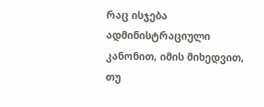რაც ისჯება ადმინისტრაციული კანონით, იმის მიხედვით, თუ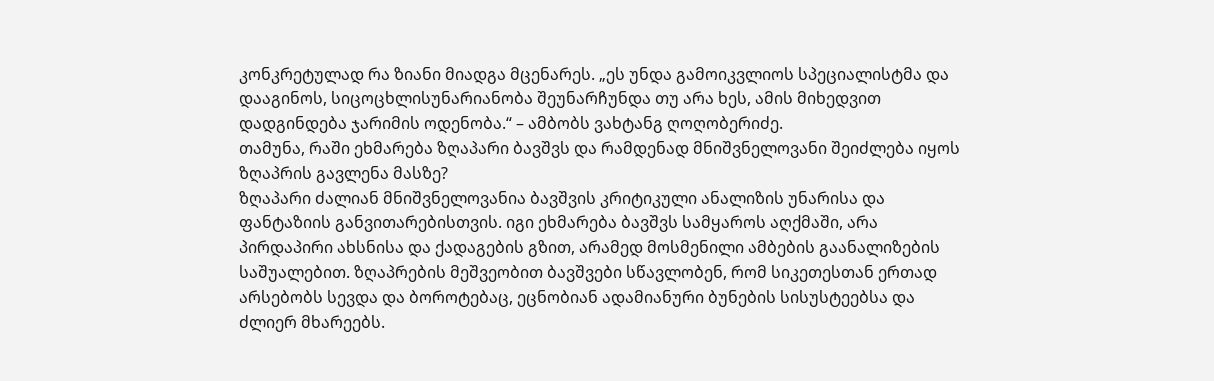კონკრეტულად რა ზიანი მიადგა მცენარეს. „ეს უნდა გამოიკვლიოს სპეციალისტმა და დააგინოს, სიცოცხლისუნარიანობა შეუნარჩუნდა თუ არა ხეს, ამის მიხედვით დადგინდება ჯარიმის ოდენობა.“ – ამბობს ვახტანგ ღოღობერიძე.
თამუნა, რაში ეხმარება ზღაპარი ბავშვს და რამდენად მნიშვნელოვანი შეიძლება იყოს ზღაპრის გავლენა მასზე?
ზღაპარი ძალიან მნიშვნელოვანია ბავშვის კრიტიკული ანალიზის უნარისა და ფანტაზიის განვითარებისთვის. იგი ეხმარება ბავშვს სამყაროს აღქმაში, არა პირდაპირი ახსნისა და ქადაგების გზით, არამედ მოსმენილი ამბების გაანალიზების საშუალებით. ზღაპრების მეშვეობით ბავშვები სწავლობენ, რომ სიკეთესთან ერთად არსებობს სევდა და ბოროტებაც, ეცნობიან ადამიანური ბუნების სისუსტეებსა და ძლიერ მხარეებს.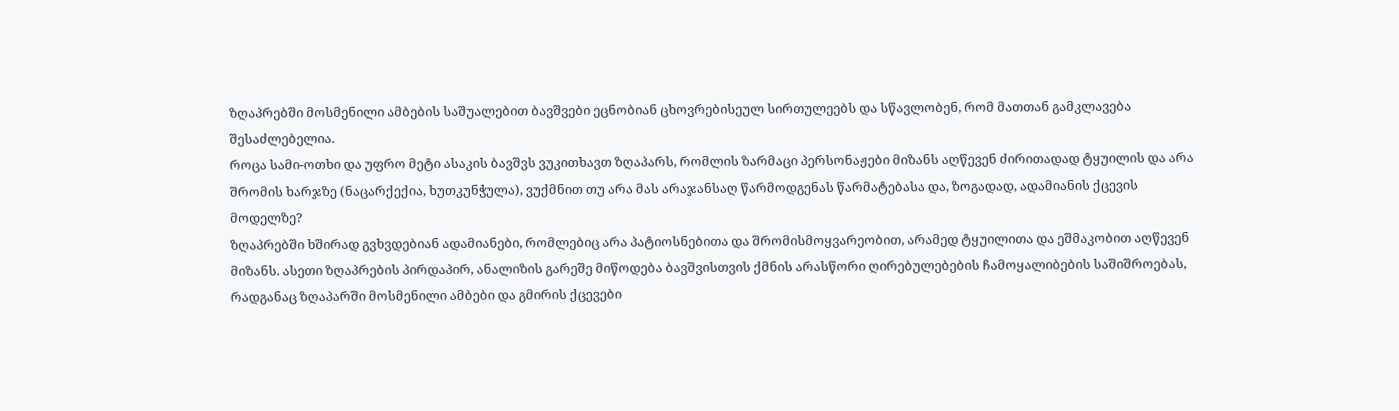ზღაპრებში მოსმენილი ამბების საშუალებით ბავშვები ეცნობიან ცხოვრებისეულ სირთულეებს და სწავლობენ, რომ მათთან გამკლავება შესაძლებელია.
როცა სამი-ოთხი და უფრო მეტი ასაკის ბავშვს ვუკითხავთ ზღაპარს, რომლის ზარმაცი პერსონაჟები მიზანს აღწევენ ძირითადად ტყუილის და არა შრომის ხარჯზე (ნაცარქექია, ხუთკუნჭულა), ვუქმნით თუ არა მას არაჯანსაღ წარმოდგენას წარმატებასა და, ზოგადად, ადამიანის ქცევის მოდელზე?
ზღაპრებში ხშირად გვხვდებიან ადამიანები, რომლებიც არა პატიოსნებითა და შრომისმოყვარეობით, არამედ ტყუილითა და ეშმაკობით აღწევენ მიზანს. ასეთი ზღაპრების პირდაპირ, ანალიზის გარეშე მიწოდება ბავშვისთვის ქმნის არასწორი ღირებულებების ჩამოყალიბების საშიშროებას, რადგანაც ზღაპარში მოსმენილი ამბები და გმირის ქცევები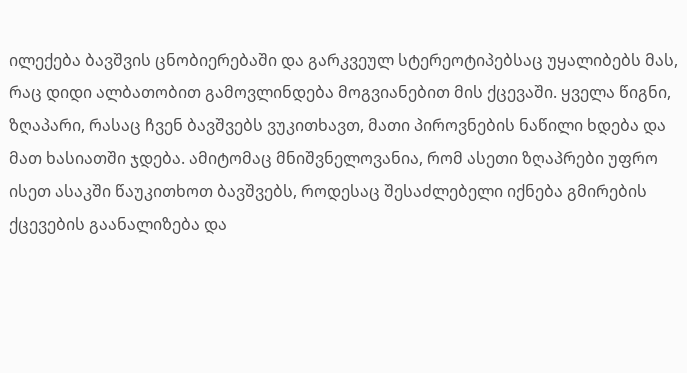ილექება ბავშვის ცნობიერებაში და გარკვეულ სტერეოტიპებსაც უყალიბებს მას, რაც დიდი ალბათობით გამოვლინდება მოგვიანებით მის ქცევაში. ყველა წიგნი, ზღაპარი, რასაც ჩვენ ბავშვებს ვუკითხავთ, მათი პიროვნების ნაწილი ხდება და მათ ხასიათში ჯდება. ამიტომაც მნიშვნელოვანია, რომ ასეთი ზღაპრები უფრო ისეთ ასაკში წაუკითხოთ ბავშვებს, როდესაც შესაძლებელი იქნება გმირების ქცევების გაანალიზება და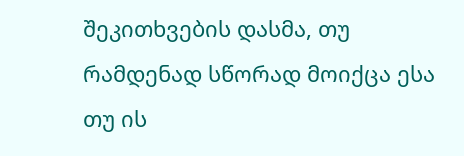შეკითხვების დასმა, თუ რამდენად სწორად მოიქცა ესა თუ ის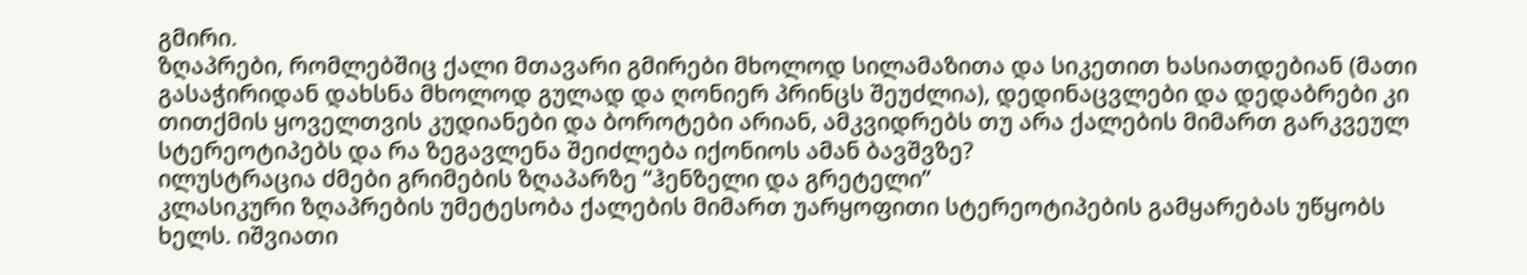გმირი.
ზღაპრები, რომლებშიც ქალი მთავარი გმირები მხოლოდ სილამაზითა და სიკეთით ხასიათდებიან (მათი გასაჭირიდან დახსნა მხოლოდ გულად და ღონიერ პრინცს შეუძლია), დედინაცვლები და დედაბრები კი თითქმის ყოველთვის კუდიანები და ბოროტები არიან, ამკვიდრებს თუ არა ქალების მიმართ გარკვეულ სტერეოტიპებს და რა ზეგავლენა შეიძლება იქონიოს ამან ბავშვზე?
ილუსტრაცია ძმები გრიმების ზღაპარზე “ჰენზელი და გრეტელი”
კლასიკური ზღაპრების უმეტესობა ქალების მიმართ უარყოფითი სტერეოტიპების გამყარებას უწყობს ხელს. იშვიათი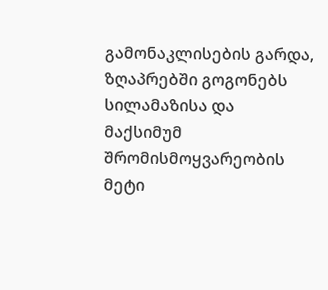გამონაკლისების გარდა, ზღაპრებში გოგონებს სილამაზისა და მაქსიმუმ შრომისმოყვარეობის მეტი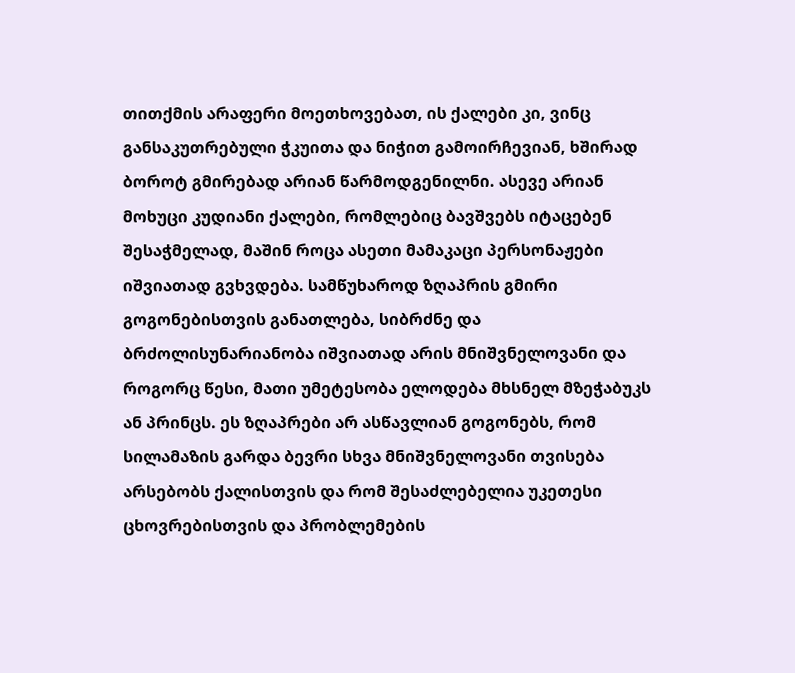თითქმის არაფერი მოეთხოვებათ, ის ქალები კი, ვინც განსაკუთრებული ჭკუითა და ნიჭით გამოირჩევიან, ხშირად ბოროტ გმირებად არიან წარმოდგენილნი. ასევე არიან მოხუცი კუდიანი ქალები, რომლებიც ბავშვებს იტაცებენ შესაჭმელად, მაშინ როცა ასეთი მამაკაცი პერსონაჟები იშვიათად გვხვდება. სამწუხაროდ ზღაპრის გმირი გოგონებისთვის განათლება, სიბრძნე და ბრძოლისუნარიანობა იშვიათად არის მნიშვნელოვანი და როგორც წესი, მათი უმეტესობა ელოდება მხსნელ მზეჭაბუკს ან პრინცს. ეს ზღაპრები არ ასწავლიან გოგონებს, რომ სილამაზის გარდა ბევრი სხვა მნიშვნელოვანი თვისება არსებობს ქალისთვის და რომ შესაძლებელია უკეთესი ცხოვრებისთვის და პრობლემების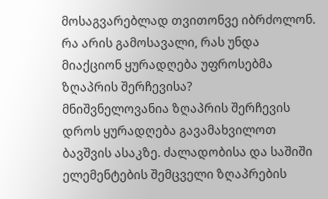მოსაგვარებლად თვითონვე იბრძოლონ.
რა არის გამოსავალი, რას უნდა მიაქციონ ყურადღება უფროსებმა ზღაპრის შერჩევისა?
მნიშვნელოვანია ზღაპრის შერჩევის დროს ყურადღება გავამახვილოთ ბავშვის ასაკზე. ძალადობისა და საშიში ელემენტების შემცველი ზღაპრების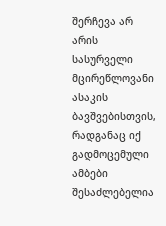შერჩევა არ არის სასურველი მცირეწლოვანი ასაკის ბავშვებისთვის, რადგანაც იქ გადმოცემული ამბები შესაძლებელია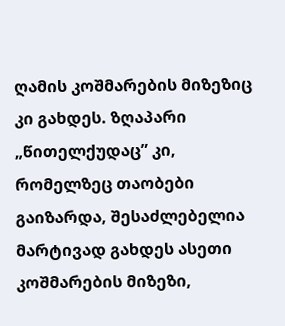ღამის კოშმარების მიზეზიც კი გახდეს. ზღაპარი „წითელქუდაც” კი, რომელზეც თაობები გაიზარდა, შესაძლებელია მარტივად გახდეს ასეთი კოშმარების მიზეზი,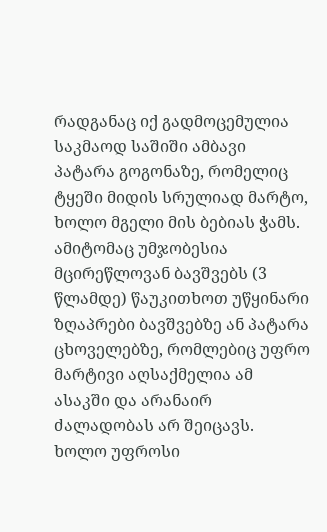რადგანაც იქ გადმოცემულია საკმაოდ საშიში ამბავი პატარა გოგონაზე, რომელიც ტყეში მიდის სრულიად მარტო, ხოლო მგელი მის ბებიას ჭამს. ამიტომაც უმჯობესია მცირეწლოვან ბავშვებს (3 წლამდე) წაუკითხოთ უწყინარი ზღაპრები ბავშვებზე ან პატარა ცხოველებზე, რომლებიც უფრო მარტივი აღსაქმელია ამ ასაკში და არანაირ ძალადობას არ შეიცავს. ხოლო უფროსი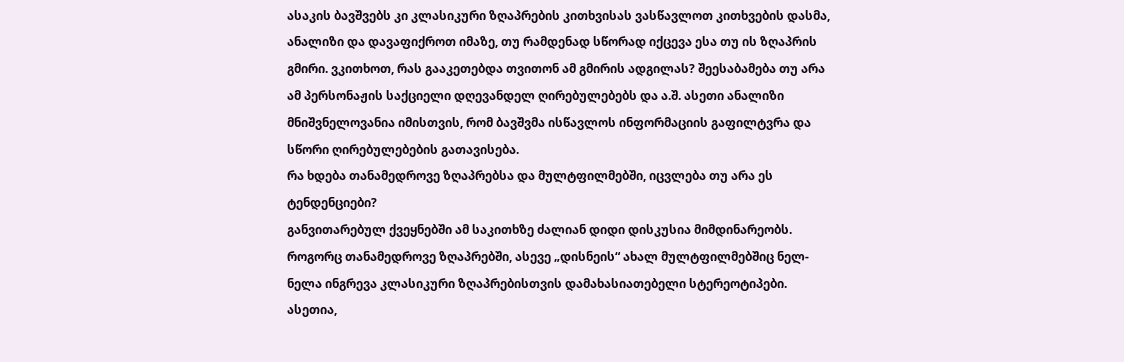ასაკის ბავშვებს კი კლასიკური ზღაპრების კითხვისას ვასწავლოთ კითხვების დასმა, ანალიზი და დავაფიქროთ იმაზე, თუ რამდენად სწორად იქცევა ესა თუ ის ზღაპრის გმირი. ვკითხოთ, რას გააკეთებდა თვითონ ამ გმირის ადგილას? შეესაბამება თუ არა ამ პერსონაჟის საქციელი დღევანდელ ღირებულებებს და ა.შ. ასეთი ანალიზი მნიშვნელოვანია იმისთვის, რომ ბავშვმა ისწავლოს ინფორმაციის გაფილტვრა და სწორი ღირებულებების გათავისება.
რა ხდება თანამედროვე ზღაპრებსა და მულტფილმებში, იცვლება თუ არა ეს ტენდენციები?
განვითარებულ ქვეყნებში ამ საკითხზე ძალიან დიდი დისკუსია მიმდინარეობს. როგორც თანამედროვე ზღაპრებში, ასევე „დისნეის“ ახალ მულტფილმებშიც ნელ-ნელა ინგრევა კლასიკური ზღაპრებისთვის დამახასიათებელი სტერეოტიპები. ასეთია,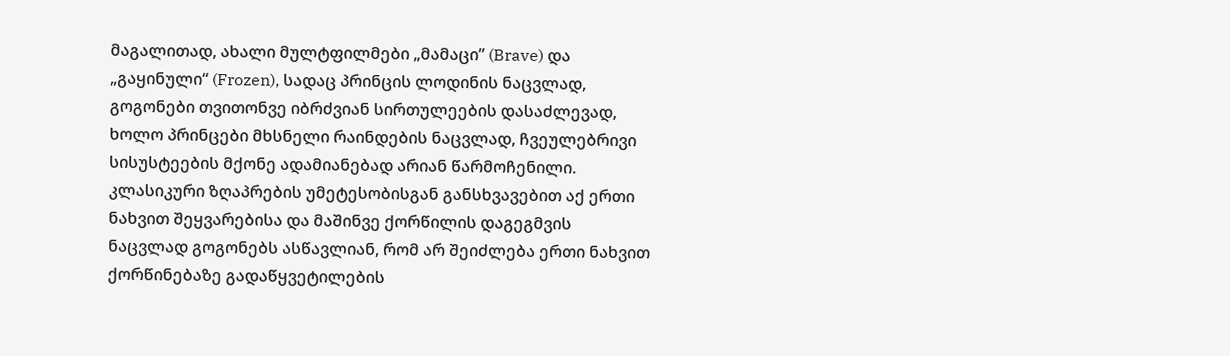მაგალითად, ახალი მულტფილმები „მამაცი” (Brave) და „გაყინული“ (Frozen), სადაც პრინცის ლოდინის ნაცვლად, გოგონები თვითონვე იბრძვიან სირთულეების დასაძლევად, ხოლო პრინცები მხსნელი რაინდების ნაცვლად, ჩვეულებრივი სისუსტეების მქონე ადამიანებად არიან წარმოჩენილი. კლასიკური ზღაპრების უმეტესობისგან განსხვავებით აქ ერთი ნახვით შეყვარებისა და მაშინვე ქორწილის დაგეგმვის ნაცვლად გოგონებს ასწავლიან, რომ არ შეიძლება ერთი ნახვით ქორწინებაზე გადაწყვეტილების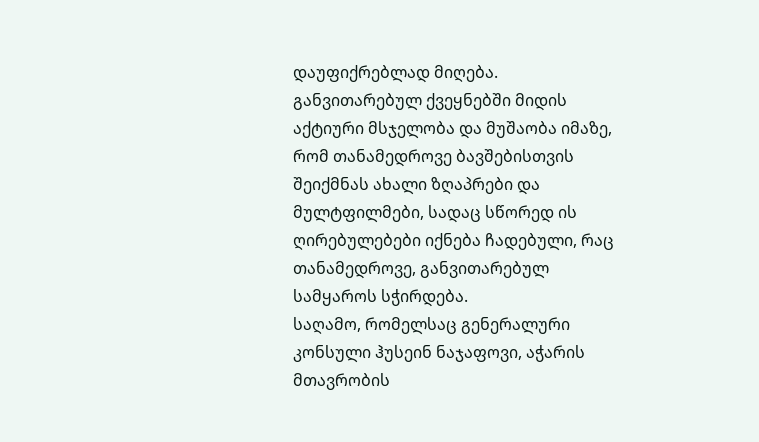დაუფიქრებლად მიღება. განვითარებულ ქვეყნებში მიდის აქტიური მსჯელობა და მუშაობა იმაზე, რომ თანამედროვე ბავშებისთვის შეიქმნას ახალი ზღაპრები და მულტფილმები, სადაც სწორედ ის ღირებულებები იქნება ჩადებული, რაც თანამედროვე, განვითარებულ სამყაროს სჭირდება.
საღამო, რომელსაც გენერალური კონსული ჰუსეინ ნაჯაფოვი, აჭარის მთავრობის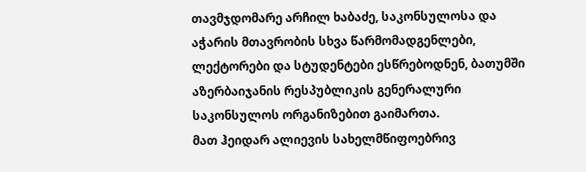თავმჯდომარე არჩილ ხაბაძე, საკონსულოსა და აჭარის მთავრობის სხვა წარმომადგენლები, ლექტორები და სტუდენტები ესწრებოდნენ, ბათუმში აზერბაიჯანის რესპუბლიკის გენერალური საკონსულოს ორგანიზებით გაიმართა.
მათ ჰეიდარ ალიევის სახელმწიფოებრივ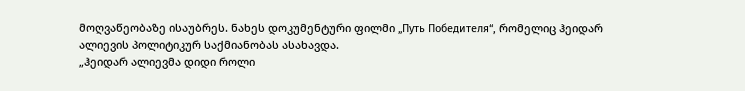მოღვაწეობაზე ისაუბრეს. ნახეს დოკუმენტური ფილმი „Путь Победителя“, რომელიც ჰეიდარ ალიევის პოლიტიკურ საქმიანობას ასახავდა.
„ჰეიდარ ალიევმა დიდი როლი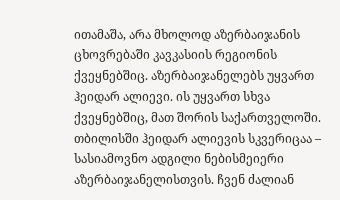ითამაშა, არა მხოლოდ აზერბაიჯანის ცხოვრებაში კავკასიის რეგიონის ქვეყნებშიც. აზერბაიჯანელებს უყვართ ჰეიდარ ალიევი. ის უყვართ სხვა ქვეყნებშიც, მათ შორის საქართველოში. თბილისში ჰეიდარ ალიევის სკვერიცაა – სასიამოვნო ადგილი ნებისმეიერი აზერბაიჯანელისთვის. ჩვენ ძალიან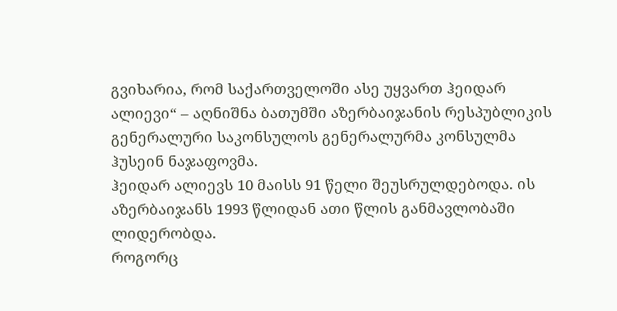გვიხარია, რომ საქართველოში ასე უყვართ ჰეიდარ ალიევი“ – აღნიშნა ბათუმში აზერბაიჯანის რესპუბლიკის გენერალური საკონსულოს გენერალურმა კონსულმა ჰუსეინ ნაჯაფოვმა.
ჰეიდარ ალიევს 10 მაისს 91 წელი შეუსრულდებოდა. ის აზერბაიჯანს 1993 წლიდან ათი წლის განმავლობაში ლიდერობდა.
როგორც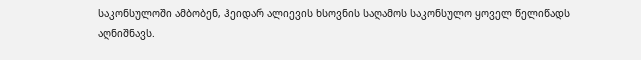საკონსულოში ამბობენ, ჰეიდარ ალიევის ხსოვნის საღამოს საკონსულო ყოველ წელიწადს აღნიშნავს.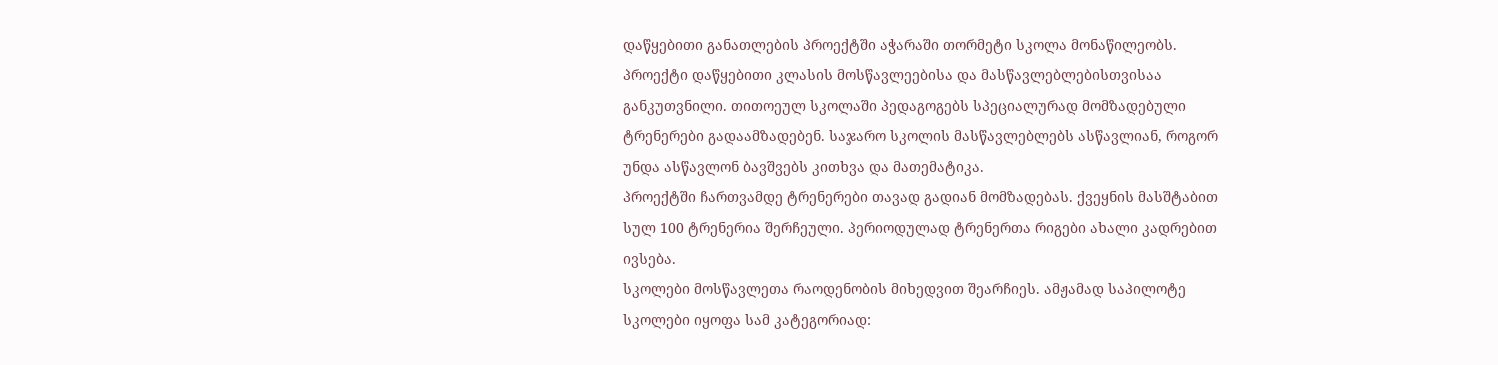დაწყებითი განათლების პროექტში აჭარაში თორმეტი სკოლა მონაწილეობს. პროექტი დაწყებითი კლასის მოსწავლეებისა და მასწავლებლებისთვისაა განკუთვნილი. თითოეულ სკოლაში პედაგოგებს სპეციალურად მომზადებული ტრენერები გადაამზადებენ. საჯარო სკოლის მასწავლებლებს ასწავლიან, როგორ უნდა ასწავლონ ბავშვებს კითხვა და მათემატიკა.
პროექტში ჩართვამდე ტრენერები თავად გადიან მომზადებას. ქვეყნის მასშტაბით სულ 100 ტრენერია შერჩეული. პერიოდულად ტრენერთა რიგები ახალი კადრებით ივსება.
სკოლები მოსწავლეთა რაოდენობის მიხედვით შეარჩიეს. ამჟამად საპილოტე სკოლები იყოფა სამ კატეგორიად: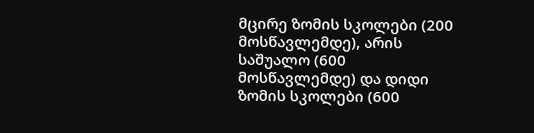მცირე ზომის სკოლები (200 მოსწავლემდე), არის საშუალო (600 მოსწავლემდე) და დიდი ზომის სკოლები (600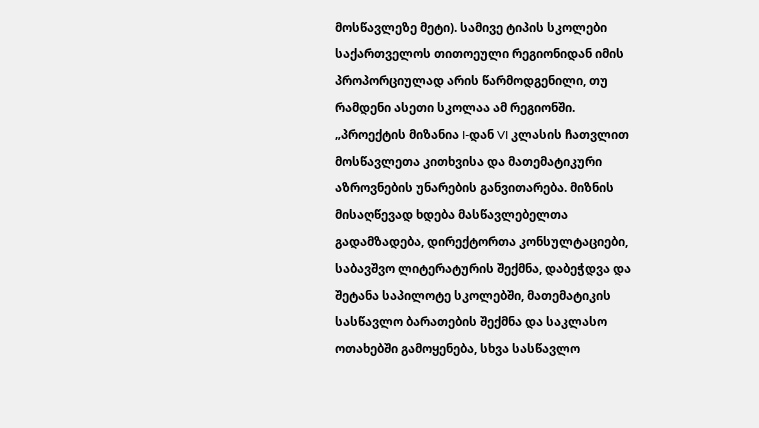მოსწავლეზე მეტი). სამივე ტიპის სკოლები საქართველოს თითოეული რეგიონიდან იმის პროპორციულად არის წარმოდგენილი, თუ რამდენი ასეთი სკოლაა ამ რეგიონში.
„პროექტის მიზანია I-დან VI კლასის ჩათვლით მოსწავლეთა კითხვისა და მათემატიკური აზროვნების უნარების განვითარება. მიზნის მისაღწევად ხდება მასწავლებელთა გადამზადება, დირექტორთა კონსულტაციები, საბავშვო ლიტერატურის შექმნა, დაბეჭდვა და შეტანა საპილოტე სკოლებში, მათემატიკის სასწავლო ბარათების შექმნა და საკლასო ოთახებში გამოყენება, სხვა სასწავლო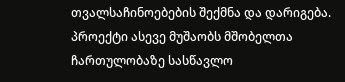თვალსაჩინოებების შექმნა და დარიგება. პროექტი ასევე მუშაობს მშობელთა ჩართულობაზე სასწავლო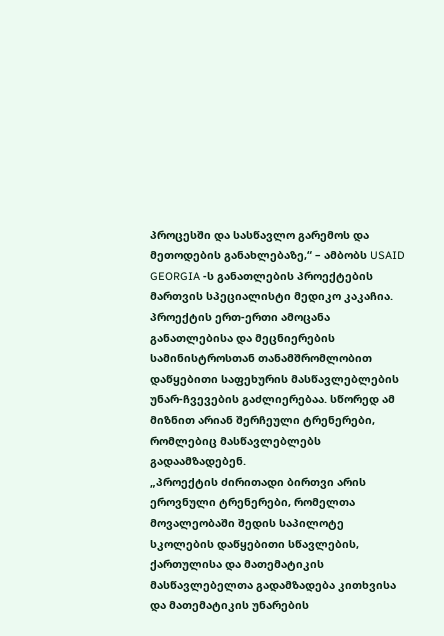პროცესში და სასწავლო გარემოს და მეთოდების განახლებაზე,“ – ამბობს USAID GEORGIA -ს განათლების პროექტების მართვის სპეციალისტი მედიკო კაკაჩია.
პროექტის ერთ-ერთი ამოცანა განათლებისა და მეცნიერების სამინისტროსთან თანამშრომლობით დაწყებითი საფეხურის მასწავლებლების უნარ-ჩვევების გაძლიერებაა. სწორედ ამ მიზნით არიან შერჩეული ტრენერები, რომლებიც მასწავლებლებს გადაამზადებენ.
„პროექტის ძირითადი ბირთვი არის ეროვნული ტრენერები, რომელთა მოვალეობაში შედის საპილოტე სკოლების დაწყებითი სწავლების, ქართულისა და მათემატიკის მასწავლებელთა გადამზადება კითხვისა და მათემატიკის უნარების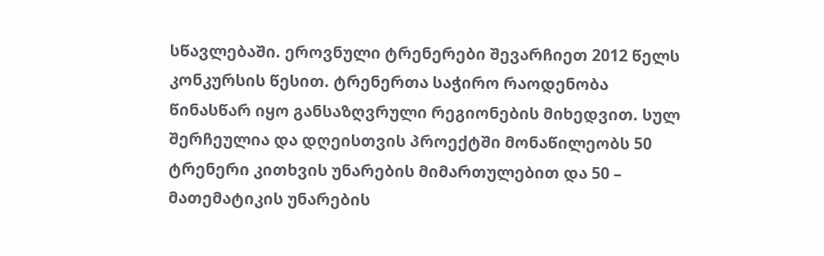სწავლებაში. ეროვნული ტრენერები შევარჩიეთ 2012 წელს კონკურსის წესით. ტრენერთა საჭირო რაოდენობა წინასწარ იყო განსაზღვრული რეგიონების მიხედვით. სულ შერჩეულია და დღეისთვის პროექტში მონაწილეობს 50 ტრენერი კითხვის უნარების მიმართულებით და 50 – მათემატიკის უნარების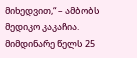მიხედვით,“ – ამბობს მედიკო კაკაჩია.
მიმდინარე წელს 25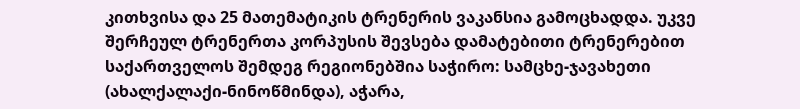კითხვისა და 25 მათემატიკის ტრენერის ვაკანსია გამოცხადდა. უკვე შერჩეულ ტრენერთა კორპუსის შევსება დამატებითი ტრენერებით საქართველოს შემდეგ რეგიონებშია საჭირო: სამცხე-ჯავახეთი (ახალქალაქი-ნინოწმინდა), აჭარა,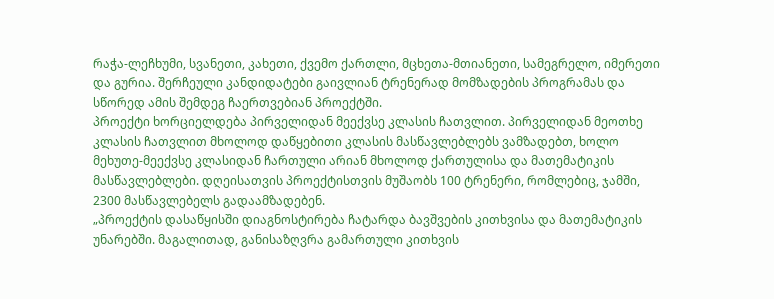რაჭა-ლეჩხუმი, სვანეთი, კახეთი, ქვემო ქართლი, მცხეთა-მთიანეთი, სამეგრელო, იმერეთი და გურია. შერჩეული კანდიდატები გაივლიან ტრენერად მომზადების პროგრამას და სწორედ ამის შემდეგ ჩაერთვებიან პროექტში.
პროექტი ხორციელდება პირველიდან მეექვსე კლასის ჩათვლით. პირველიდან მეოთხე კლასის ჩათვლით მხოლოდ დაწყებითი კლასის მასწავლებლებს ვამზადებთ, ხოლო მეხუთე-მეექვსე კლასიდან ჩართული არიან მხოლოდ ქართულისა და მათემატიკის მასწავლებლები. დღეისათვის პროექტისთვის მუშაობს 100 ტრენერი, რომლებიც, ჯამში, 2300 მასწავლებელს გადაამზადებენ.
„პროექტის დასაწყისში დიაგნოსტირება ჩატარდა ბავშვების კითხვისა და მათემატიკის უნარებში. მაგალითად, განისაზღვრა გამართული კითხვის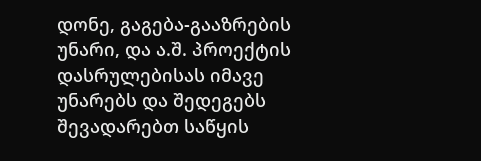დონე, გაგება-გააზრების უნარი, და ა.შ. პროექტის დასრულებისას იმავე უნარებს და შედეგებს შევადარებთ საწყის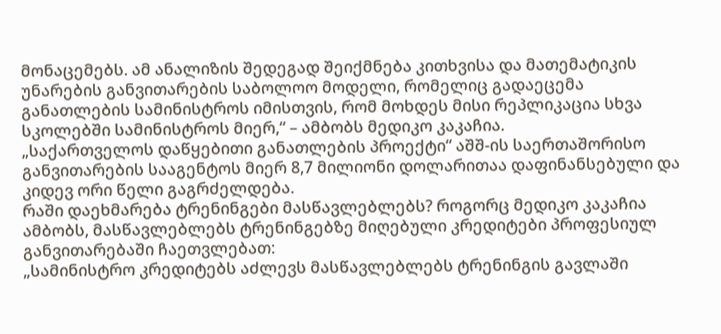მონაცემებს. ამ ანალიზის შედეგად შეიქმნება კითხვისა და მათემატიკის უნარების განვითარების საბოლოო მოდელი, რომელიც გადაეცემა განათლების სამინისტროს იმისთვის, რომ მოხდეს მისი რეპლიკაცია სხვა სკოლებში სამინისტროს მიერ,“ – ამბობს მედიკო კაკაჩია.
„საქართველოს დაწყებითი განათლების პროექტი“ აშშ-ის საერთაშორისო განვითარების სააგენტოს მიერ 8,7 მილიონი დოლარითაა დაფინანსებული და კიდევ ორი წელი გაგრძელდება.
რაში დაეხმარება ტრენინგები მასწავლებლებს? როგორც მედიკო კაკაჩია ამბობს, მასწავლებლებს ტრენინგებზე მიღებული კრედიტები პროფესიულ განვითარებაში ჩაეთვლებათ:
„სამინისტრო კრედიტებს აძლევს მასწავლებლებს ტრენინგის გავლაში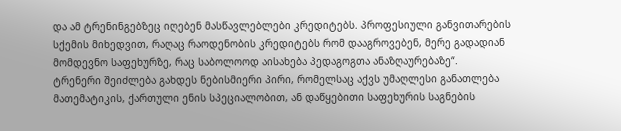და ამ ტრენინგებზეც იღებენ მასწავლებლები კრედიტებს. პროფესიული განვითარების სქემის მიხედვით, რაღაც რაოდენობის კრედიტებს რომ დააგროვებენ, მერე გადადიან მომდევნო საფეხურზე, რაც საბოლოოდ აისახება პედაგოგთა ანაზღაურებაზე“.
ტრენერი შეიძლება გახდეს ნებისმიერი პირი, რომელსაც აქვს უმაღლესი განათლება მათემატიკის, ქართული ენის სპეციალობით, ან დაწყებითი საფეხურის საგნების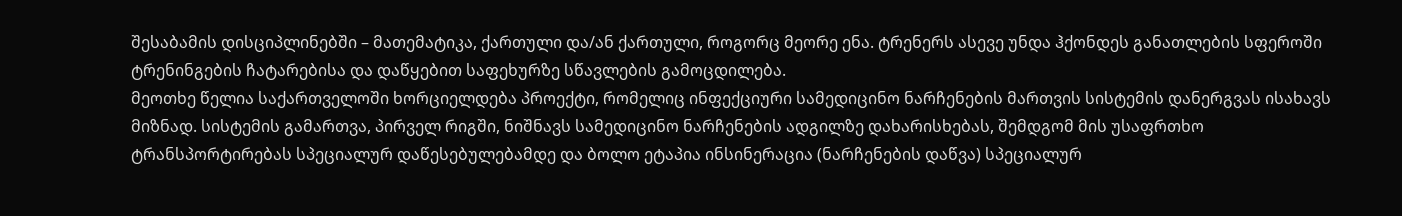შესაბამის დისციპლინებში – მათემატიკა, ქართული და/ან ქართული, როგორც მეორე ენა. ტრენერს ასევე უნდა ჰქონდეს განათლების სფეროში ტრენინგების ჩატარებისა და დაწყებით საფეხურზე სწავლების გამოცდილება.
მეოთხე წელია საქართველოში ხორციელდება პროექტი, რომელიც ინფექციური სამედიცინო ნარჩენების მართვის სისტემის დანერგვას ისახავს მიზნად. სისტემის გამართვა, პირველ რიგში, ნიშნავს სამედიცინო ნარჩენების ადგილზე დახარისხებას, შემდგომ მის უსაფრთხო ტრანსპორტირებას სპეციალურ დაწესებულებამდე და ბოლო ეტაპია ინსინერაცია (ნარჩენების დაწვა) სპეციალურ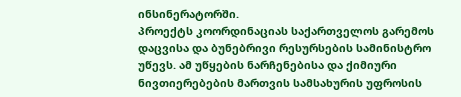ინსინერატორში.
პროექტს კოორდინაციას საქართველოს გარემოს დაცვისა და ბუნებრივი რესურსების სამინისტრო უწევს. ამ უწყების ნარჩენებისა და ქიმიური ნივთიერებების მართვის სამსახურის უფროსის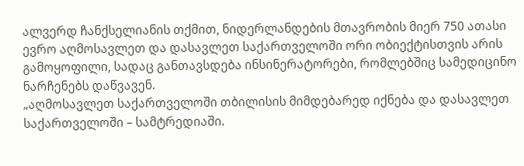ალვერდ ჩანქსელიანის თქმით, ნიდერლანდების მთავრობის მიერ 750 ათასი ევრო აღმოსავლეთ და დასავლეთ საქართველოში ორი ობიექტისთვის არის გამოყოფილი, სადაც განთავსდება ინსინერატორები, რომლებშიც სამედიცინო ნარჩენებს დაწვავენ.
„აღმოსავლეთ საქართველოში თბილისის მიმდებარედ იქნება და დასავლეთ საქართველოში – სამტრედიაში.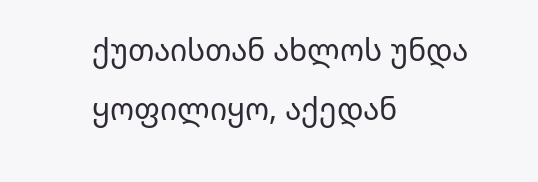ქუთაისთან ახლოს უნდა ყოფილიყო, აქედან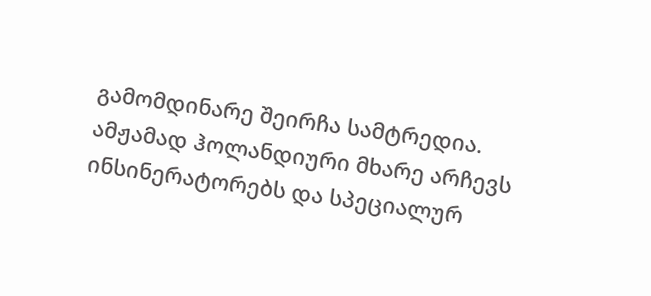გამომდინარე შეირჩა სამტრედია. ამჟამად ჰოლანდიური მხარე არჩევს ინსინერატორებს და სპეციალურ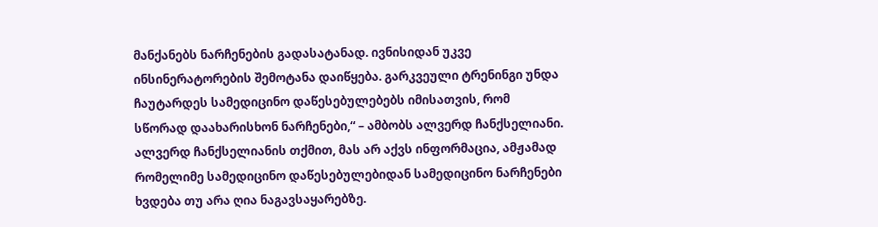მანქანებს ნარჩენების გადასატანად. ივნისიდან უკვე ინსინერატორების შემოტანა დაიწყება. გარკვეული ტრენინგი უნდა ჩაუტარდეს სამედიცინო დაწესებულებებს იმისათვის, რომ სწორად დაახარისხონ ნარჩენები,“ – ამბობს ალვერდ ჩანქსელიანი.
ალვერდ ჩანქსელიანის თქმით, მას არ აქვს ინფორმაცია, ამჟამად რომელიმე სამედიცინო დაწესებულებიდან სამედიცინო ნარჩენები ხვდება თუ არა ღია ნაგავსაყარებზე.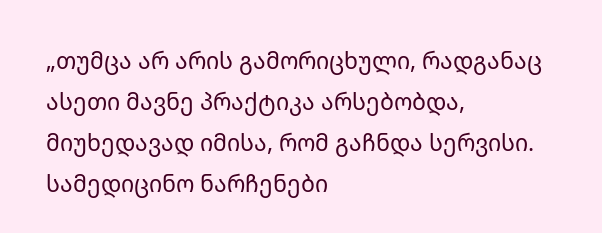„თუმცა არ არის გამორიცხული, რადგანაც ასეთი მავნე პრაქტიკა არსებობდა, მიუხედავად იმისა, რომ გაჩნდა სერვისი. სამედიცინო ნარჩენები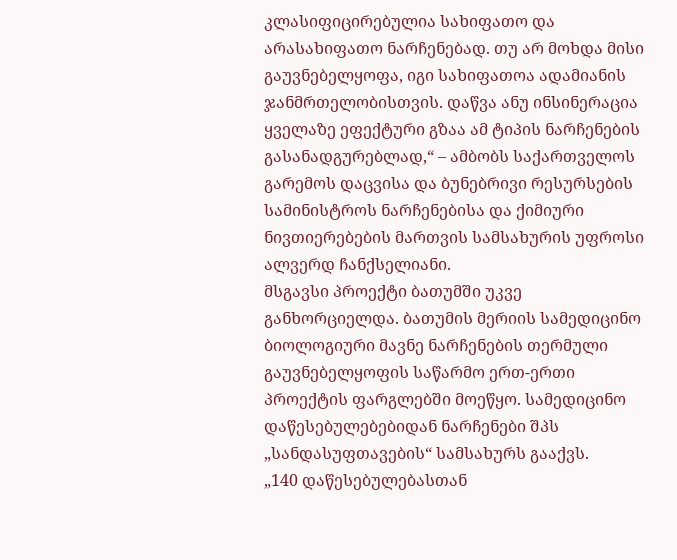კლასიფიცირებულია სახიფათო და არასახიფათო ნარჩენებად. თუ არ მოხდა მისი გაუვნებელყოფა, იგი სახიფათოა ადამიანის ჯანმრთელობისთვის. დაწვა ანუ ინსინერაცია ყველაზე ეფექტური გზაა ამ ტიპის ნარჩენების გასანადგურებლად,“ – ამბობს საქართველოს გარემოს დაცვისა და ბუნებრივი რესურსების სამინისტროს ნარჩენებისა და ქიმიური ნივთიერებების მართვის სამსახურის უფროსი ალვერდ ჩანქსელიანი.
მსგავსი პროექტი ბათუმში უკვე განხორციელდა. ბათუმის მერიის სამედიცინო ბიოლოგიური მავნე ნარჩენების თერმული გაუვნებელყოფის საწარმო ერთ-ერთი პროექტის ფარგლებში მოეწყო. სამედიცინო დაწესებულებებიდან ნარჩენები შპს „სანდასუფთავების“ სამსახურს გააქვს.
„140 დაწესებულებასთან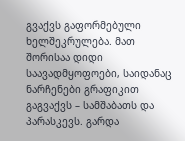გვაქვს გაფორმებული ხელშეკრულება. მათ შორისაა დიდი საავადმყოფოები, საიდანაც ნარჩენები გრაფიკით გაგვაქვს – სამშაბათს და პარასკევს. გარდა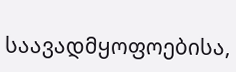საავადმყოფოებისა,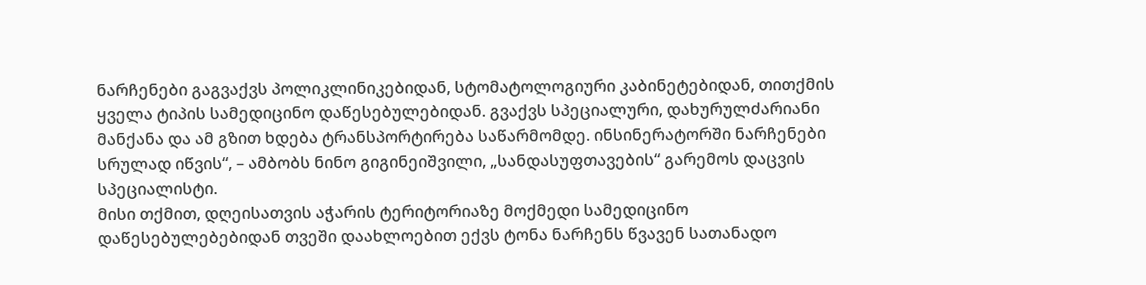ნარჩენები გაგვაქვს პოლიკლინიკებიდან, სტომატოლოგიური კაბინეტებიდან, თითქმის ყველა ტიპის სამედიცინო დაწესებულებიდან. გვაქვს სპეციალური, დახურულძარიანი მანქანა და ამ გზით ხდება ტრანსპორტირება საწარმომდე. ინსინერატორში ნარჩენები სრულად იწვის“, – ამბობს ნინო გიგინეიშვილი, „სანდასუფთავების“ გარემოს დაცვის სპეციალისტი.
მისი თქმით, დღეისათვის აჭარის ტერიტორიაზე მოქმედი სამედიცინო დაწესებულებებიდან თვეში დაახლოებით ექვს ტონა ნარჩენს წვავენ სათანადო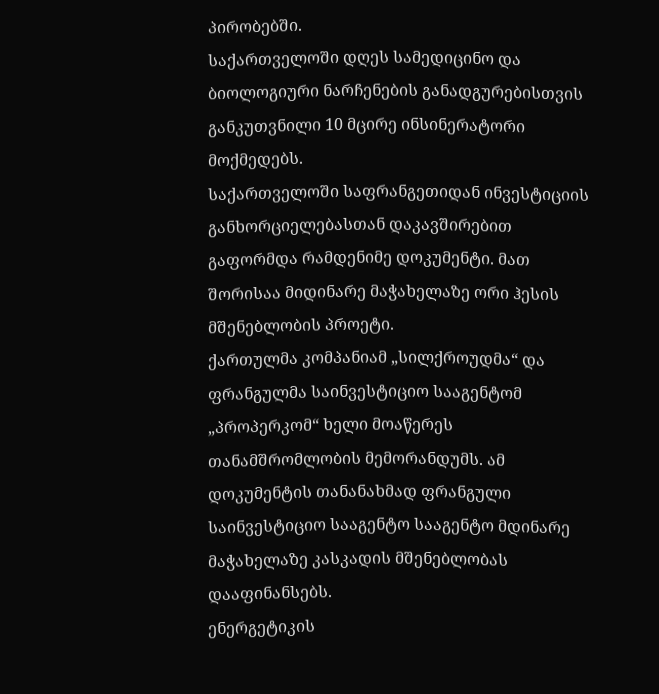პირობებში.
საქართველოში დღეს სამედიცინო და ბიოლოგიური ნარჩენების განადგურებისთვის განკუთვნილი 10 მცირე ინსინერატორი მოქმედებს.
საქართველოში საფრანგეთიდან ინვესტიციის განხორციელებასთან დაკავშირებით გაფორმდა რამდენიმე დოკუმენტი. მათ შორისაა მიდინარე მაჭახელაზე ორი ჰესის მშენებლობის პროეტი.
ქართულმა კომპანიამ „სილქროუდმა“ და ფრანგულმა საინვესტიციო სააგენტომ „პროპერკომ“ ხელი მოაწერეს თანამშრომლობის მემორანდუმს. ამ დოკუმენტის თანანახმად ფრანგული საინვესტიციო სააგენტო სააგენტო მდინარე მაჭახელაზე კასკადის მშენებლობას დააფინანსებს.
ენერგეტიკის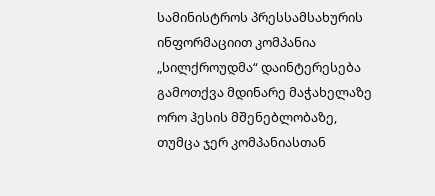სამინისტროს პრესსამსახურის ინფორმაციით კომპანია „სილქროუდმა“ დაინტერესება გამოთქვა მდინარე მაჭახელაზე ორო ჰესის მშენებლობაზე, თუმცა ჯერ კომპანიასთან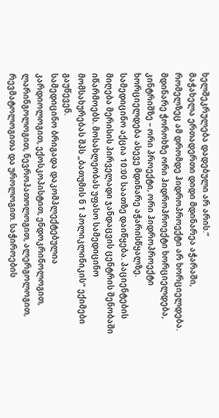ხელშეკრულება დადებული არ არის.“
მაჭახელა ერთადერთი დიდი მდინარეა აჭარაში, რომელზეც ამ დრომდე ჰიდროპროექტი არ ხორციელდება. მდინარე ჭოროხზე ორი ჰიდროპროექტი ხორციელდება, კინტრიშზე – ორი პროექტი, ორი ჰიდროპროექტი ხორციელდება ასევე მდინარე აჭარისწყალზე.
სამედიცინო აქცია 10:00 საათზე დაიწყება. პაციენტების მიღება მერისის პირველადი ჯანდაცვის ცენტრის შენობაში იწარმოებს. მოსახლეობას უფასო სამედიცინო მომსახურებას შპს „ბათუმის ნ 1 პოლიკლინიკის“ ექიმები გაუწევენ.
სამედიცინო ბრიგადა დაკომპლექტებულია კარდიოლოგით, ექოსკოპისტით, ენდოკრინოლოგით, ლარინგოლოგით, ნევროპათოლოგით, ალერგოლოგით, რევმატოლოგითა და უროლოგით. საჭიროების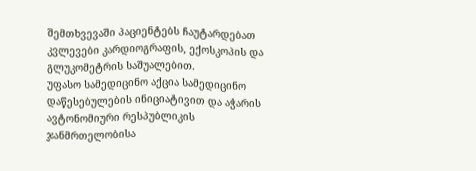შემთხვევაში პაციენტებს ჩაუტარდებათ კვლევები კარდიოგრაფის, ექოსკოპის და გლუკომეტრის საშუალებით.
უფასო სამედიცინო აქცია სამედიცინო დაწესებულების ინიციატივით და აჭარის ავტონომიური რესპუბლიკის ჯანმრთელობისა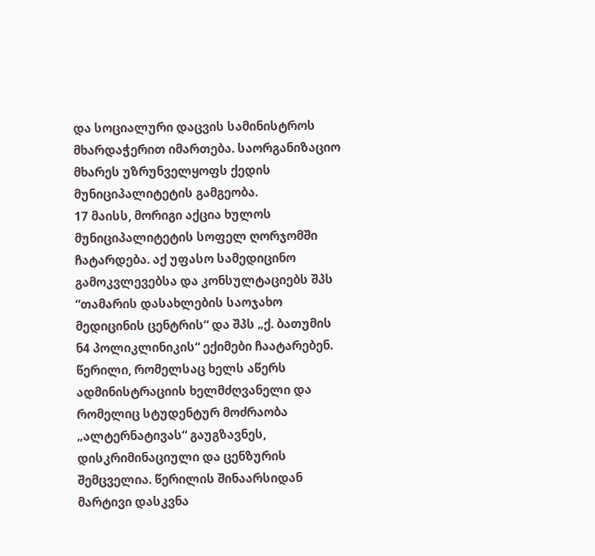და სოციალური დაცვის სამინისტროს მხარდაჭერით იმართება. საორგანიზაციო მხარეს უზრუნველყოფს ქედის მუნიციპალიტეტის გამგეობა.
17 მაისს, მორიგი აქცია ხულოს მუნიციპალიტეტის სოფელ ღორჯომში ჩატარდება. აქ უფასო სამედიცინო გამოკვლევებსა და კონსულტაციებს შპს “თამარის დასახლების საოჯახო მედიცინის ცენტრის“ და შპს „ქ. ბათუმის ნ4 პოლიკლინიკის“ ექიმები ჩაატარებენ.
წერილი, რომელსაც ხელს აწერს ადმინისტრაციის ხელმძღვანელი და რომელიც სტუდენტურ მოძრაობა „ალტერნატივას“ გაუგზავნეს, დისკრიმინაციული და ცენზურის შემცველია. წერილის შინაარსიდან მარტივი დასკვნა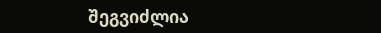შეგვიძლია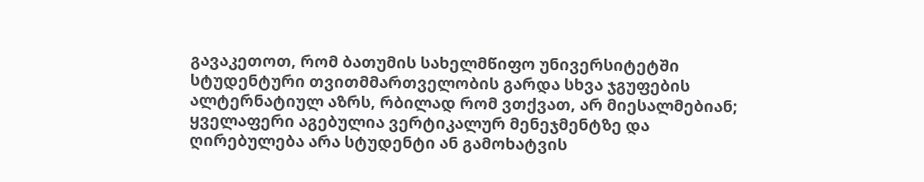გავაკეთოთ, რომ ბათუმის სახელმწიფო უნივერსიტეტში სტუდენტური თვითმმართველობის გარდა სხვა ჯგუფების ალტერნატიულ აზრს, რბილად რომ ვთქვათ, არ მიესალმებიან; ყველაფერი აგებულია ვერტიკალურ მენეჯმენტზე და ღირებულება არა სტუდენტი ან გამოხატვის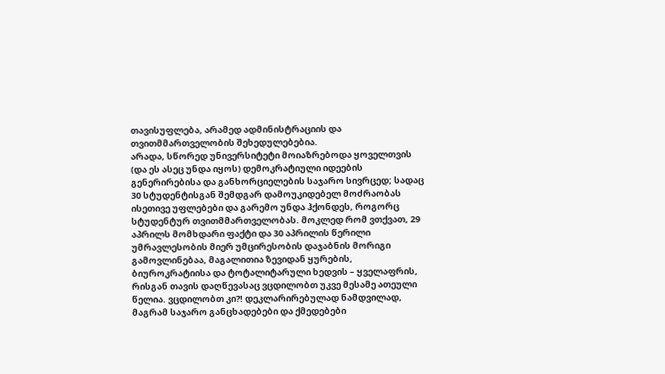თავისუფლება, არამედ ადმინისტრაციის და თვითმმართველობის შეხედულებებია.
არადა, სწორედ უნივერსიტეტი მოიაზრებოდა ყოველთვის (და ეს ასეც უნდა იყოს) დემოკრატიული იდეების გენერირებისა და განხორციელების საჯარო სივრცედ; სადაც 30 სტუდენტისგან შემდგარ დამოუკიდებელ მოძრაობას ისეთივე უფლებები და გარემო უნდა ჰქონდეს, როგორც სტუდენტურ თვითმმართველობას. მოკლედ რომ ვთქვათ, 29 აპრილს მომხდარი ფაქტი და 30 აპრილის წერილი უმრავლესობის მიერ უმცირესობის დაჯაბნის მორიგი გამოვლინებაა, მაგალითია ზევიდან ყურების, ბიუროკრატიისა და ტოტალიტარული ხედვის – ყველაფრის, რისგან თავის დაღწევასაც ვცდილობთ უკვე მესამე ათეული წელია. ვცდილობთ კი?! დეკლარირებულად ნამდვილად, მაგრამ საჯარო განცხადებები და ქმედებები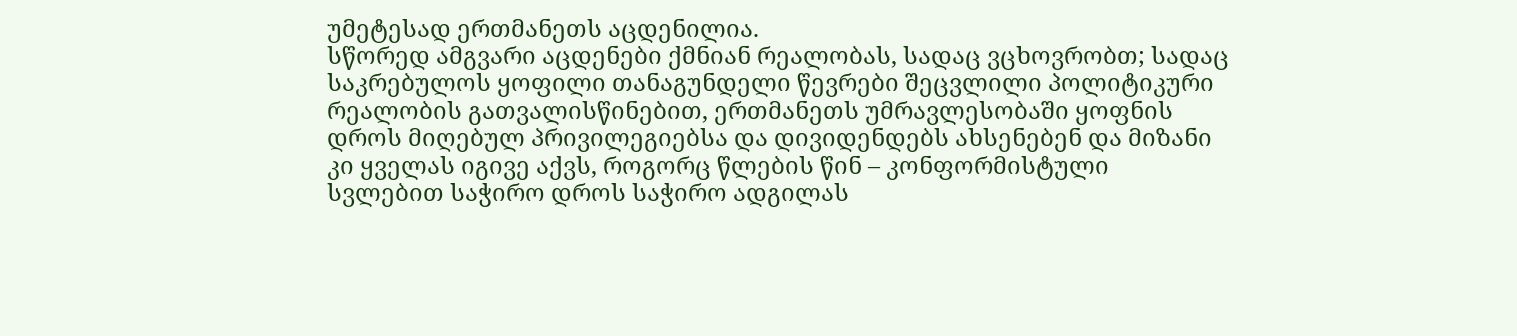უმეტესად ერთმანეთს აცდენილია.
სწორედ ამგვარი აცდენები ქმნიან რეალობას, სადაც ვცხოვრობთ; სადაც საკრებულოს ყოფილი თანაგუნდელი წევრები შეცვლილი პოლიტიკური რეალობის გათვალისწინებით, ერთმანეთს უმრავლესობაში ყოფნის დროს მიღებულ პრივილეგიებსა და დივიდენდებს ახსენებენ და მიზანი კი ყველას იგივე აქვს, როგორც წლების წინ – კონფორმისტული სვლებით საჭირო დროს საჭირო ადგილას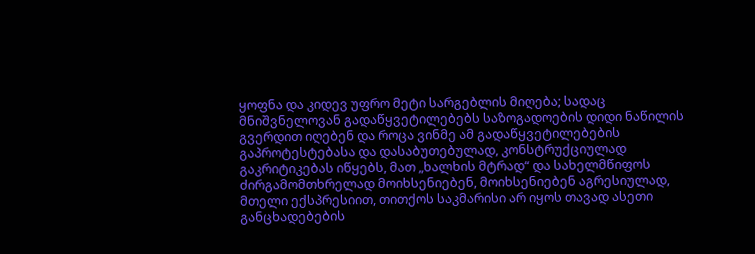ყოფნა და კიდევ უფრო მეტი სარგებლის მიღება; სადაც მნიშვნელოვან გადაწყვეტილებებს საზოგადოების დიდი ნაწილის გვერდით იღებენ და როცა ვინმე ამ გადაწყვეტილებების გაპროტესტებასა და დასაბუთებულად, კონსტრუქციულად გაკრიტიკებას იწყებს, მათ „ხალხის მტრად“ და სახელმწიფოს ძირგამომთხრელად მოიხსენიებენ, მოიხსენიებენ აგრესიულად, მთელი ექსპრესიით, თითქოს საკმარისი არ იყოს თავად ასეთი განცხადებების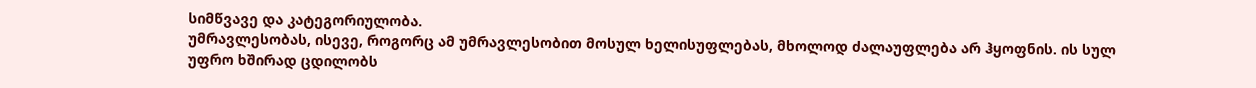სიმწვავე და კატეგორიულობა.
უმრავლესობას, ისევე, როგორც ამ უმრავლესობით მოსულ ხელისუფლებას, მხოლოდ ძალაუფლება არ ჰყოფნის. ის სულ უფრო ხშირად ცდილობს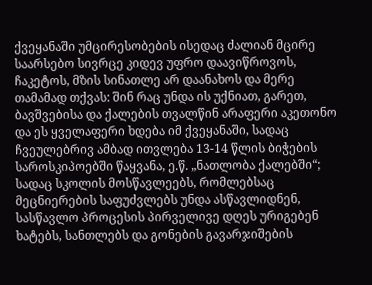ქვეყანაში უმცირესობების ისედაც ძალიან მცირე საარსებო სივრცე კიდევ უფრო დაავიწროვოს, ჩაკეტოს, მზის სინათლე არ დაანახოს და მერე თამამად თქვას: შინ რაც უნდა ის უქნიათ, გარეთ, ბავშვებისა და ქალების თვალწინ არაფერი აკეთონო და ეს ყველაფერი ხდება იმ ქვეყანაში, სადაც ჩვეულებრივ ამბად ითვლება 13-14 წლის ბიჭების საროსკიპოებში წაყვანა, ე.წ. „ნათლობა ქალებში“; სადაც სკოლის მოსწავლეებს, რომლებსაც მეცნიერების საფუძვლებს უნდა ასწავლიდნენ, სასწავლო პროცესის პირველივე დღეს ურიგებენ ხატებს, სანთლებს და გონების გავარჯიშების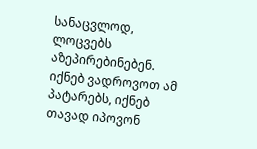სანაცვლოდ, ლოცვებს აზეპირებინებენ.
იქნებ ვადროვოთ ამ პატარებს, იქნებ თავად იპოვონ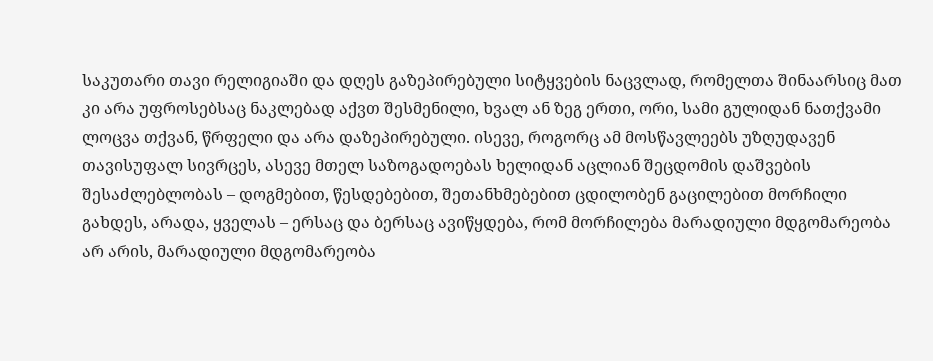საკუთარი თავი რელიგიაში და დღეს გაზეპირებული სიტყვების ნაცვლად, რომელთა შინაარსიც მათ კი არა უფროსებსაც ნაკლებად აქვთ შესმენილი, ხვალ ან ზეგ ერთი, ორი, სამი გულიდან ნათქვამი ლოცვა თქვან, წრფელი და არა დაზეპირებული. ისევე, როგორც ამ მოსწავლეებს უზღუდავენ თავისუფალ სივრცეს, ასევე მთელ საზოგადოებას ხელიდან აცლიან შეცდომის დაშვების შესაძლებლობას – დოგმებით, წესდებებით, შეთანხმებებით ცდილობენ გაცილებით მორჩილი გახდეს, არადა, ყველას – ერსაც და ბერსაც ავიწყდება, რომ მორჩილება მარადიული მდგომარეობა არ არის, მარადიული მდგომარეობა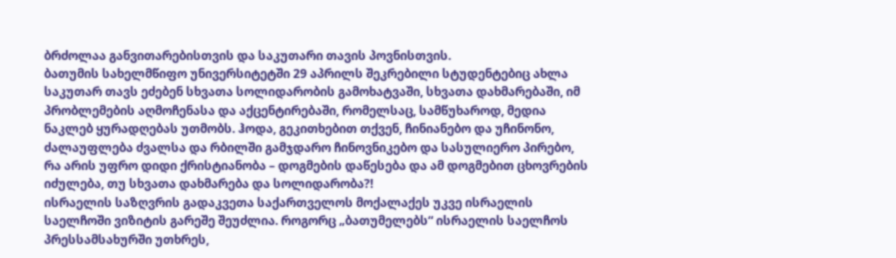ბრძოლაა განვითარებისთვის და საკუთარი თავის პოვნისთვის.
ბათუმის სახელმწიფო უნივერსიტეტში 29 აპრილს შეკრებილი სტუდენტებიც ახლა საკუთარ თავს ეძებენ სხვათა სოლიდარობის გამოხატვაში, სხვათა დახმარებაში, იმ პრობლემების აღმოჩენასა და აქცენტირებაში, რომელსაც, სამწუხაროდ, მედია ნაკლებ ყურადღებას უთმობს. ჰოდა, გეკითხებით თქვენ, ჩინიანებო და უჩინონო, ძალაუფლება ძვალსა და რბილში გამჯდარო ჩინოვნიკებო და სასულიერო პირებო, რა არის უფრო დიდი ქრისტიანობა – დოგმების დაწესება და ამ დოგმებით ცხოვრების იძულება, თუ სხვათა დახმარება და სოლიდარობა?!
ისრაელის საზღვრის გადაკვეთა საქართველოს მოქალაქეს უკვე ისრაელის საელჩოში ვიზიტის გარეშე შეუძლია. როგორც „ბათუმელებს“ ისრაელის საელჩოს პრესსამსახურში უთხრეს,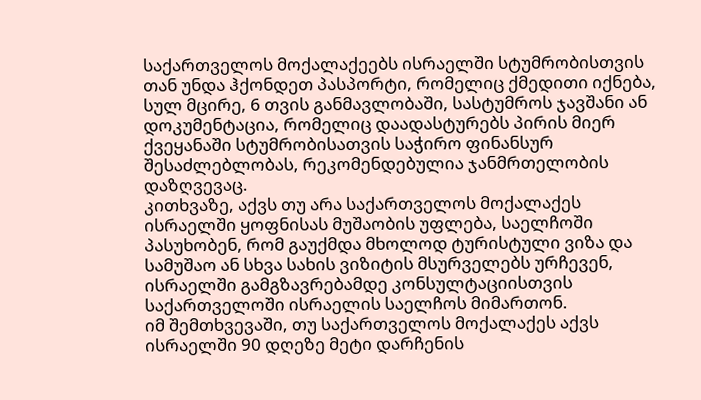საქართველოს მოქალაქეებს ისრაელში სტუმრობისთვის თან უნდა ჰქონდეთ პასპორტი, რომელიც ქმედითი იქნება, სულ მცირე, 6 თვის განმავლობაში, სასტუმროს ჯავშანი ან დოკუმენტაცია, რომელიც დაადასტურებს პირის მიერ ქვეყანაში სტუმრობისათვის საჭირო ფინანსურ შესაძლებლობას, რეკომენდებულია ჯანმრთელობის დაზღვევაც.
კითხვაზე, აქვს თუ არა საქართველოს მოქალაქეს ისრაელში ყოფნისას მუშაობის უფლება, საელჩოში პასუხობენ, რომ გაუქმდა მხოლოდ ტურისტული ვიზა და სამუშაო ან სხვა სახის ვიზიტის მსურველებს ურჩევენ, ისრაელში გამგზავრებამდე კონსულტაციისთვის საქართველოში ისრაელის საელჩოს მიმართონ.
იმ შემთხვევაში, თუ საქართველოს მოქალაქეს აქვს ისრაელში 90 დღეზე მეტი დარჩენის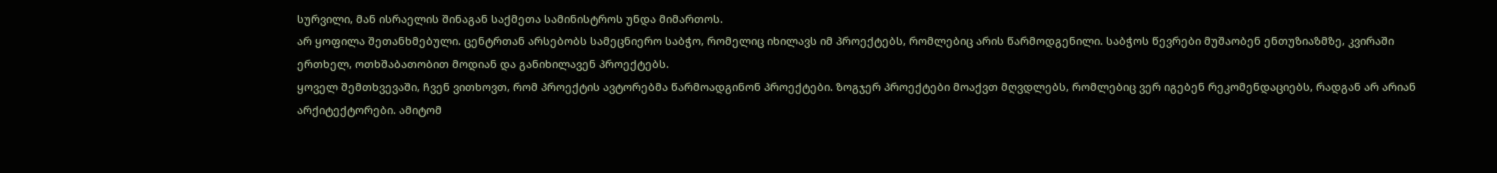სურვილი, მან ისრაელის შინაგან საქმეთა სამინისტროს უნდა მიმართოს.
არ ყოფილა შეთანხმებული. ცენტრთან არსებობს სამეცნიერო საბჭო, რომელიც იხილავს იმ პროექტებს, რომლებიც არის წარმოდგენილი. საბჭოს წევრები მუშაობენ ენთუზიაზმზე, კვირაში ერთხელ, ოთხშაბათობით მოდიან და განიხილავენ პროექტებს.
ყოველ შემთხვევაში, ჩვენ ვითხოვთ, რომ პროექტის ავტორებმა წარმოადგინონ პროექტები. ზოგჯერ პროექტები მოაქვთ მღვდლებს, რომლებიც ვერ იგებენ რეკომენდაციებს, რადგან არ არიან არქიტექტორები. ამიტომ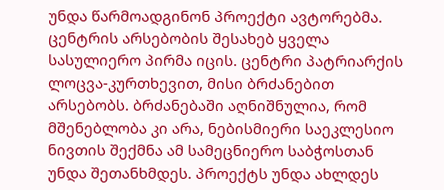უნდა წარმოადგინონ პროექტი ავტორებმა.
ცენტრის არსებობის შესახებ ყველა სასულიერო პირმა იცის. ცენტრი პატრიარქის ლოცვა-კურთხევით, მისი ბრძანებით არსებობს. ბრძანებაში აღნიშნულია, რომ მშენებლობა კი არა, ნებისმიერი საეკლესიო ნივთის შექმნა ამ სამეცნიერო საბჭოსთან უნდა შეთანხმდეს. პროექტს უნდა ახლდეს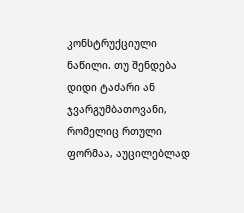კონსტრუქციული ნაწილი. თუ შენდება დიდი ტაძარი ან ჯვარგუმბათოვანი, რომელიც რთული ფორმაა, აუცილებლად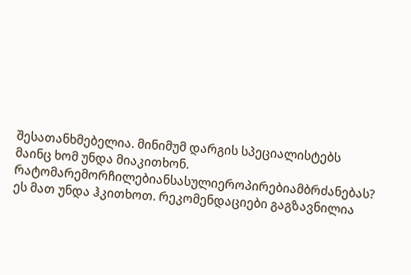შესათანხმებელია. მინიმუმ დარგის სპეციალისტებს მაინც ხომ უნდა მიაკითხონ.
რატომარემორჩილებიანსასულიეროპირებიამბრძანებას?
ეს მათ უნდა ჰკითხოთ. რეკომენდაციები გაგზავნილია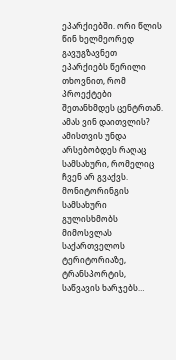ეპარქიებში. ორი წლის წინ ხელმეორედ გავუგზავნეთ ეპარქიებს წერილი თხოვნით, რომ პროექტები შეთანხმდეს ცენტრთან.
ამას ვინ დაითვლის? ამისთვის უნდა არსებობდეს რაღაც სამსახური, რომელიც ჩვენ არ გვაქვს. მონიტორინგის სამსახური გულისხმობს მიმოსვლას საქართველოს ტერიტორიაზე, ტრანსპორტის, საწვავის ხარჯებს…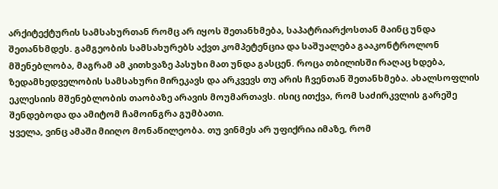არქიტექტურის სამსახურთან რომც არ იყოს შეთანხმება, საპატრიარქოსთან მაინც უნდა შეთანხმდეს. გამგეობის სამსახურებს აქვთ კომპეტენცია და საშუალება გააკონტროლონ მშენებლობა, მაგრამ ამ კითხვაზე პასუხი მათ უნდა გასცენ. როცა თბილისში რაღაც ხდება, ზედამხედველობის სამსახური მირეკავს და არკვევს თუ არის ჩვენთან შეთანხმება. ახალსოფლის ეკლესიის მშენებლობის თაობაზე არავის მოუმართავს. ისიც ითქვა, რომ საძირკვლის გარეშე შენდებოდა და ამიტომ ჩამოინგრა გუმბათი.
ყველა, ვინც ამაში მიიღო მონაწილეობა. თუ ვინმეს არ უფიქრია იმაზე, რომ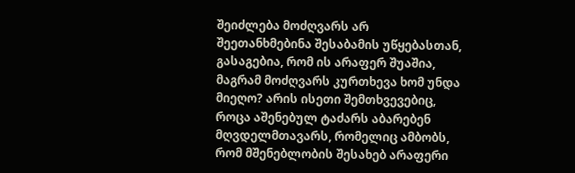შეიძლება მოძღვარს არ შეეთანხმებინა შესაბამის უწყებასთან, გასაგებია, რომ ის არაფერ შუაშია, მაგრამ მოძღვარს კურთხევა ხომ უნდა მიეღო? არის ისეთი შემთხვევებიც, როცა აშენებულ ტაძარს აბარებენ მღვდელმთავარს, რომელიც ამბობს, რომ მშენებლობის შესახებ არაფერი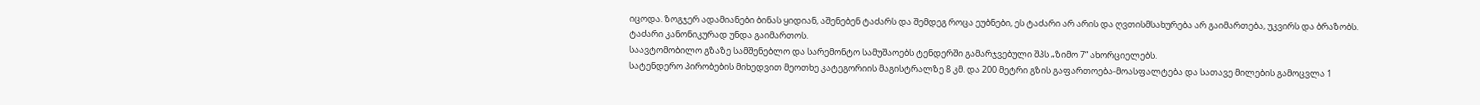იცოდა. ზოგჯერ ადამიანები ბინას ყიდიან, აშენებენ ტაძარს და შემდეგ როცა ეუბნები, ეს ტაძარი არ არის და ღვთისმსახურება არ გაიმართება, უკვირს და ბრაზობს. ტაძარი კანონიკურად უნდა გაიმართოს.
საავტომობილო გზაზე სამშენებლო და სარემონტო სამუშაოებს ტენდერში გამარჯვებული შპს „ზიმო 7“ ახორციელებს.
სატენდერო პირობების მიხედვით მეოთხე კატეგორიის მაგისტრალზე 8 კმ. და 200 მეტრი გზის გაფართოება-მოასფალტება და სათავე მილების გამოცვლა 1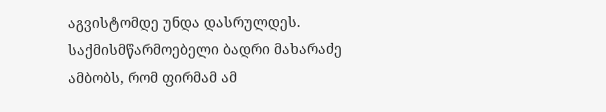აგვისტომდე უნდა დასრულდეს.
საქმისმწარმოებელი ბადრი მახარაძე ამბობს, რომ ფირმამ ამ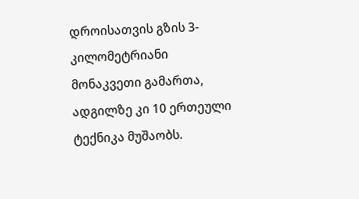დროისათვის გზის 3-კილომეტრიანი მონაკვეთი გამართა, ადგილზე კი 10 ერთეული ტექნიკა მუშაობს.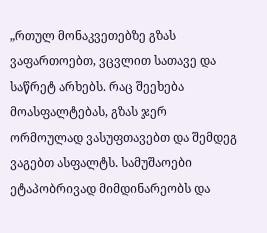„რთულ მონაკვეთებზე გზას ვაფართოებთ, ვცვლით სათავე და საწრეტ არხებს. რაც შეეხება მოასფალტებას, გზას ჯერ ორმოულად ვასუფთავებთ და შემდეგ ვაგებთ ასფალტს. სამუშაოები ეტაპობრივად მიმდინარეობს და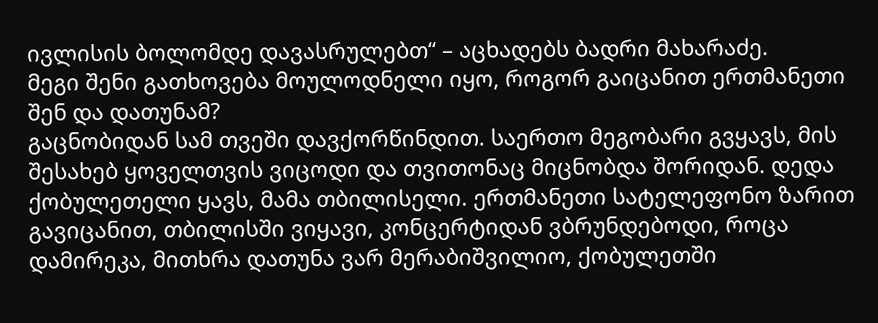ივლისის ბოლომდე დავასრულებთ“ – აცხადებს ბადრი მახარაძე.
მეგი შენი გათხოვება მოულოდნელი იყო, როგორ გაიცანით ერთმანეთი შენ და დათუნამ?
გაცნობიდან სამ თვეში დავქორწინდით. საერთო მეგობარი გვყავს, მის შესახებ ყოველთვის ვიცოდი და თვითონაც მიცნობდა შორიდან. დედა ქობულეთელი ყავს, მამა თბილისელი. ერთმანეთი სატელეფონო ზარით გავიცანით, თბილისში ვიყავი, კონცერტიდან ვბრუნდებოდი, როცა დამირეკა, მითხრა დათუნა ვარ მერაბიშვილიო, ქობულეთში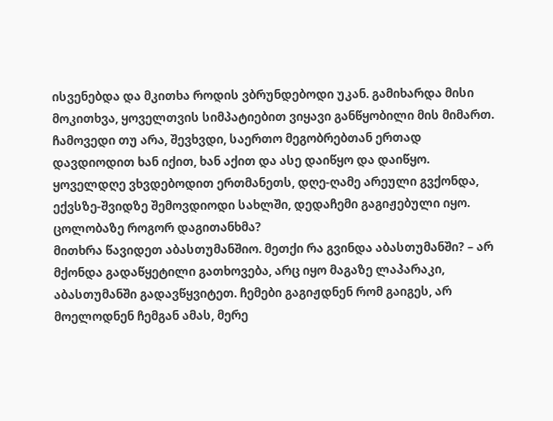ისვენებდა და მკითხა როდის ვბრუნდებოდი უკან. გამიხარდა მისი მოკითხვა, ყოველთვის სიმპატიებით ვიყავი განწყობილი მის მიმართ. ჩამოვედი თუ არა, შევხვდი, საერთო მეგობრებთან ერთად დავდიოდით ხან იქით, ხან აქით და ასე დაიწყო და დაიწყო. ყოველდღე ვხვდებოდით ერთმანეთს, დღე-ღამე არეული გვქონდა, ექვსზე-შვიდზე შემოვდიოდი სახლში, დედაჩემი გაგიჟებული იყო.
ცოლობაზე როგორ დაგითანხმა?
მითხრა წავიდეთ აბასთუმანშიო. მეთქი რა გვინდა აბასთუმანში? – არ მქონდა გადაწყეტილი გათხოვება, არც იყო მაგაზე ლაპარაკი, აბასთუმანში გადავწყვიტეთ. ჩემები გაგიჟდნენ რომ გაიგეს, არ მოელოდნენ ჩემგან ამას, მერე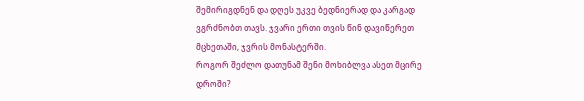შემირიგდნენ და დღეს უკვე ბედნიერად და კარგად ვგრძნობთ თავს. ჯვარი ერთი თვის წინ დავიწერეთ მცხეთაში, ჯვრის მონასტერში.
როგორ შეძლო დათუნამ შენი მოხიბლვა ასეთ მცირე დროში?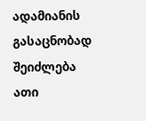ადამიანის გასაცნობად შეიძლება ათი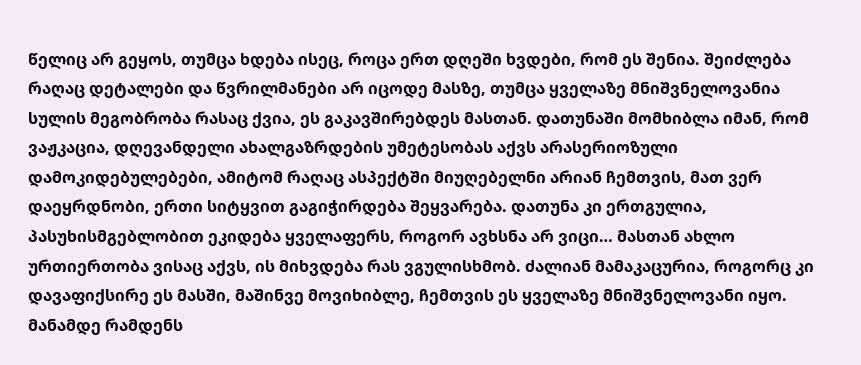წელიც არ გეყოს, თუმცა ხდება ისეც, როცა ერთ დღეში ხვდები, რომ ეს შენია. შეიძლება რაღაც დეტალები და წვრილმანები არ იცოდე მასზე, თუმცა ყველაზე მნიშვნელოვანია სულის მეგობრობა რასაც ქვია, ეს გაკავშირებდეს მასთან. დათუნაში მომხიბლა იმან, რომ ვაჟკაცია, დღევანდელი ახალგაზრდების უმეტესობას აქვს არასერიოზული დამოკიდებულებები, ამიტომ რაღაც ასპექტში მიუღებელნი არიან ჩემთვის, მათ ვერ დაეყრდნობი, ერთი სიტყვით გაგიჭირდება შეყვარება. დათუნა კი ერთგულია, პასუხისმგებლობით ეკიდება ყველაფერს, როგორ ავხსნა არ ვიცი… მასთან ახლო ურთიერთობა ვისაც აქვს, ის მიხვდება რას ვგულისხმობ. ძალიან მამაკაცურია, როგორც კი დავაფიქსირე ეს მასში, მაშინვე მოვიხიბლე, ჩემთვის ეს ყველაზე მნიშვნელოვანი იყო. მანამდე რამდენს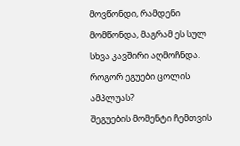მოვწონდი, რამდენი მომწონდა, მაგრამ ეს სულ სხვა კავშირი აღმოჩნდა.
როგორ ეგუები ცოლის ამპლუას?
შეგუების მომენტი ჩემთვის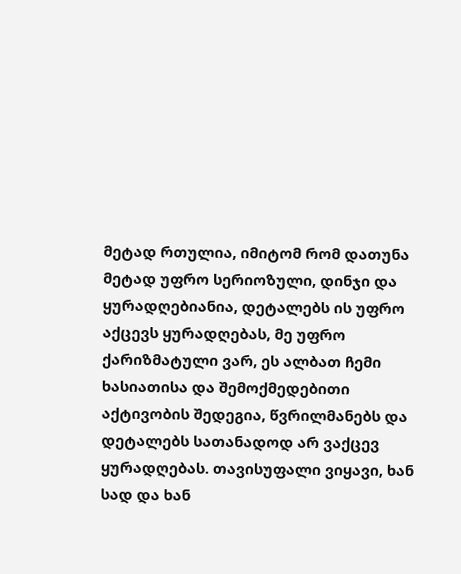მეტად რთულია, იმიტომ რომ დათუნა მეტად უფრო სერიოზული, დინჯი და ყურადღებიანია, დეტალებს ის უფრო აქცევს ყურადღებას, მე უფრო ქარიზმატული ვარ, ეს ალბათ ჩემი ხასიათისა და შემოქმედებითი აქტივობის შედეგია, წვრილმანებს და დეტალებს სათანადოდ არ ვაქცევ ყურადღებას. თავისუფალი ვიყავი, ხან სად და ხან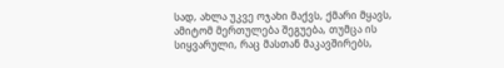სად, ახლა უკვე ოჯახი მაქვს, ქმარი მყავს, ამიტომ მერთულება შეგუება, თუმცა ის სიყვარული, რაც მასთან მაკავშირებს,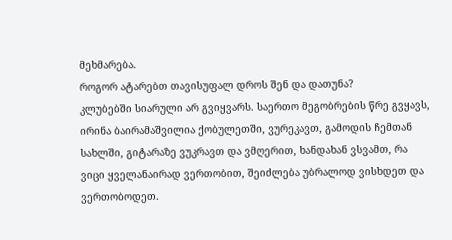მეხმარება.
როგორ ატარებთ თავისუფალ დროს შენ და დათუნა?
კლუბებში სიარული არ გვიყვარს. საერთო მეგობრების წრე გვყავს, ირინა ბაირამაშვილია ქობულეთში, ვურეკავთ, გამოდის ჩემთან სახლში, გიტარაზე ვუკრავთ და ვმღერით, ხანდახან ვსვამთ, რა ვიცი ყველანაირად ვერთობით, შეიძლება უბრალოდ ვისხდეთ და ვერთობოდეთ.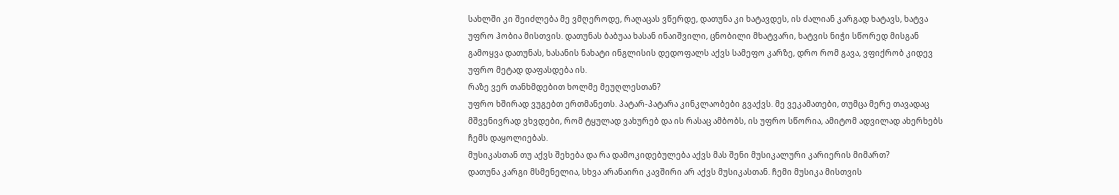სახლში კი შეიძლება მე ვმღეროდე, რაღაცას ვწერდე, დათუნა კი ხატავდეს, ის ძალიან კარგად ხატავს, ხატვა უფრო ჰობია მისთვის. დათუნას ბაბუაა ხასან ინაიშვილი, ცნობილი მხატვარი, ხატვის ნიჭი სწორედ მისგან გამოყვა დათუნას, ხასანის ნახატი ინგლისის დედოფალს აქვს სამეფო კარზე, დრო რომ გავა, ვფიქრობ კიდევ უფრო მეტად დაფასდება ის.
რაზე ვერ თანხმდებით ხოლმე მეუღლესთან?
უფრო ხშირად ვუგებთ ერთმანეთს. პატარ-პატარა კინკლაობები გვაქვს. მე ვეკამათები, თუმცა მერე თავადაც მშვენივრად ვხვდები, რომ ტყულად ვახურებ და ის რასაც ამბობს, ის უფრო სწორია, ამიტომ ადვილად ახერხებს ჩემს დაყოლიებას.
მუსიკასთან თუ აქვს შეხება და რა დამოკიდებულება აქვს მას შენი მუსიკალური კარიერის მიმართ?
დათუნა კარგი მსმენელია, სხვა არანაირი კავშირი არ აქვს მუსიკასთან. ჩემი მუსიკა მისთვის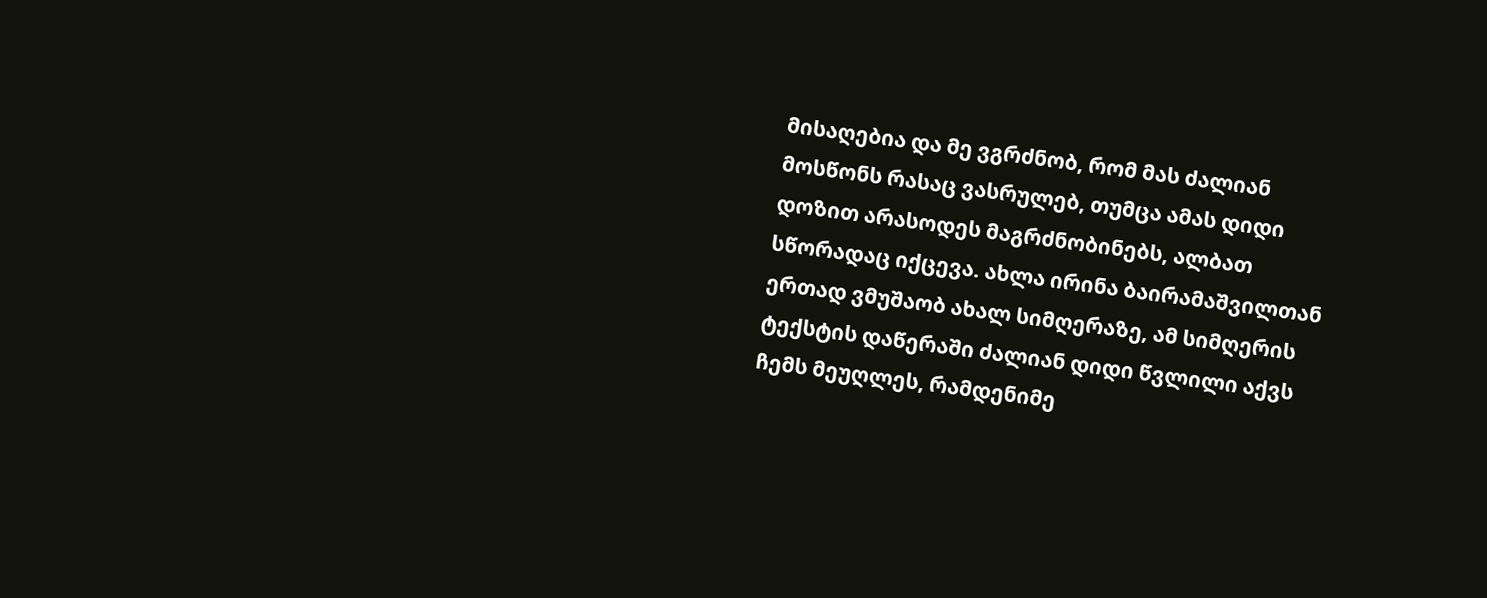მისაღებია და მე ვგრძნობ, რომ მას ძალიან მოსწონს რასაც ვასრულებ, თუმცა ამას დიდი დოზით არასოდეს მაგრძნობინებს, ალბათ სწორადაც იქცევა. ახლა ირინა ბაირამაშვილთან ერთად ვმუშაობ ახალ სიმღერაზე, ამ სიმღერის ტექსტის დაწერაში ძალიან დიდი წვლილი აქვს ჩემს მეუღლეს, რამდენიმე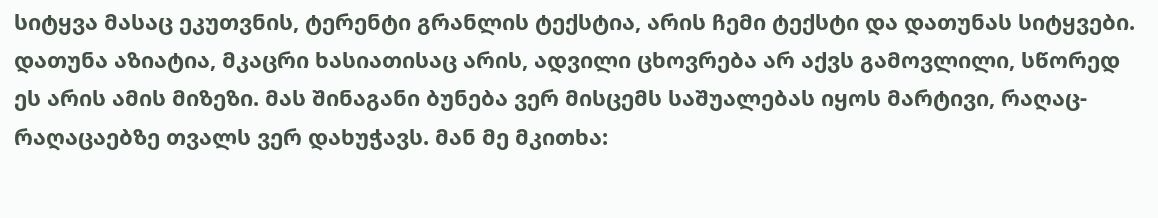სიტყვა მასაც ეკუთვნის, ტერენტი გრანლის ტექსტია, არის ჩემი ტექსტი და დათუნას სიტყვები.
დათუნა აზიატია, მკაცრი ხასიათისაც არის, ადვილი ცხოვრება არ აქვს გამოვლილი, სწორედ ეს არის ამის მიზეზი. მას შინაგანი ბუნება ვერ მისცემს საშუალებას იყოს მარტივი, რაღაც-რაღაცაებზე თვალს ვერ დახუჭავს. მან მე მკითხა: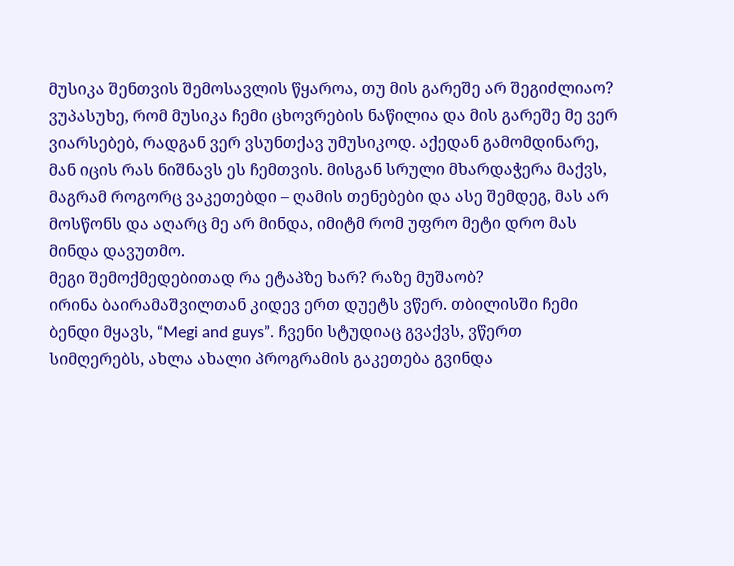მუსიკა შენთვის შემოსავლის წყაროა, თუ მის გარეშე არ შეგიძლიაო? ვუპასუხე, რომ მუსიკა ჩემი ცხოვრების ნაწილია და მის გარეშე მე ვერ ვიარსებებ, რადგან ვერ ვსუნთქავ უმუსიკოდ. აქედან გამომდინარე, მან იცის რას ნიშნავს ეს ჩემთვის. მისგან სრული მხარდაჭერა მაქვს, მაგრამ როგორც ვაკეთებდი – ღამის თენებები და ასე შემდეგ, მას არ მოსწონს და აღარც მე არ მინდა, იმიტმ რომ უფრო მეტი დრო მას მინდა დავუთმო.
მეგი შემოქმედებითად რა ეტაპზე ხარ? რაზე მუშაობ?
ირინა ბაირამაშვილთან კიდევ ერთ დუეტს ვწერ. თბილისში ჩემი ბენდი მყავს, “Megi and guys”. ჩვენი სტუდიაც გვაქვს, ვწერთ სიმღერებს, ახლა ახალი პროგრამის გაკეთება გვინდა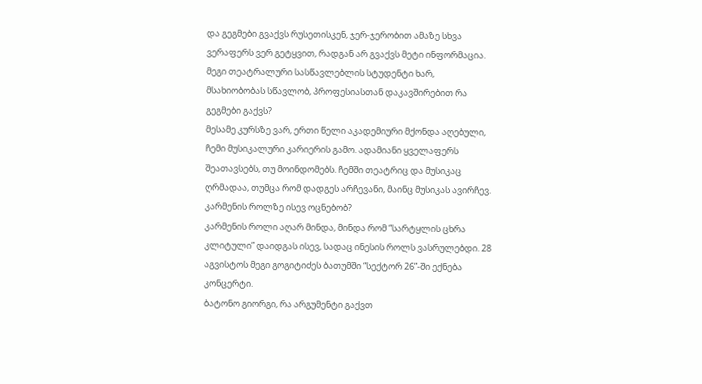და გეგმები გვაქვს რუსეთისკენ, ჯერ-ჯერობით ამაზე სხვა ვერაფერს ვერ გეტყვით, რადგან არ გვაქვს მეტი ინფორმაცია.
მეგი თეატრალური სასწავლებლის სტუდენტი ხარ, მსახიობობას სწავლობ, პროფესიასთან დაკავშირებით რა გეგმები გაქვს?
მესამე კურსზე ვარ, ერთი წელი აკადემიური მქონდა აღებული, ჩემი მუსიკალური კარიერის გამო. ადამიანი ყველაფერს შეათავსებს, თუ მოინდომებს. ჩემში თეატრიც და მუსიკაც ღრმადაა, თუმცა რომ დადგეს არჩევანი, მაინც მუსიკას ავირჩევ.
კარმენის როლზე ისევ ოცნებობ?
კარმენის როლი აღარ მინდა, მინდა რომ “სარტყლის ცხრა კლიტული” დაიდგას ისევ, სადაც ინესის როლს ვასრულებდი. 28 აგვისტოს მეგი გოგიტიძეს ბათუმში “სექტორ 26”-ში ექნება კონცერტი.
ბატონო გიორგი, რა არგუმენტი გაქვთ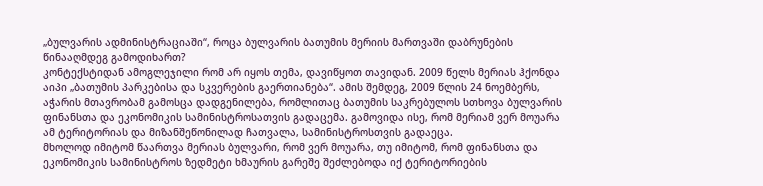„ბულვარის ადმინისტრაციაში“, როცა ბულვარის ბათუმის მერიის მართვაში დაბრუნების წინააღმდეგ გამოდიხართ?
კონტექსტიდან ამოგლეჯილი რომ არ იყოს თემა, დავიწყოთ თავიდან. 2009 წელს მერიას ჰქონდა აიპი „ბათუმის პარკებისა და სკვერების გაერთიანება“. ამის შემდეგ, 2009 წლის 24 ნოემბერს, აჭარის მთავრობამ გამოსცა დადგენილება, რომლითაც ბათუმის საკრებულოს სთხოვა ბულვარის ფინანსთა და ეკონომიკის სამინისტროსათვის გადაცემა. გამოვიდა ისე, რომ მერიამ ვერ მოუარა ამ ტერიტორიას და მიზანშეწონილად ჩათვალა, სამინისტროსთვის გადაეცა.
მხოლოდ იმიტომ წაართვა მერიას ბულვარი, რომ ვერ მოუარა, თუ იმიტომ, რომ ფინანსთა და ეკონომიკის სამინისტროს ზედმეტი ხმაურის გარეშე შეძლებოდა იქ ტერიტორიების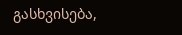გასხვისება,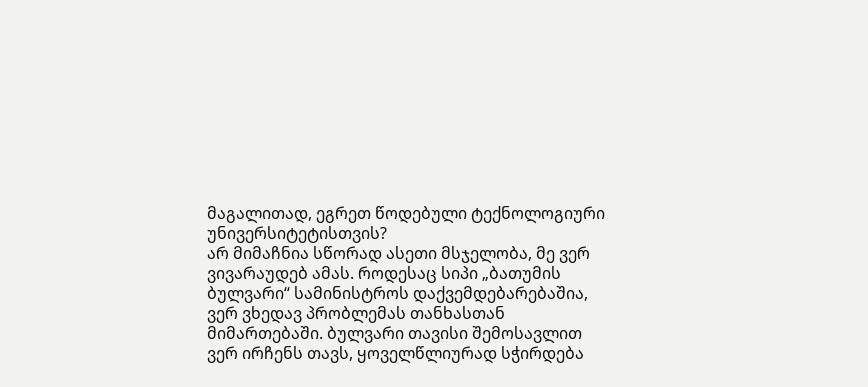მაგალითად, ეგრეთ წოდებული ტექნოლოგიური უნივერსიტეტისთვის?
არ მიმაჩნია სწორად ასეთი მსჯელობა, მე ვერ ვივარაუდებ ამას. როდესაც სიპი „ბათუმის ბულვარი“ სამინისტროს დაქვემდებარებაშია, ვერ ვხედავ პრობლემას თანხასთან მიმართებაში. ბულვარი თავისი შემოსავლით ვერ ირჩენს თავს, ყოველწლიურად სჭირდება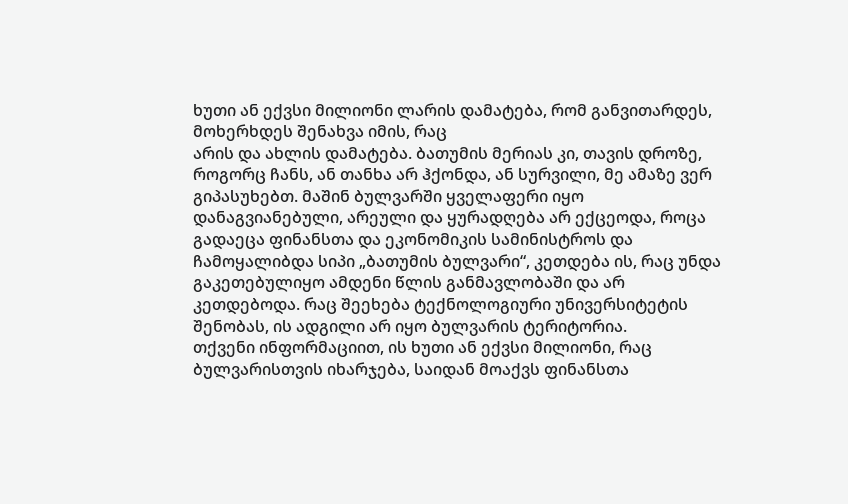ხუთი ან ექვსი მილიონი ლარის დამატება, რომ განვითარდეს, მოხერხდეს შენახვა იმის, რაც
არის და ახლის დამატება. ბათუმის მერიას კი, თავის დროზე, როგორც ჩანს, ან თანხა არ ჰქონდა, ან სურვილი, მე ამაზე ვერ გიპასუხებთ. მაშინ ბულვარში ყველაფერი იყო დანაგვიანებული, არეული და ყურადღება არ ექცეოდა, როცა გადაეცა ფინანსთა და ეკონომიკის სამინისტროს და ჩამოყალიბდა სიპი „ბათუმის ბულვარი“, კეთდება ის, რაც უნდა გაკეთებულიყო ამდენი წლის განმავლობაში და არ კეთდებოდა. რაც შეეხება ტექნოლოგიური უნივერსიტეტის შენობას, ის ადგილი არ იყო ბულვარის ტერიტორია.
თქვენი ინფორმაციით, ის ხუთი ან ექვსი მილიონი, რაც ბულვარისთვის იხარჯება, საიდან მოაქვს ფინანსთა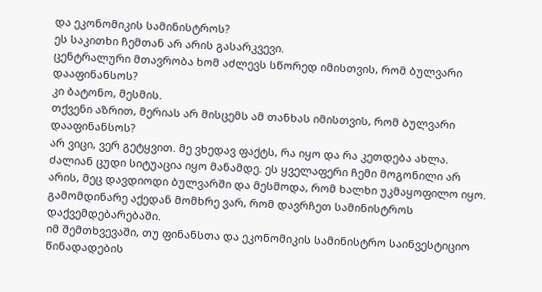და ეკონომიკის სამინისტროს?
ეს საკითხი ჩემთან არ არის გასარკვევი.
ცენტრალური მთავრობა ხომ აძლევს სწორედ იმისთვის, რომ ბულვარი დააფინანსოს?
კი ბატონო, მესმის.
თქვენი აზრით, მერიას არ მისცემს ამ თანხას იმისთვის, რომ ბულვარი დააფინანსოს?
არ ვიცი, ვერ გეტყვით. მე ვხედავ ფაქტს, რა იყო და რა კეთდება ახლა. ძალიან ცუდი სიტუაცია იყო მანამდე. ეს ყველაფერი ჩემი მოგონილი არ არის, მეც დავდიოდი ბულვარში და მესმოდა, რომ ხალხი უკმაყოფილო იყო. გამომდინარე აქედან მომხრე ვარ, რომ დავრჩეთ სამინისტროს დაქვემდებარებაში.
იმ შემთხვევაში, თუ ფინანსთა და ეკონომიკის სამინისტრო საინვესტიციო წინადადების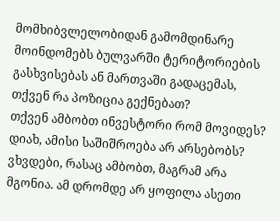მომხიბვლელობიდან გამომდინარე მოინდომებს ბულვარში ტერიტორიების გასხვისებას ან მართვაში გადაცემას, თქვენ რა პოზიცია გექნებათ?
თქვენ ამბობთ ინვესტორი რომ მოვიდეს?
დიახ, ამისი საშიშროება არ არსებობს?
ვხვდები, რასაც ამბობთ, მაგრამ არა მგონია. ამ დრომდე არ ყოფილა ასეთი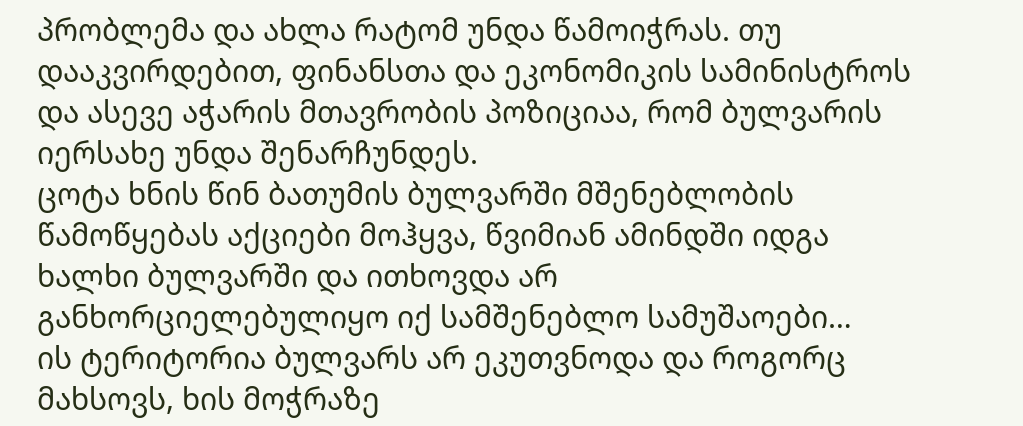პრობლემა და ახლა რატომ უნდა წამოიჭრას. თუ დააკვირდებით, ფინანსთა და ეკონომიკის სამინისტროს და ასევე აჭარის მთავრობის პოზიციაა, რომ ბულვარის იერსახე უნდა შენარჩუნდეს.
ცოტა ხნის წინ ბათუმის ბულვარში მშენებლობის წამოწყებას აქციები მოჰყვა, წვიმიან ამინდში იდგა ხალხი ბულვარში და ითხოვდა არ განხორციელებულიყო იქ სამშენებლო სამუშაოები…
ის ტერიტორია ბულვარს არ ეკუთვნოდა და როგორც მახსოვს, ხის მოჭრაზე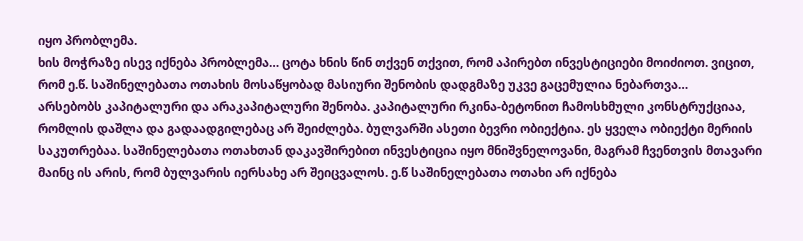იყო პრობლემა.
ხის მოჭრაზე ისევ იქნება პრობლემა… ცოტა ხნის წინ თქვენ თქვით, რომ აპირებთ ინვესტიციები მოიძიოთ. ვიცით, რომ ე.წ. საშინელებათა ოთახის მოსაწყობად მასიური შენობის დადგმაზე უკვე გაცემულია ნებართვა…
არსებობს კაპიტალური და არაკაპიტალური შენობა. კაპიტალური რკინა-ბეტონით ჩამოსხმული კონსტრუქციაა, რომლის დაშლა და გადაადგილებაც არ შეიძლება. ბულვარში ასეთი ბევრი ობიექტია. ეს ყველა ობიექტი მერიის საკუთრებაა. საშინელებათა ოთახთან დაკავშირებით ინვესტიცია იყო მნიშვნელოვანი, მაგრამ ჩვენთვის მთავარი მაინც ის არის, რომ ბულვარის იერსახე არ შეიცვალოს. ე.წ საშინელებათა ოთახი არ იქნება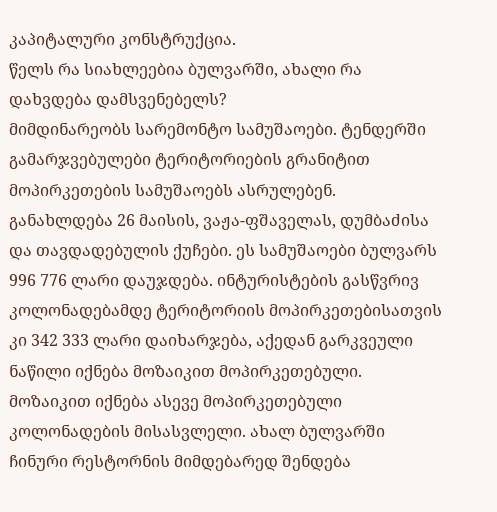კაპიტალური კონსტრუქცია.
წელს რა სიახლეებია ბულვარში, ახალი რა დახვდება დამსვენებელს?
მიმდინარეობს სარემონტო სამუშაოები. ტენდერში გამარჯვებულები ტერიტორიების გრანიტით მოპირკეთების სამუშაოებს ასრულებენ. განახლდება 26 მაისის, ვაჟა-ფშაველას, დუმბაძისა და თავდადებულის ქუჩები. ეს სამუშაოები ბულვარს 996 776 ლარი დაუჯდება. ინტურისტების გასწვრივ კოლონადებამდე ტერიტორიის მოპირკეთებისათვის კი 342 333 ლარი დაიხარჯება, აქედან გარკვეული ნაწილი იქნება მოზაიკით მოპირკეთებული. მოზაიკით იქნება ასევე მოპირკეთებული კოლონადების მისასვლელი. ახალ ბულვარში ჩინური რესტორნის მიმდებარედ შენდება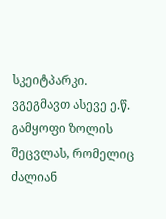სკეიტპარკი. ვგეგმავთ ასევე ე.წ. გამყოფი ზოლის შეცვლას, რომელიც ძალიან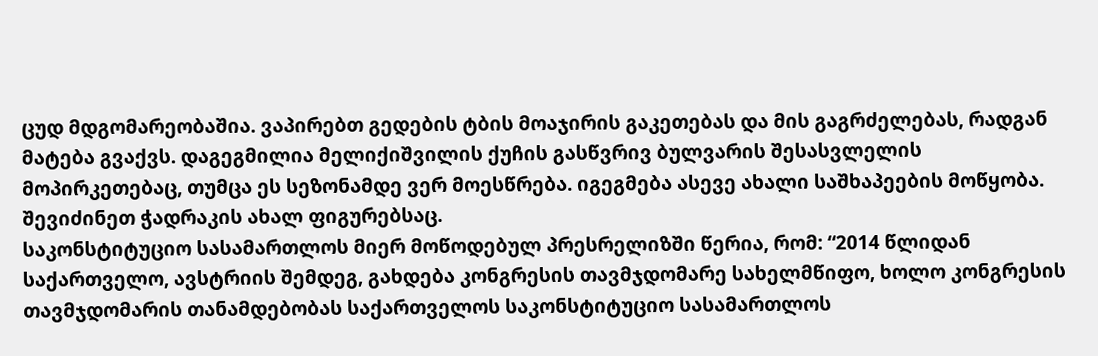ცუდ მდგომარეობაშია. ვაპირებთ გედების ტბის მოაჯირის გაკეთებას და მის გაგრძელებას, რადგან მატება გვაქვს. დაგეგმილია მელიქიშვილის ქუჩის გასწვრივ ბულვარის შესასვლელის მოპირკეთებაც, თუმცა ეს სეზონამდე ვერ მოესწრება. იგეგმება ასევე ახალი საშხაპეების მოწყობა. შევიძინეთ ჭადრაკის ახალ ფიგურებსაც.
საკონსტიტუციო სასამართლოს მიერ მოწოდებულ პრესრელიზში წერია, რომ: “2014 წლიდან საქართველო, ავსტრიის შემდეგ, გახდება კონგრესის თავმჯდომარე სახელმწიფო, ხოლო კონგრესის თავმჯდომარის თანამდებობას საქართველოს საკონსტიტუციო სასამართლოს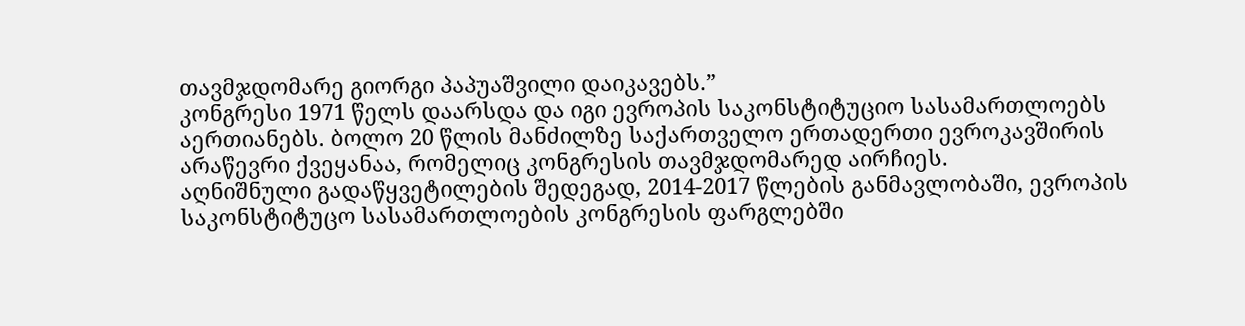თავმჯდომარე გიორგი პაპუაშვილი დაიკავებს.”
კონგრესი 1971 წელს დაარსდა და იგი ევროპის საკონსტიტუციო სასამართლოებს აერთიანებს. ბოლო 20 წლის მანძილზე საქართველო ერთადერთი ევროკავშირის არაწევრი ქვეყანაა, რომელიც კონგრესის თავმჯდომარედ აირჩიეს.
აღნიშნული გადაწყვეტილების შედეგად, 2014-2017 წლების განმავლობაში, ევროპის საკონსტიტუცო სასამართლოების კონგრესის ფარგლებში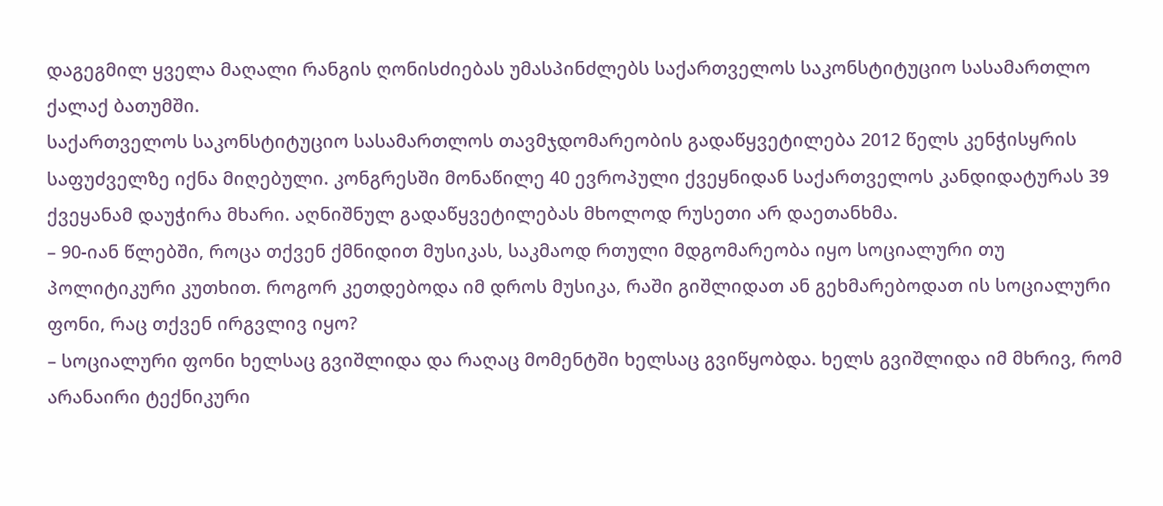დაგეგმილ ყველა მაღალი რანგის ღონისძიებას უმასპინძლებს საქართველოს საკონსტიტუციო სასამართლო ქალაქ ბათუმში.
საქართველოს საკონსტიტუციო სასამართლოს თავმჯდომარეობის გადაწყვეტილება 2012 წელს კენჭისყრის საფუძველზე იქნა მიღებული. კონგრესში მონაწილე 40 ევროპული ქვეყნიდან საქართველოს კანდიდატურას 39 ქვეყანამ დაუჭირა მხარი. აღნიშნულ გადაწყვეტილებას მხოლოდ რუსეთი არ დაეთანხმა.
– 90-იან წლებში, როცა თქვენ ქმნიდით მუსიკას, საკმაოდ რთული მდგომარეობა იყო სოციალური თუ პოლიტიკური კუთხით. როგორ კეთდებოდა იმ დროს მუსიკა, რაში გიშლიდათ ან გეხმარებოდათ ის სოციალური ფონი, რაც თქვენ ირგვლივ იყო?
– სოციალური ფონი ხელსაც გვიშლიდა და რაღაც მომენტში ხელსაც გვიწყობდა. ხელს გვიშლიდა იმ მხრივ, რომ არანაირი ტექნიკური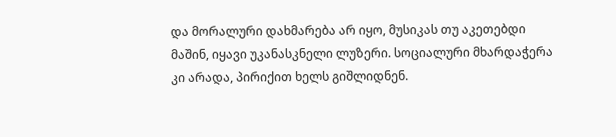და მორალური დახმარება არ იყო, მუსიკას თუ აკეთებდი მაშინ, იყავი უკანასკნელი ლუზერი. სოციალური მხარდაჭერა კი არადა, პირიქით ხელს გიშლიდნენ.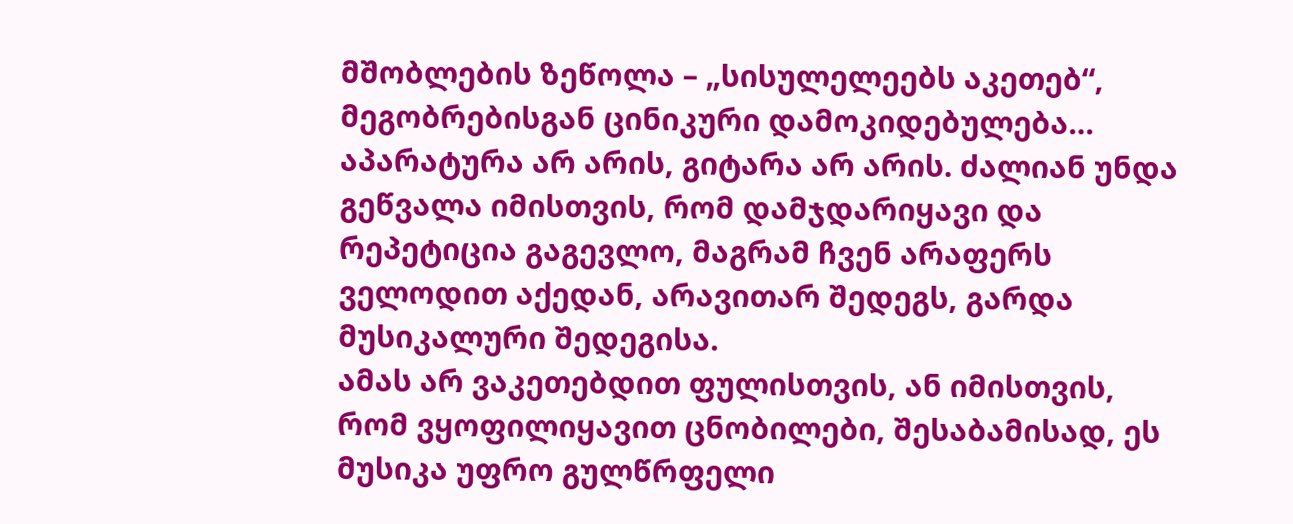მშობლების ზეწოლა – „სისულელეებს აკეთებ“, მეგობრებისგან ცინიკური დამოკიდებულება… აპარატურა არ არის, გიტარა არ არის. ძალიან უნდა გეწვალა იმისთვის, რომ დამჯდარიყავი და რეპეტიცია გაგევლო, მაგრამ ჩვენ არაფერს ველოდით აქედან, არავითარ შედეგს, გარდა მუსიკალური შედეგისა.
ამას არ ვაკეთებდით ფულისთვის, ან იმისთვის, რომ ვყოფილიყავით ცნობილები, შესაბამისად, ეს მუსიკა უფრო გულწრფელი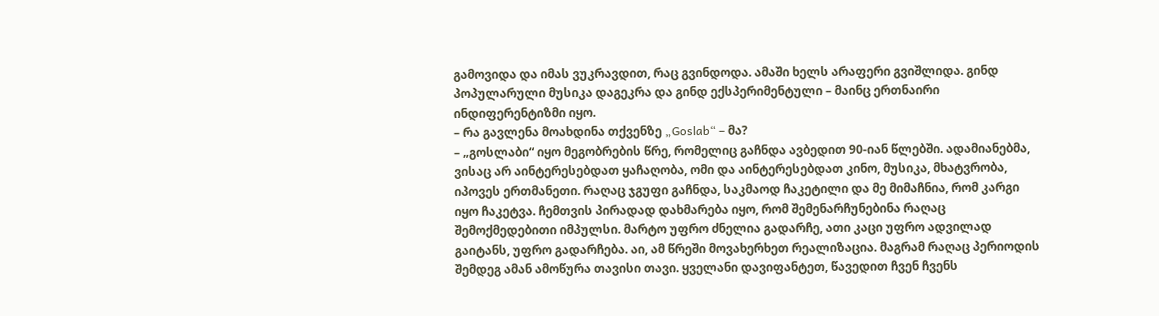გამოვიდა და იმას ვუკრავდით, რაც გვინდოდა. ამაში ხელს არაფერი გვიშლიდა. გინდ პოპულარული მუსიკა დაგეკრა და გინდ ექსპერიმენტული – მაინც ერთნაირი ინდიფერენტიზმი იყო.
– რა გავლენა მოახდინა თქვენზე „Goslab“ – მა?
– „გოსლაბი“ იყო მეგობრების წრე, რომელიც გაჩნდა ავბედით 90-იან წლებში. ადამიანებმა, ვისაც არ აინტერესებდათ ყაჩაღობა, ომი და აინტერესებდათ კინო, მუსიკა, მხატვრობა, იპოვეს ერთმანეთი. რაღაც ჯგუფი გაჩნდა, საკმაოდ ჩაკეტილი და მე მიმაჩნია, რომ კარგი იყო ჩაკეტვა. ჩემთვის პირადად დახმარება იყო, რომ შემენარჩუნებინა რაღაც შემოქმედებითი იმპულსი. მარტო უფრო ძნელია გადარჩე, ათი კაცი უფრო ადვილად გაიტანს, უფრო გადარჩება. აი, ამ წრეში მოვახერხეთ რეალიზაცია. მაგრამ რაღაც პერიოდის შემდეგ ამან ამოწურა თავისი თავი. ყველანი დავიფანტეთ, წავედით ჩვენ ჩვენს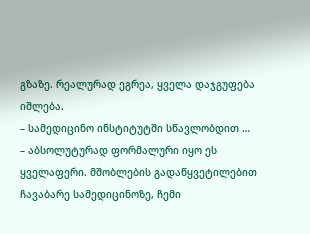გზაზე. რეალურად ეგრეა, ყველა დაჯგუფება იშლება.
– სამედიცინო ინსტიტუტში სწავლობდით …
– აბსოლუტურად ფორმალური იყო ეს ყველაფერი. მშობლების გადაწყვეტილებით ჩავაბარე სამედიცინოზე, ჩემი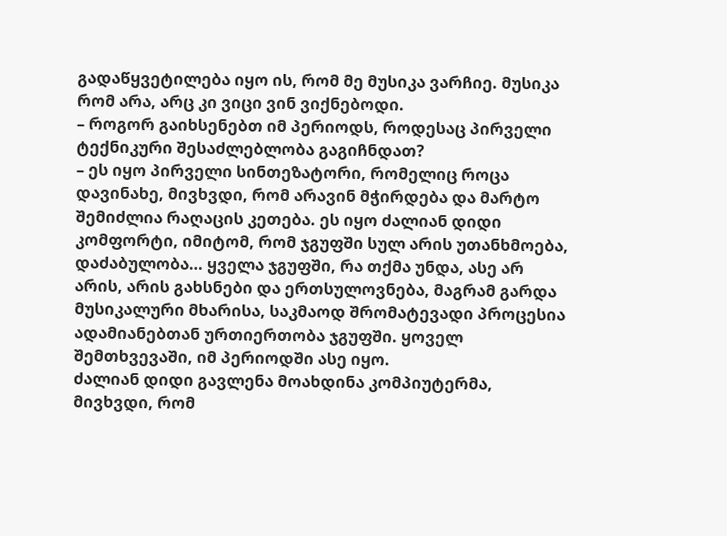გადაწყვეტილება იყო ის, რომ მე მუსიკა ვარჩიე. მუსიკა რომ არა, არც კი ვიცი ვინ ვიქნებოდი.
– როგორ გაიხსენებთ იმ პერიოდს, როდესაც პირველი ტექნიკური შესაძლებლობა გაგიჩნდათ?
– ეს იყო პირველი სინთეზატორი, რომელიც როცა დავინახე, მივხვდი, რომ არავინ მჭირდება და მარტო შემიძლია რაღაცის კეთება. ეს იყო ძალიან დიდი კომფორტი, იმიტომ, რომ ჯგუფში სულ არის უთანხმოება, დაძაბულობა… ყველა ჯგუფში, რა თქმა უნდა, ასე არ არის, არის გახსნები და ერთსულოვნება, მაგრამ გარდა მუსიკალური მხარისა, საკმაოდ შრომატევადი პროცესია ადამიანებთან ურთიერთობა ჯგუფში. ყოველ შემთხვევაში, იმ პერიოდში ასე იყო.
ძალიან დიდი გავლენა მოახდინა კომპიუტერმა, მივხვდი, რომ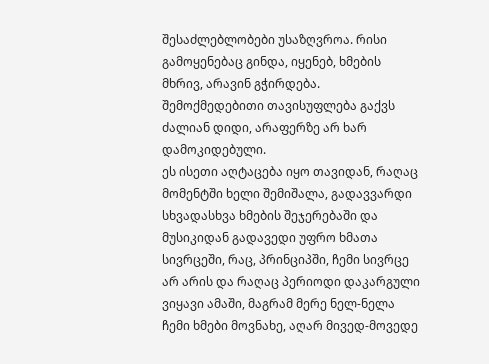შესაძლებლობები უსაზღვროა. რისი გამოყენებაც გინდა, იყენებ, ხმების მხრივ, არავინ გჭირდება. შემოქმედებითი თავისუფლება გაქვს ძალიან დიდი, არაფერზე არ ხარ დამოკიდებული.
ეს ისეთი აღტაცება იყო თავიდან, რაღაც მომენტში ხელი შემიშალა, გადავვარდი სხვადასხვა ხმების შეჯერებაში და მუსიკიდან გადავედი უფრო ხმათა სივრცეში, რაც, პრინციპში, ჩემი სივრცე არ არის და რაღაც პერიოდი დაკარგული ვიყავი ამაში, მაგრამ მერე ნელ-ნელა ჩემი ხმები მოვნახე, აღარ მივედ-მოვედე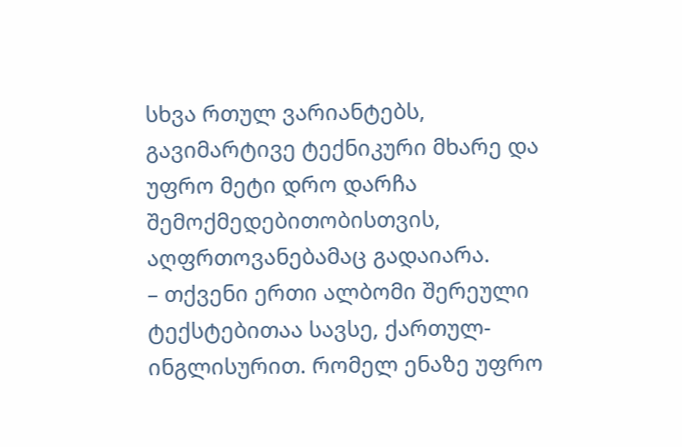სხვა რთულ ვარიანტებს, გავიმარტივე ტექნიკური მხარე და უფრო მეტი დრო დარჩა შემოქმედებითობისთვის, აღფრთოვანებამაც გადაიარა.
– თქვენი ერთი ალბომი შერეული ტექსტებითაა სავსე, ქართულ-ინგლისურით. რომელ ენაზე უფრო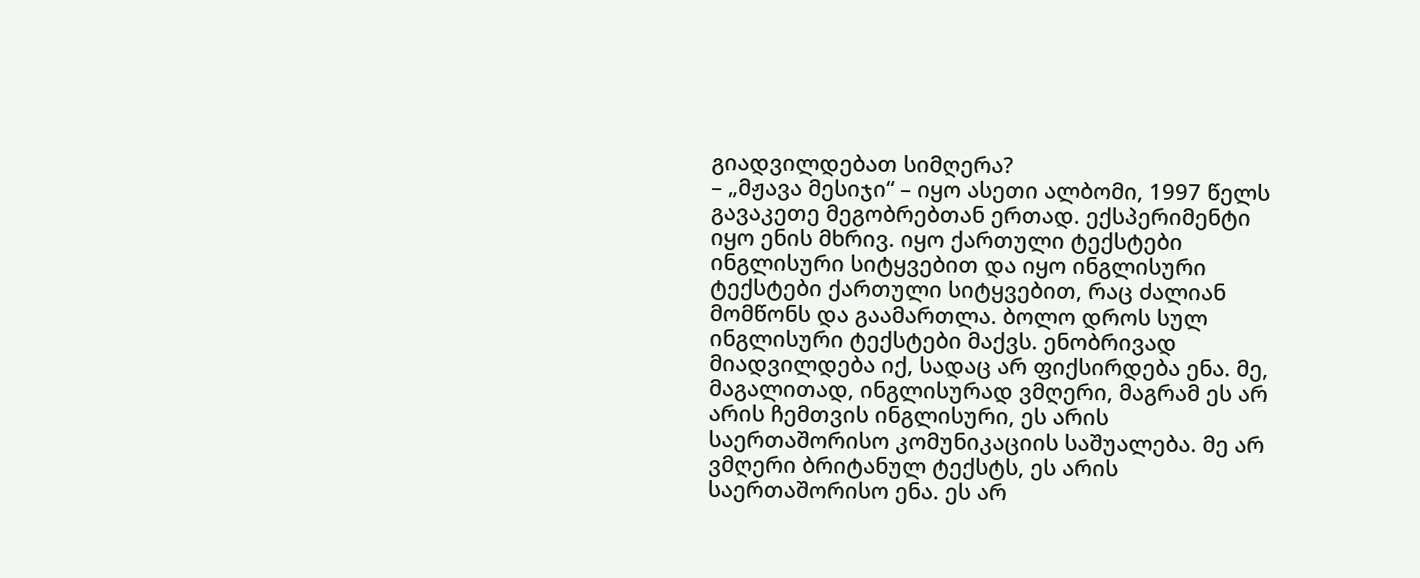გიადვილდებათ სიმღერა?
– „მჟავა მესიჯი“ – იყო ასეთი ალბომი, 1997 წელს გავაკეთე მეგობრებთან ერთად. ექსპერიმენტი იყო ენის მხრივ. იყო ქართული ტექსტები ინგლისური სიტყვებით და იყო ინგლისური ტექსტები ქართული სიტყვებით, რაც ძალიან მომწონს და გაამართლა. ბოლო დროს სულ ინგლისური ტექსტები მაქვს. ენობრივად მიადვილდება იქ, სადაც არ ფიქსირდება ენა. მე, მაგალითად, ინგლისურად ვმღერი, მაგრამ ეს არ არის ჩემთვის ინგლისური, ეს არის საერთაშორისო კომუნიკაციის საშუალება. მე არ ვმღერი ბრიტანულ ტექსტს, ეს არის საერთაშორისო ენა. ეს არ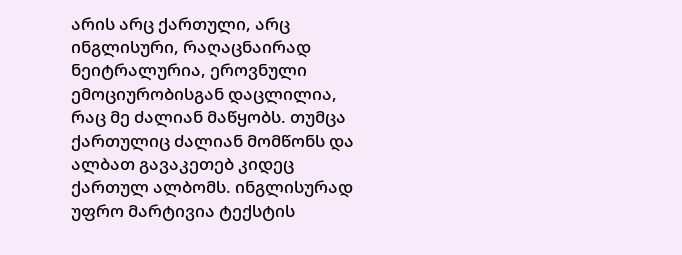არის არც ქართული, არც ინგლისური, რაღაცნაირად ნეიტრალურია, ეროვნული ემოციურობისგან დაცლილია, რაც მე ძალიან მაწყობს. თუმცა ქართულიც ძალიან მომწონს და ალბათ გავაკეთებ კიდეც ქართულ ალბომს. ინგლისურად უფრო მარტივია ტექსტის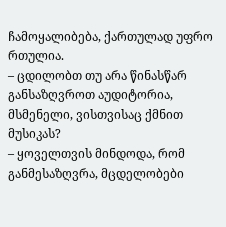ჩამოყალიბება, ქართულად უფრო რთულია.
– ცდილობთ თუ არა წინასწარ განსაზღვროთ აუდიტორია, მსმენელი, ვისთვისაც ქმნით მუსიკას?
– ყოველთვის მინდოდა, რომ განმესაზღვრა, მცდელობები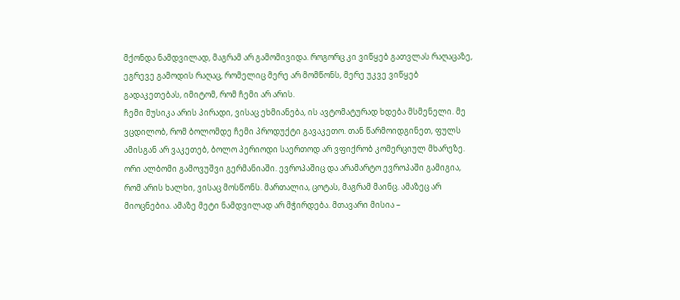მქონდა ნამდვილად, მაგრამ არ გამომივიდა. როგორც კი ვიწყებ გათვლას რაღაცაზე, ეგრევე გამოდის რაღაც, რომელიც მერე არ მომწონს, მერე უკვე ვიწყებ გადაკეთებას, იმიტომ, რომ ჩემი არ არის.
ჩემი მუსიკა არის პირადი, ვისაც ეხმიანება, ის ავტომატურად ხდება მსმენელი. მე ვცდილობ, რომ ბოლომდე ჩემი პროდუქტი გავაკეთო. თან წარმოიდგინეთ, ფულს ამისგან არ ვაკეთებ, ბოლო პერიოდი საერთოდ არ ვფიქრობ კომერციულ მხარეზე.
ორი ალბომი გამოვუშვი გერმანიაში. ევროპაშიც და არამარტო ევროპაში გამიგია, რომ არის ხალხი, ვისაც მოსწონს. მართალია, ცოტას, მაგრამ მაინც. ამაზეც არ მიოცნებია. ამაზე მეტი ნამდვილად არ მჭირდება. მთავარი მისია –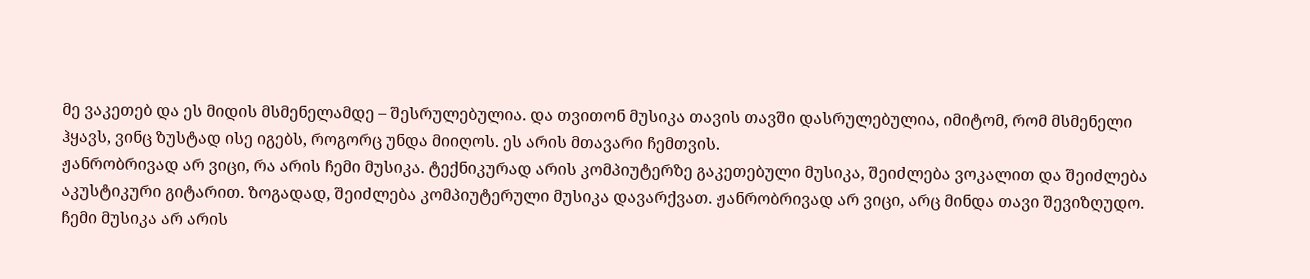მე ვაკეთებ და ეს მიდის მსმენელამდე – შესრულებულია. და თვითონ მუსიკა თავის თავში დასრულებულია, იმიტომ, რომ მსმენელი ჰყავს, ვინც ზუსტად ისე იგებს, როგორც უნდა მიიღოს. ეს არის მთავარი ჩემთვის.
ჟანრობრივად არ ვიცი, რა არის ჩემი მუსიკა. ტექნიკურად არის კომპიუტერზე გაკეთებული მუსიკა, შეიძლება ვოკალით და შეიძლება აკუსტიკური გიტარით. ზოგადად, შეიძლება კომპიუტერული მუსიკა დავარქვათ. ჟანრობრივად არ ვიცი, არც მინდა თავი შევიზღუდო.
ჩემი მუსიკა არ არის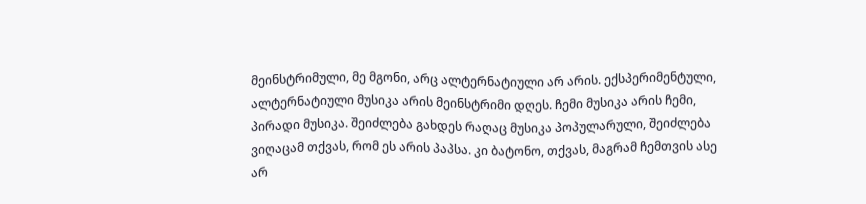მეინსტრიმული, მე მგონი, არც ალტერნატიული არ არის. ექსპერიმენტული, ალტერნატიული მუსიკა არის მეინსტრიმი დღეს. ჩემი მუსიკა არის ჩემი, პირადი მუსიკა. შეიძლება გახდეს რაღაც მუსიკა პოპულარული, შეიძლება ვიღაცამ თქვას, რომ ეს არის პაპსა. კი ბატონო, თქვას, მაგრამ ჩემთვის ასე არ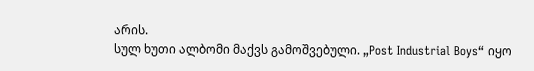არის.
სულ ხუთი ალბომი მაქვს გამოშვებული. „Post Industrial Boys“ იყო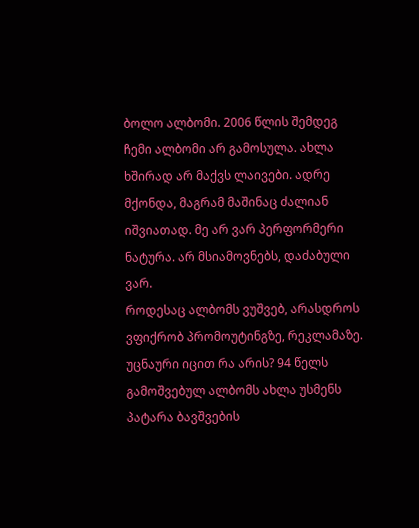ბოლო ალბომი. 2006 წლის შემდეგ ჩემი ალბომი არ გამოსულა. ახლა ხშირად არ მაქვს ლაივები. ადრე მქონდა, მაგრამ მაშინაც ძალიან იშვიათად. მე არ ვარ პერფორმერი ნატურა. არ მსიამოვნებს, დაძაბული ვარ.
როდესაც ალბომს ვუშვებ, არასდროს ვფიქრობ პრომოუტინგზე, რეკლამაზე. უცნაური იცით რა არის? 94 წელს გამოშვებულ ალბომს ახლა უსმენს პატარა ბავშვების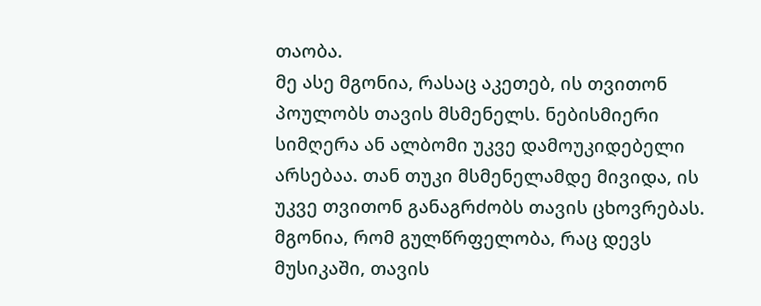თაობა.
მე ასე მგონია, რასაც აკეთებ, ის თვითონ პოულობს თავის მსმენელს. ნებისმიერი სიმღერა ან ალბომი უკვე დამოუკიდებელი არსებაა. თან თუკი მსმენელამდე მივიდა, ის უკვე თვითონ განაგრძობს თავის ცხოვრებას. მგონია, რომ გულწრფელობა, რაც დევს მუსიკაში, თავის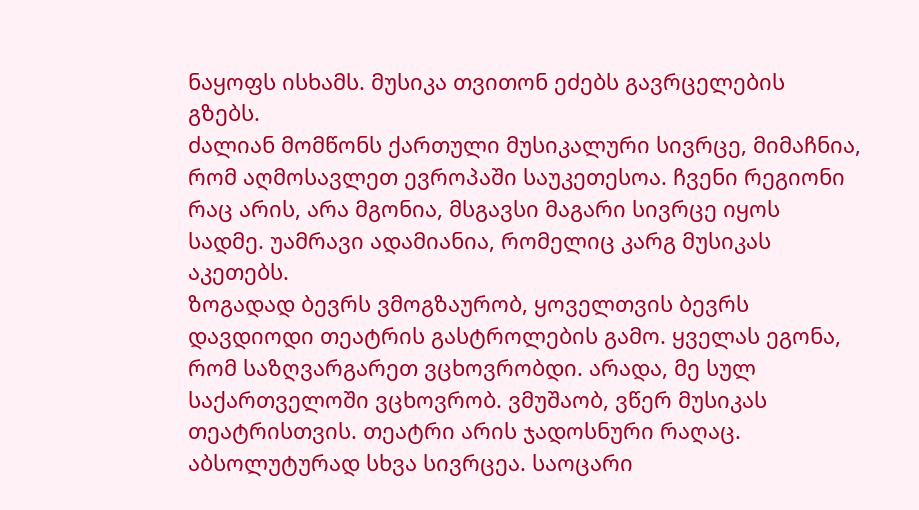ნაყოფს ისხამს. მუსიკა თვითონ ეძებს გავრცელების გზებს.
ძალიან მომწონს ქართული მუსიკალური სივრცე, მიმაჩნია, რომ აღმოსავლეთ ევროპაში საუკეთესოა. ჩვენი რეგიონი რაც არის, არა მგონია, მსგავსი მაგარი სივრცე იყოს სადმე. უამრავი ადამიანია, რომელიც კარგ მუსიკას აკეთებს.
ზოგადად ბევრს ვმოგზაურობ, ყოველთვის ბევრს დავდიოდი თეატრის გასტროლების გამო. ყველას ეგონა, რომ საზღვარგარეთ ვცხოვრობდი. არადა, მე სულ საქართველოში ვცხოვრობ. ვმუშაობ, ვწერ მუსიკას თეატრისთვის. თეატრი არის ჯადოსნური რაღაც. აბსოლუტურად სხვა სივრცეა. საოცარი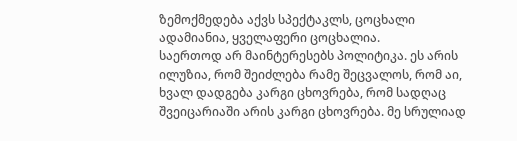ზემოქმედება აქვს სპექტაკლს, ცოცხალი ადამიანია, ყველაფერი ცოცხალია.
საერთოდ არ მაინტერესებს პოლიტიკა. ეს არის ილუზია, რომ შეიძლება რამე შეცვალოს, რომ აი, ხვალ დადგება კარგი ცხოვრება, რომ სადღაც შვეიცარიაში არის კარგი ცხოვრება. მე სრულიად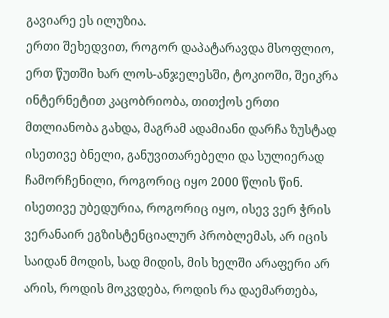გავიარე ეს ილუზია.
ერთი შეხედვით, როგორ დაპატარავდა მსოფლიო, ერთ წუთში ხარ ლოს-ანჯელესში, ტოკიოში, შეიკრა ინტერნეტით კაცობრიობა, თითქოს ერთი მთლიანობა გახდა, მაგრამ ადამიანი დარჩა ზუსტად ისეთივე ბნელი, განუვითარებელი და სულიერად ჩამორჩენილი, როგორიც იყო 2000 წლის წინ. ისეთივე უბედურია, როგორიც იყო, ისევ ვერ ჭრის ვერანაირ ეგზისტენციალურ პრობლემას, არ იცის საიდან მოდის, სად მიდის, მის ხელში არაფერი არ არის, როდის მოკვდება, როდის რა დაემართება,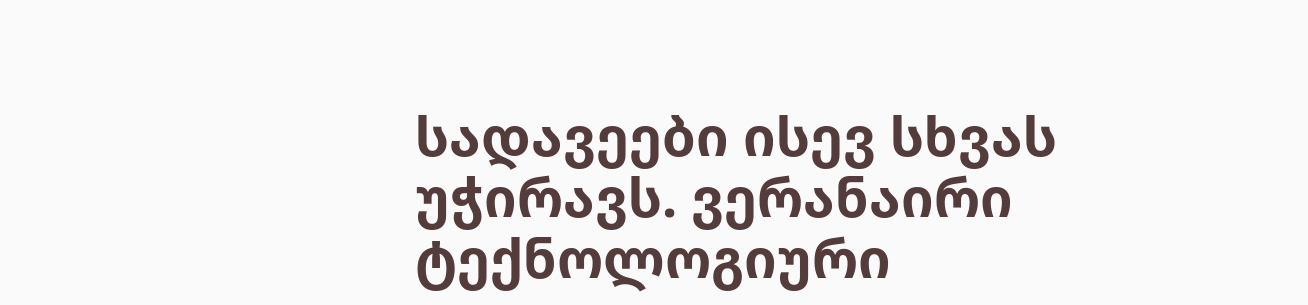სადავეები ისევ სხვას უჭირავს. ვერანაირი ტექნოლოგიური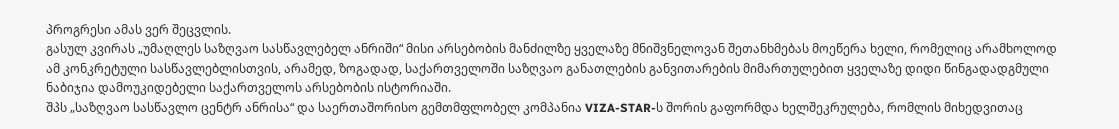პროგრესი ამას ვერ შეცვლის.
გასულ კვირას „უმაღლეს საზღვაო სასწავლებელ ანრიში“ მისი არსებობის მანძილზე ყველაზე მნიშვნელოვან შეთანხმებას მოეწერა ხელი, რომელიც არამხოლოდ ამ კონკრეტული სასწავლებლისთვის, არამედ, ზოგადად, საქართველოში საზღვაო განათლების განვითარების მიმართულებით ყველაზე დიდი წინგადადგმული ნაბიჯია დამოუკიდებელი საქართველოს არსებობის ისტორიაში.
შპს „საზღვაო სასწავლო ცენტრ ანრისა“ და საერთაშორისო გემთმფლობელ კომპანია VIZA-STAR-ს შორის გაფორმდა ხელშეკრულება, რომლის მიხედვითაც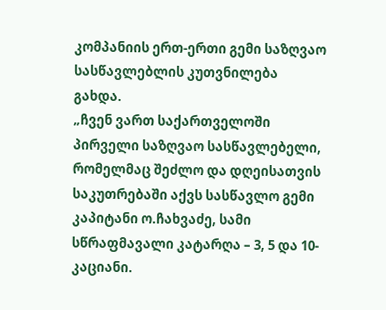კომპანიის ერთ-ერთი გემი საზღვაო სასწავლებლის კუთვნილება გახდა.
„ჩვენ ვართ საქართველოში პირველი საზღვაო სასწავლებელი, რომელმაც შეძლო და დღეისათვის საკუთრებაში აქვს სასწავლო გემი კაპიტანი ო.ჩახვაძე, სამი სწრაფმავალი კატარღა – 3, 5 და 10-კაციანი.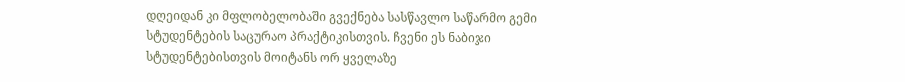დღეიდან კი მფლობელობაში გვექნება სასწავლო საწარმო გემი სტუდენტების საცურაო პრაქტიკისთვის. ჩვენი ეს ნაბიჯი სტუდენტებისთვის მოიტანს ორ ყველაზე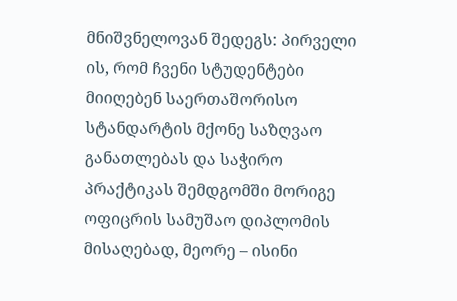მნიშვნელოვან შედეგს: პირველი ის, რომ ჩვენი სტუდენტები მიიღებენ საერთაშორისო სტანდარტის მქონე საზღვაო განათლებას და საჭირო პრაქტიკას შემდგომში მორიგე ოფიცრის სამუშაო დიპლომის მისაღებად, მეორე – ისინი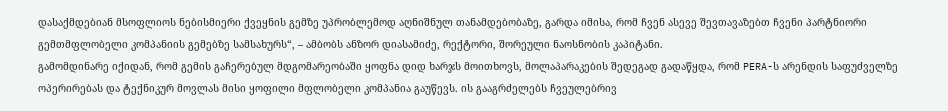დასაქმდებიან მსოფლიოს ნებისმიერი ქვეყნის გემზე უპრობლემოდ აღნიშნულ თანამდებობაზე, გარდა იმისა, რომ ჩვენ ასევე შევთავაზებთ ჩვენი პარტნიორი გემთმფლობელი კომპანიის გემებზე სამსახურს“, – ამბობს ანზორ დიასამიძე, რექტორი, შორეული ნაოსნობის კაპიტანი.
გამომდინარე იქიდან, რომ გემის გაჩერებულ მდგომარეობაში ყოფნა დიდ ხარჯს მოითხოვს, მოლაპარაკების შედეგად გადაწყდა, რომ PERA-ს არენდის საფუძველზე ოპერირებას და ტექნიკურ მოვლას მისი ყოფილი მფლობელი კომპანია გაუწევს. ის გააგრძელებს ჩვეულებრივ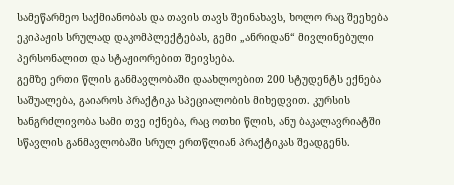სამეწარმეო საქმიანობას და თავის თავს შეინახავს, ხოლო რაც შეეხება ეკიპაჟის სრულად დაკომპლექტებას, გემი „ანრიდან“ მივლინებული პერსონალით და სტაჟიორებით შეივსება.
გემზე ერთი წლის განმავლობაში დაახლოებით 200 სტუდენტს ექნება საშუალება, გაიაროს პრაქტიკა სპეციალობის მიხედვით. კურსის ხანგრძლივობა სამი თვე იქნება, რაც ოთხი წლის, ანუ ბაკალავრიატში სწავლის განმავლობაში სრულ ერთწლიან პრაქტიკას შეადგენს.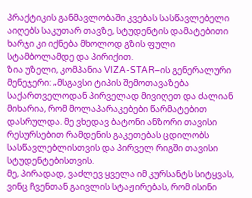პრაქტიკის განმავლობაში კვებას სასწავლებელი აიღებს საკუთარ თავზე, სტუდენტის დამატებითი ხარჯი კი იქნება მხოლოდ გზის ფული სტამბოლამდე და პირიქით.
ზია უზელი, კომპანია VIZA-STAR–ის გენერალური მენეჯერი: „მსგავსი ტიპის შემოთავაზება საქართველოდან პირველად მივიღეთ და ძალიან მიხარია, რომ მოლაპარაკებები წარმატებით დასრულდა. მე ვხედავ ბატონი ანზორი თავისი რესურსებით რამდენის გაკეთებას ცდილობს სასწავლებლისთვის და პირველ რიგში თავისი სტუდენტებისთვის.
მე, პირადად, ვაძლევ ყველა იმ კურსანტს სიტყვას, ვინც ჩვენთან გაივლის სტაჟირებას, რომ ისინი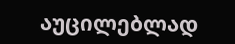აუცილებლად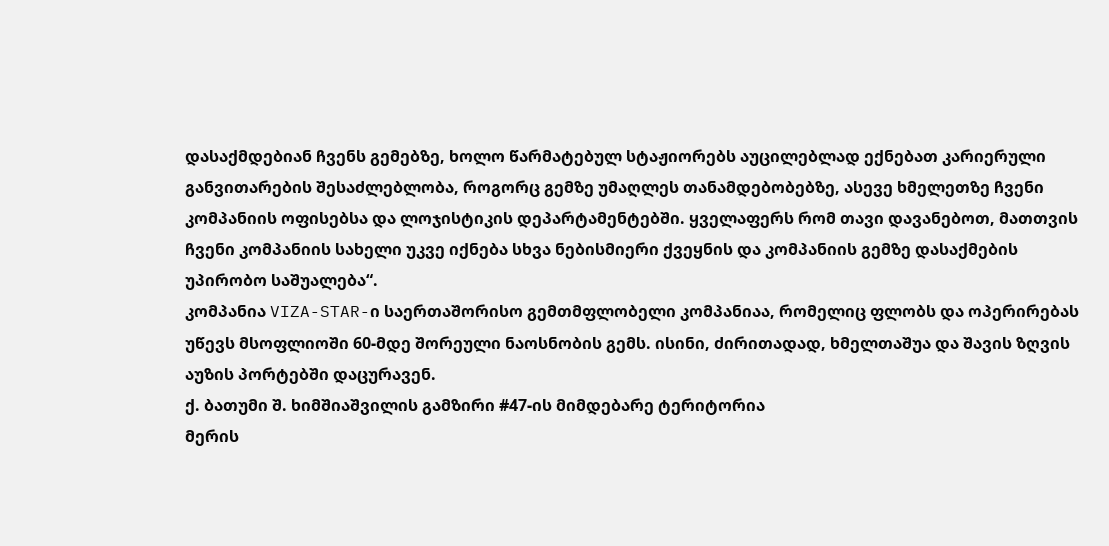დასაქმდებიან ჩვენს გემებზე, ხოლო წარმატებულ სტაჟიორებს აუცილებლად ექნებათ კარიერული განვითარების შესაძლებლობა, როგორც გემზე უმაღლეს თანამდებობებზე, ასევე ხმელეთზე ჩვენი კომპანიის ოფისებსა და ლოჯისტიკის დეპარტამენტებში. ყველაფერს რომ თავი დავანებოთ, მათთვის ჩვენი კომპანიის სახელი უკვე იქნება სხვა ნებისმიერი ქვეყნის და კომპანიის გემზე დასაქმების უპირობო საშუალება“.
კომპანია VIZA-STAR-ი საერთაშორისო გემთმფლობელი კომპანიაა, რომელიც ფლობს და ოპერირებას უწევს მსოფლიოში 60-მდე შორეული ნაოსნობის გემს. ისინი, ძირითადად, ხმელთაშუა და შავის ზღვის აუზის პორტებში დაცურავენ.
ქ. ბათუმი შ. ხიმშიაშვილის გამზირი #47-ის მიმდებარე ტერიტორია
მერის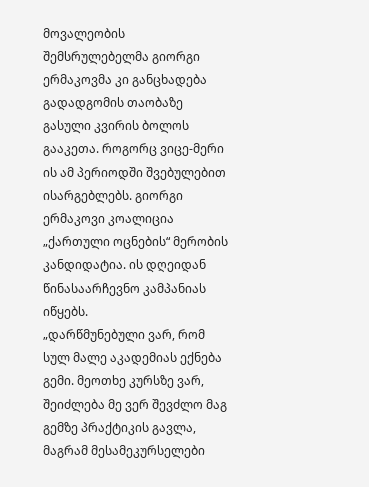მოვალეობის შემსრულებელმა გიორგი ერმაკოვმა კი განცხადება გადადგომის თაობაზე გასული კვირის ბოლოს გააკეთა. როგორც ვიცე-მერი ის ამ პერიოდში შვებულებით ისარგებლებს. გიორგი ერმაკოვი კოალიცია „ქართული ოცნების“ მერობის კანდიდატია. ის დღეიდან წინასაარჩევნო კამპანიას იწყებს.
„დარწმუნებული ვარ, რომ სულ მალე აკადემიას ექნება გემი. მეოთხე კურსზე ვარ, შეიძლება მე ვერ შევძლო მაგ გემზე პრაქტიკის გავლა, მაგრამ მესამეკურსელები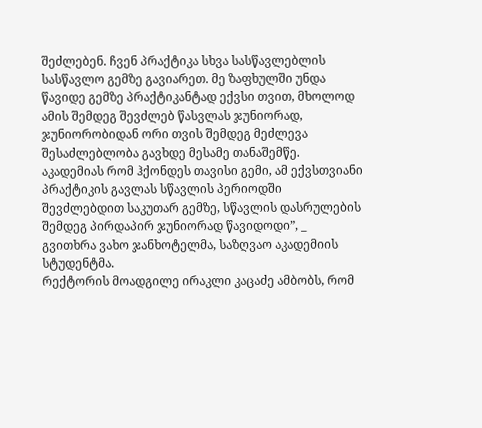შეძლებენ. ჩვენ პრაქტიკა სხვა სასწავლებლის სასწავლო გემზე გავიარეთ. მე ზაფხულში უნდა წავიდე გემზე პრაქტიკანტად ექვსი თვით, მხოლოდ ამის შემდეგ შევძლებ წასვლას ჯუნიორად, ჯუნიორობიდან ორი თვის შემდეგ მეძლევა შესაძლებლობა გავხდე მესამე თანაშემწე. აკადემიას რომ ჰქონდეს თავისი გემი, ამ ექვსთვიანი პრაქტიკის გავლას სწავლის პერიოდში შევძლებდით საკუთარ გემზე, სწავლის დასრულების შემდეგ პირდაპირ ჯუნიორად წავიდოდი”, _ გვითხრა ვახო ჯანხოტელმა, საზღვაო აკადემიის სტუდენტმა.
რექტორის მოადგილე ირაკლი კაცაძე ამბობს, რომ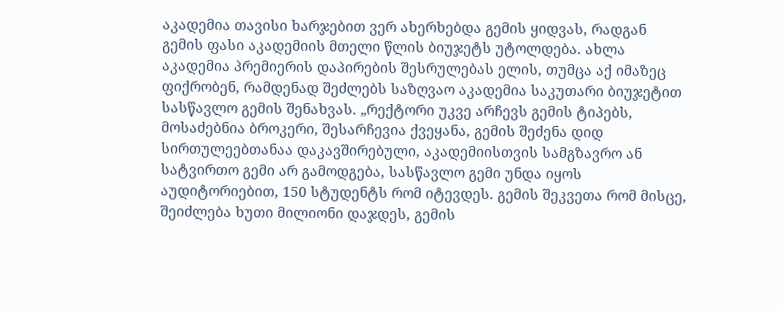აკადემია თავისი ხარჯებით ვერ ახერხებდა გემის ყიდვას, რადგან გემის ფასი აკადემიის მთელი წლის ბიუჯეტს უტოლდება. ახლა აკადემია პრემიერის დაპირების შესრულებას ელის, თუმცა აქ იმაზეც ფიქრობენ, რამდენად შეძლებს საზღვაო აკადემია საკუთარი ბიუჯეტით სასწავლო გემის შენახვას. „რექტორი უკვე არჩევს გემის ტიპებს, მოსაძებნია ბროკერი, შესარჩევია ქვეყანა, გემის შეძენა დიდ სირთულეებთანაა დაკავშირებული, აკადემიისთვის სამგზავრო ან სატვირთო გემი არ გამოდგება, სასწავლო გემი უნდა იყოს აუდიტორიებით, 150 სტუდენტს რომ იტევდეს. გემის შეკვეთა რომ მისცე, შეიძლება ხუთი მილიონი დაჯდეს, გემის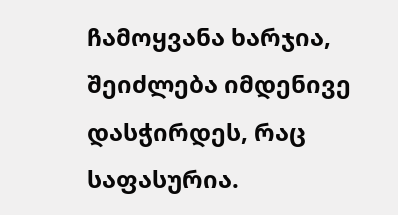ჩამოყვანა ხარჯია, შეიძლება იმდენივე დასჭირდეს, რაც საფასურია.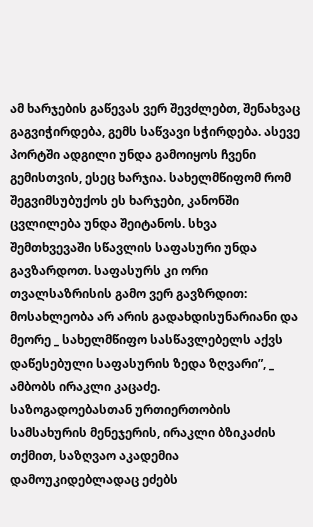ამ ხარჯების გაწევას ვერ შევძლებთ, შენახვაც გაგვიჭირდება, გემს საწვავი სჭირდება. ასევე პორტში ადგილი უნდა გამოიყოს ჩვენი გემისთვის, ესეც ხარჯია. სახელმწიფომ რომ შეგვიმსუბუქოს ეს ხარჯები, კანონში ცვლილება უნდა შეიტანოს. სხვა შემთხვევაში სწავლის საფასური უნდა გავზარდოთ. საფასურს კი ორი თვალსაზრისის გამო ვერ გავზრდით: მოსახლეობა არ არის გადახდისუნარიანი და მეორე _ სახელმწიფო სასწავლებელს აქვს დაწესებული საფასურის ზედა ზღვარი”, _ ამბობს ირაკლი კაცაძე.
საზოგადოებასთან ურთიერთობის სამსახურის მენეჯერის, ირაკლი ბზიკაძის თქმით, საზღვაო აკადემია დამოუკიდებლადაც ეძებს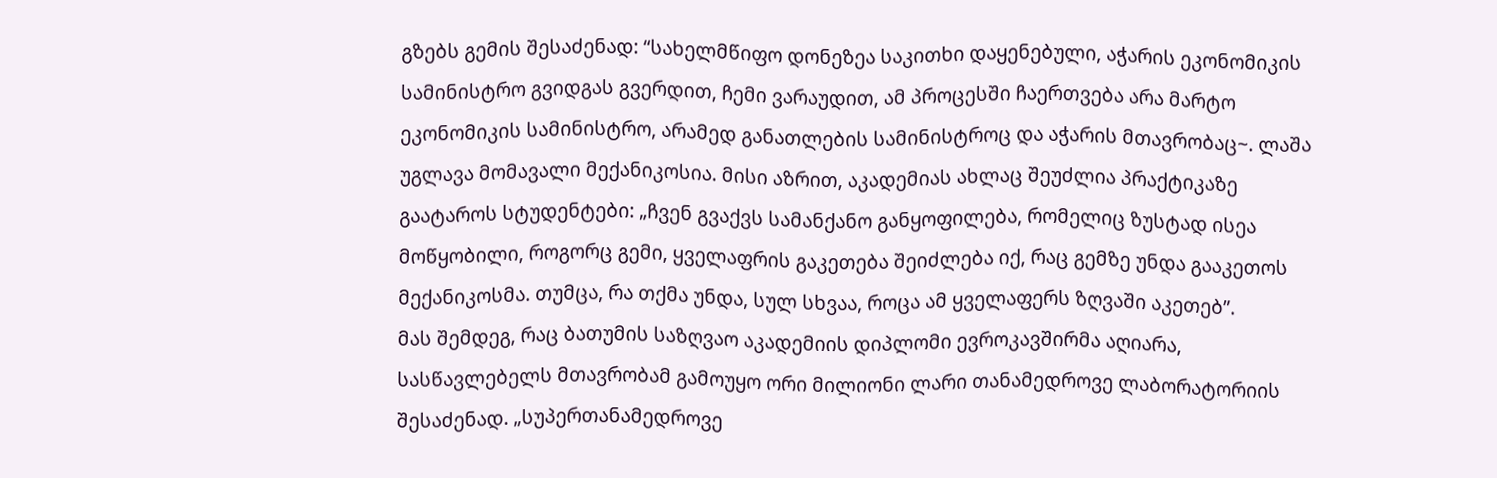გზებს გემის შესაძენად: “სახელმწიფო დონეზეა საკითხი დაყენებული, აჭარის ეკონომიკის სამინისტრო გვიდგას გვერდით, ჩემი ვარაუდით, ამ პროცესში ჩაერთვება არა მარტო ეკონომიკის სამინისტრო, არამედ განათლების სამინისტროც და აჭარის მთავრობაც~. ლაშა უგლავა მომავალი მექანიკოსია. მისი აზრით, აკადემიას ახლაც შეუძლია პრაქტიკაზე გაატაროს სტუდენტები: „ჩვენ გვაქვს სამანქანო განყოფილება, რომელიც ზუსტად ისეა მოწყობილი, როგორც გემი, ყველაფრის გაკეთება შეიძლება იქ, რაც გემზე უნდა გააკეთოს მექანიკოსმა. თუმცა, რა თქმა უნდა, სულ სხვაა, როცა ამ ყველაფერს ზღვაში აკეთებ”.
მას შემდეგ, რაც ბათუმის საზღვაო აკადემიის დიპლომი ევროკავშირმა აღიარა, სასწავლებელს მთავრობამ გამოუყო ორი მილიონი ლარი თანამედროვე ლაბორატორიის შესაძენად. „სუპერთანამედროვე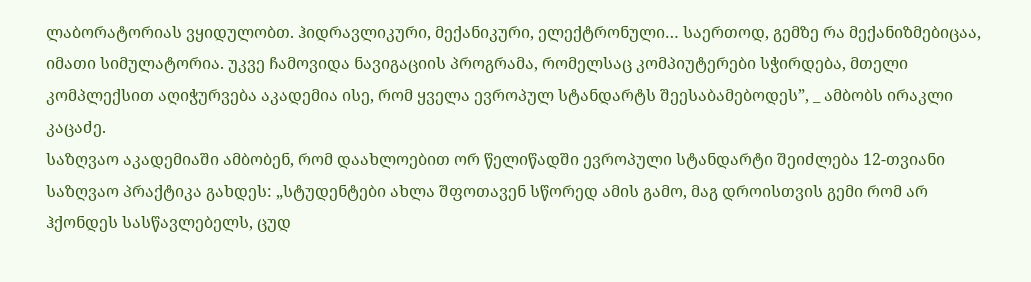ლაბორატორიას ვყიდულობთ. ჰიდრავლიკური, მექანიკური, ელექტრონული… საერთოდ, გემზე რა მექანიზმებიცაა, იმათი სიმულატორია. უკვე ჩამოვიდა ნავიგაციის პროგრამა, რომელსაც კომპიუტერები სჭირდება, მთელი კომპლექსით აღიჭურვება აკადემია ისე, რომ ყველა ევროპულ სტანდარტს შეესაბამებოდეს”, _ ამბობს ირაკლი კაცაძე.
საზღვაო აკადემიაში ამბობენ, რომ დაახლოებით ორ წელიწადში ევროპული სტანდარტი შეიძლება 12-თვიანი საზღვაო პრაქტიკა გახდეს: „სტუდენტები ახლა შფოთავენ სწორედ ამის გამო, მაგ დროისთვის გემი რომ არ ჰქონდეს სასწავლებელს, ცუდ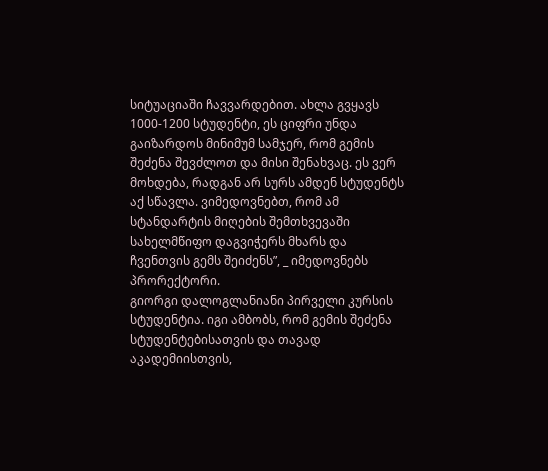სიტუაციაში ჩავვარდებით. ახლა გვყავს 1000-1200 სტუდენტი, ეს ციფრი უნდა გაიზარდოს მინიმუმ სამჯერ, რომ გემის შეძენა შევძლოთ და მისი შენახვაც. ეს ვერ მოხდება, რადგან არ სურს ამდენ სტუდენტს აქ სწავლა. ვიმედოვნებთ, რომ ამ სტანდარტის მიღების შემთხვევაში სახელმწიფო დაგვიჭერს მხარს და ჩვენთვის გემს შეიძენს”, _ იმედოვნებს პრორექტორი.
გიორგი დალოგლანიანი პირველი კურსის სტუდენტია. იგი ამბობს, რომ გემის შეძენა სტუდენტებისათვის და თავად აკადემიისთვის,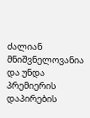ძალიან მნიშვნელოვანია და უნდა პრემიერის დაპირების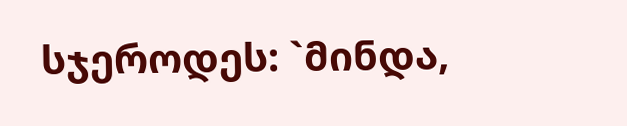სჯეროდეს: `მინდა,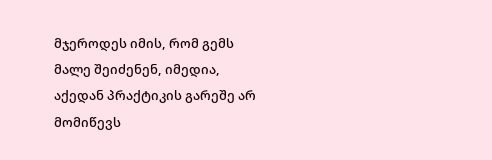მჯეროდეს იმის, რომ გემს მალე შეიძენენ, იმედია, აქედან პრაქტიკის გარეშე არ მომიწევს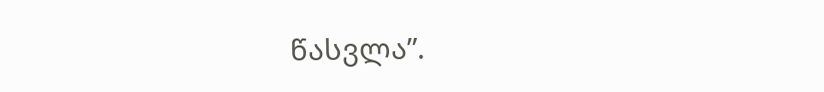წასვლა”.